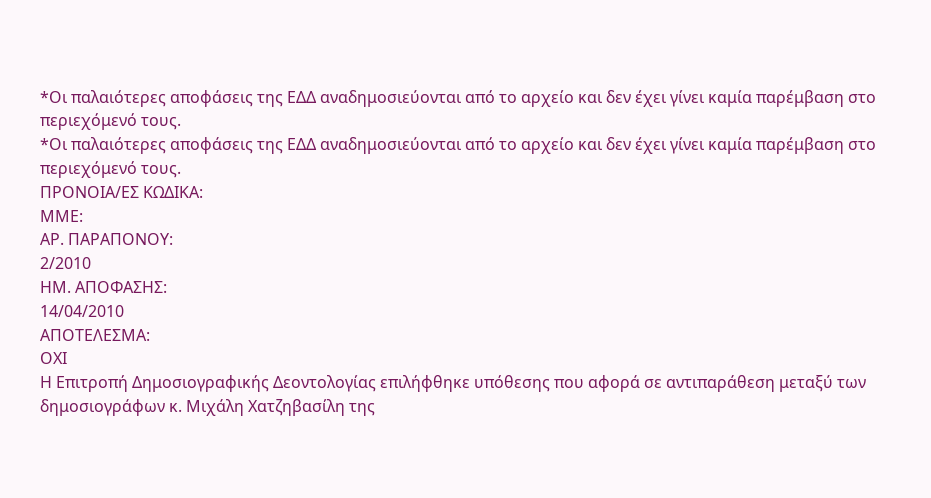*Οι παλαιότερες αποφάσεις της ΕΔΔ αναδημοσιεύονται από το αρχείο και δεν έχει γίνει καμία παρέμβαση στο περιεχόμενό τους.
*Οι παλαιότερες αποφάσεις της ΕΔΔ αναδημοσιεύονται από το αρχείο και δεν έχει γίνει καμία παρέμβαση στο περιεχόμενό τους.
ΠΡΟΝΟΙΑ/EΣ ΚΩΔΙΚΑ:
ΜΜΕ:
ΑΡ. ΠΑΡΑΠΟΝΟΥ:
2/2010
ΗΜ. ΑΠΟΦΑΣΗΣ:
14/04/2010
ΑΠΟΤΕΛΕΣΜΑ:
ΟΧΙ
Η Επιτροπή Δημοσιογραφικής Δεοντολογίας επιλήφθηκε υπόθεσης που αφορά σε αντιπαράθεση μεταξύ των δημοσιογράφων κ. Μιχάλη Χατζηβασίλη της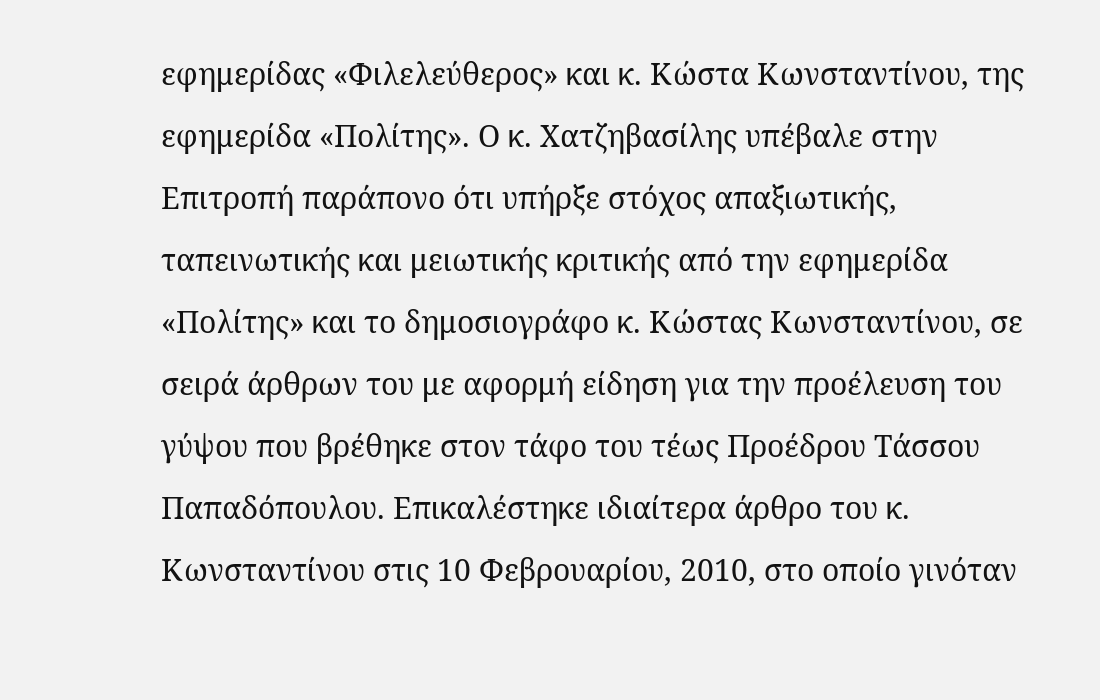εφημερίδας «Φιλελεύθερος» και κ. Κώστα Κωνσταντίνου, της εφημερίδα «Πολίτης». Ο κ. Χατζηβασίλης υπέβαλε στην Επιτροπή παράπονο ότι υπήρξε στόχος απαξιωτικής, ταπεινωτικής και μειωτικής κριτικής από την εφημερίδα «Πολίτης» και το δημοσιογράφο κ. Κώστας Κωνσταντίνου, σε σειρά άρθρων του με αφορμή είδηση για την προέλευση του γύψου που βρέθηκε στον τάφο του τέως Προέδρου Τάσσου Παπαδόπουλου. Επικαλέστηκε ιδιαίτερα άρθρο του κ. Κωνσταντίνου στις 10 Φεβρουαρίου, 2010, στο οποίο γινόταν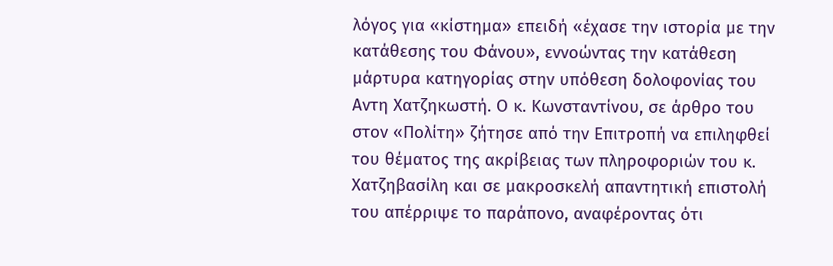λόγος για «κίστημα» επειδή «έχασε την ιστορία με την κατάθεσης του Φάνου», εννοώντας την κατάθεση μάρτυρα κατηγορίας στην υπόθεση δολοφονίας του Αντη Χατζηκωστή. Ο κ. Κωνσταντίνου, σε άρθρο του στον «Πολίτη» ζήτησε από την Επιτροπή να επιληφθεί του θέματος της ακρίβειας των πληροφοριών του κ. Χατζηβασίλη και σε μακροσκελή απαντητική επιστολή του απέρριψε το παράπονο, αναφέροντας ότι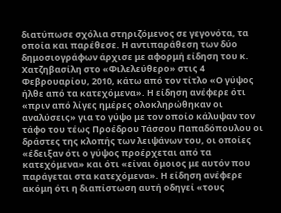διατύπωσε σχόλια στηριζόμενος σε γεγονότα, τα οποία και παρέθεσε. Η αντιπαράθεση των δύο δημοσιογράφων άρχισε με αφορμή είδηση του κ. Χατζηβασίλη στο «Φιλελεύθερο» στις 4 Φεβρουαρίου, 2010, κάτω από τον τίτλο «Ο γύψος ήλθε από τα κατεχόμενα». Η είδηση ανέφερε ότι «πριν από λίγες ημέρες ολοκληρώθηκαν οι αναλύσεις» για το γύψο με τον οποίο κάλυψαν τον τάφο του τέως Προέδρου Τάσσου Παπαδόπουλου οι δράστες της κλοπής των λειψάνων του, οι οποίες «έδειξαν ότι ο γύψος προέρχεται από τα κατεχόμενα» και ότι «είναι όμοιος με αυτόν που παράγεται στα κατεχόμενα». Η είδηση ανέφερε ακόμη ότι η διαπίστωση αυτή οδηγεί «τους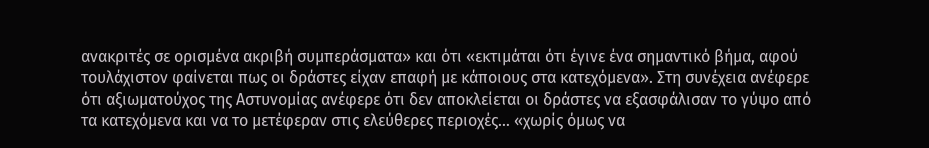ανακριτές σε ορισμένα ακριβή συμπεράσματα» και ότι «εκτιμάται ότι έγινε ένα σημαντικό βήμα, αφού τουλάχιστον φαίνεται πως οι δράστες είχαν επαφή με κάποιους στα κατεχόμενα». Στη συνέχεια ανέφερε ότι αξιωματούχος της Αστυνομίας ανέφερε ότι δεν αποκλείεται οι δράστες να εξασφάλισαν το γύψο από τα κατεχόμενα και να το μετέφεραν στις ελεύθερες περιοχές… «χωρίς όμως να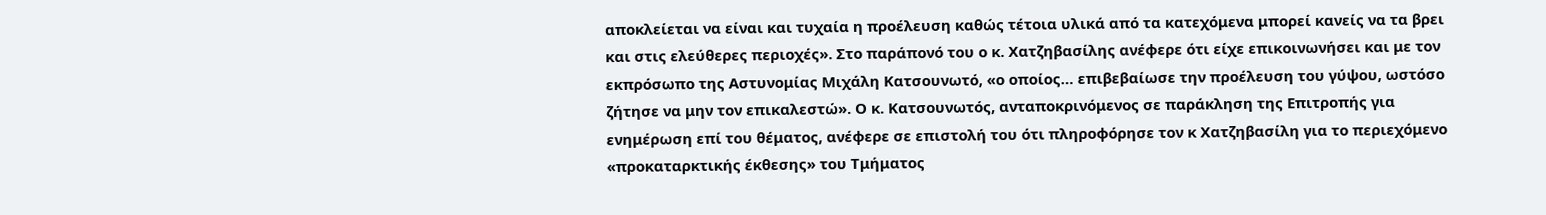αποκλείεται να είναι και τυχαία η προέλευση καθώς τέτοια υλικά από τα κατεχόμενα μπορεί κανείς να τα βρει και στις ελεύθερες περιοχές». Στο παράπονό του ο κ. Χατζηβασίλης ανέφερε ότι είχε επικοινωνήσει και με τον εκπρόσωπο της Αστυνομίας Μιχάλη Κατσουνωτό, «ο οποίος… επιβεβαίωσε την προέλευση του γύψου, ωστόσο ζήτησε να μην τον επικαλεστώ». Ο κ. Κατσουνωτός, ανταποκρινόμενος σε παράκληση της Επιτροπής για ενημέρωση επί του θέματος, ανέφερε σε επιστολή του ότι πληροφόρησε τον κ Χατζηβασίλη για το περιεχόμενο «προκαταρκτικής έκθεσης» του Τμήματος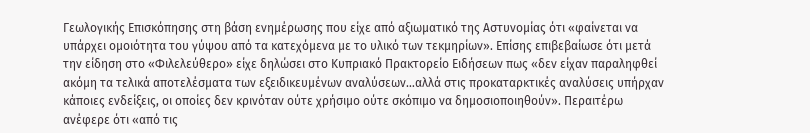Γεωλογικής Επισκόπησης στη βάση ενημέρωσης που είχε από αξιωματικό της Αστυνομίας ότι «φαίνεται να υπάρχει ομοιότητα του γύψου από τα κατεχόμενα με το υλικό των τεκμηρίων». Επίσης επιβεβαίωσε ότι μετά την είδηση στο «Φιλελεύθερο» είχε δηλώσει στο Κυπριακό Πρακτορείο Ειδήσεων πως «δεν είχαν παραληφθεί ακόμη τα τελικά αποτελέσματα των εξειδικευμένων αναλύσεων…αλλά στις προκαταρκτικές αναλύσεις υπήρχαν κάποιες ενδείξεις, οι οποίες δεν κρινόταν ούτε χρήσιμο ούτε σκόπιμο να δημοσιοποιηθούν». Περαιτέρω ανέφερε ότι «από τις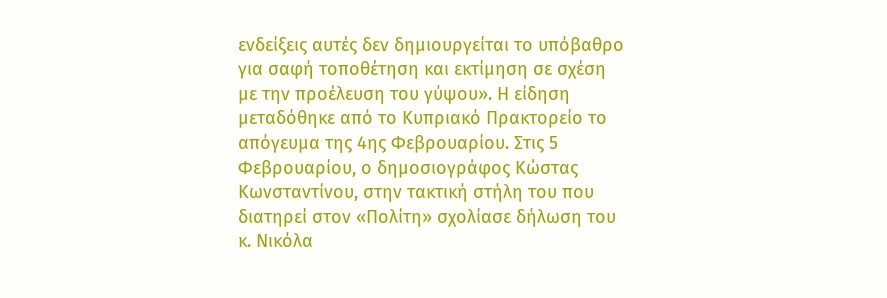ενδείξεις αυτές δεν δημιουργείται το υπόβαθρο για σαφή τοποθέτηση και εκτίμηση σε σχέση με την προέλευση του γύψου». Η είδηση μεταδόθηκε από το Κυπριακό Πρακτορείο το απόγευμα της 4ης Φεβρουαρίου. Στις 5 Φεβρουαρίου, ο δημοσιογράφος Κώστας Κωνσταντίνου, στην τακτική στήλη του που διατηρεί στον «Πολίτη» σχολίασε δήλωση του κ. Νικόλα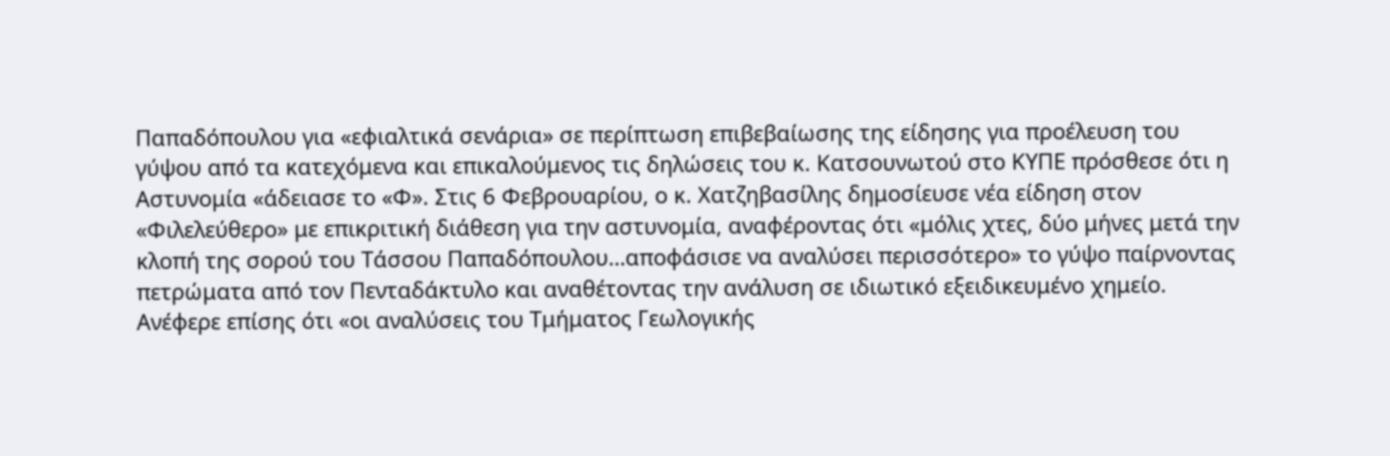Παπαδόπουλου για «εφιαλτικά σενάρια» σε περίπτωση επιβεβαίωσης της είδησης για προέλευση του γύψου από τα κατεχόμενα και επικαλούμενος τις δηλώσεις του κ. Κατσουνωτού στο ΚΥΠΕ πρόσθεσε ότι η Αστυνομία «άδειασε το «Φ». Στις 6 Φεβρουαρίου, ο κ. Χατζηβασίλης δημοσίευσε νέα είδηση στον «Φιλελεύθερο» με επικριτική διάθεση για την αστυνομία, αναφέροντας ότι «μόλις χτες, δύο μήνες μετά την κλοπή της σορού του Τάσσου Παπαδόπουλου…αποφάσισε να αναλύσει περισσότερο» το γύψο παίρνοντας πετρώματα από τον Πενταδάκτυλο και αναθέτοντας την ανάλυση σε ιδιωτικό εξειδικευμένο χημείο. Ανέφερε επίσης ότι «οι αναλύσεις του Τμήματος Γεωλογικής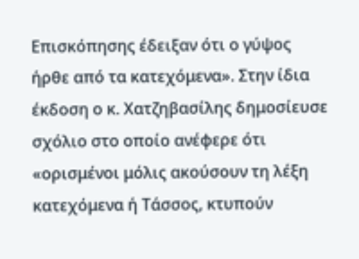Επισκόπησης έδειξαν ότι ο γύψος ήρθε από τα κατεχόμενα». Στην ίδια έκδοση ο κ. Χατζηβασίλης δημοσίευσε σχόλιο στο οποίο ανέφερε ότι «ορισμένοι μόλις ακούσουν τη λέξη κατεχόμενα ή Τάσσος, κτυπούν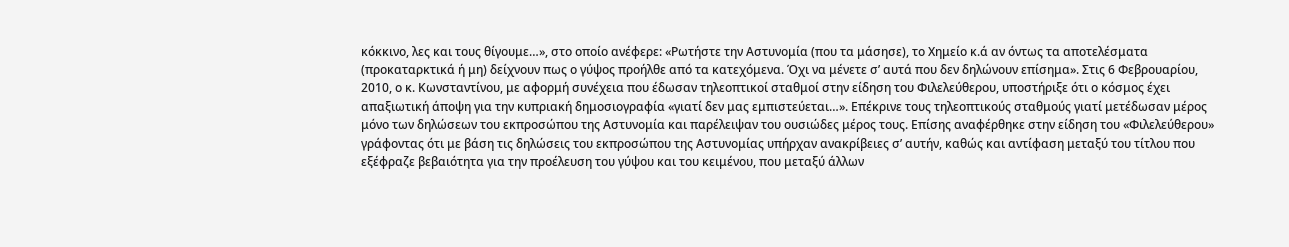κόκκινο, λες και τους θίγουμε…», στο οποίο ανέφερε: «Ρωτήστε την Αστυνομία (που τα μάσησε), το Χημείο κ.ά αν όντως τα αποτελέσματα (προκαταρκτικά ή μη) δείχνουν πως ο γύψος προήλθε από τα κατεχόμενα. Όχι να μένετε σ’ αυτά που δεν δηλώνουν επίσημα». Στις 6 Φεβρουαρίου, 2010, ο κ. Κωνσταντίνου, με αφορμή συνέχεια που έδωσαν τηλεοπτικοί σταθμοί στην είδηση του Φιλελεύθερου, υποστήριξε ότι ο κόσμος έχει απαξιωτική άποψη για την κυπριακή δημοσιογραφία «γιατί δεν μας εμπιστεύεται…». Επέκρινε τους τηλεοπτικούς σταθμούς γιατί μετέδωσαν μέρος μόνο των δηλώσεων του εκπροσώπου της Αστυνομία και παρέλειψαν του ουσιώδες μέρος τους. Επίσης αναφέρθηκε στην είδηση του «Φιλελεύθερου» γράφοντας ότι με βάση τις δηλώσεις του εκπροσώπου της Αστυνομίας υπήρχαν ανακρίβειες σ’ αυτήν, καθώς και αντίφαση μεταξύ του τίτλου που εξέφραζε βεβαιότητα για την προέλευση του γύψου και του κειμένου, που μεταξύ άλλων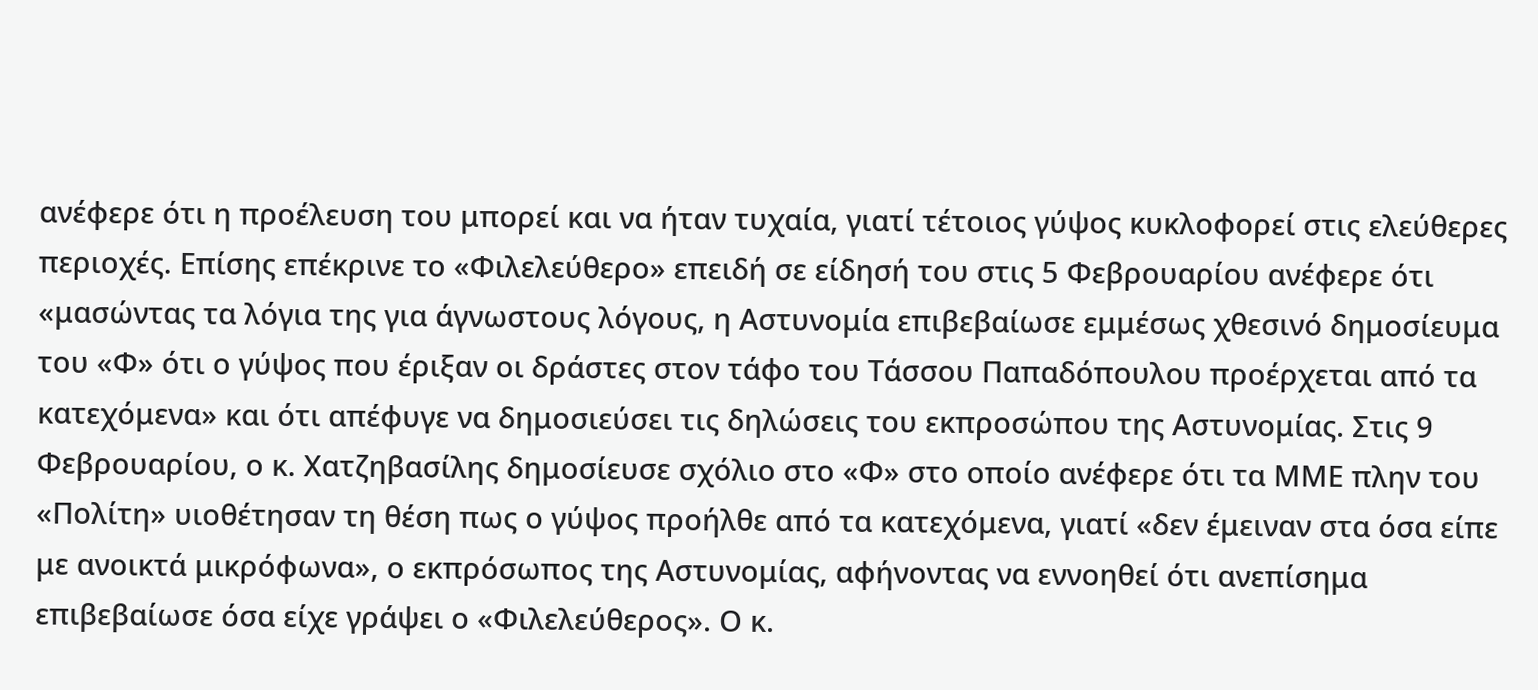ανέφερε ότι η προέλευση του μπορεί και να ήταν τυχαία, γιατί τέτοιος γύψος κυκλοφορεί στις ελεύθερες περιοχές. Επίσης επέκρινε το «Φιλελεύθερο» επειδή σε είδησή του στις 5 Φεβρουαρίου ανέφερε ότι «μασώντας τα λόγια της για άγνωστους λόγους, η Αστυνομία επιβεβαίωσε εμμέσως χθεσινό δημοσίευμα του «Φ» ότι ο γύψος που έριξαν οι δράστες στον τάφο του Τάσσου Παπαδόπουλου προέρχεται από τα κατεχόμενα» και ότι απέφυγε να δημοσιεύσει τις δηλώσεις του εκπροσώπου της Αστυνομίας. Στις 9 Φεβρουαρίου, ο κ. Χατζηβασίλης δημοσίευσε σχόλιο στο «Φ» στο οποίο ανέφερε ότι τα ΜΜΕ πλην του «Πολίτη» υιοθέτησαν τη θέση πως ο γύψος προήλθε από τα κατεχόμενα, γιατί «δεν έμειναν στα όσα είπε με ανοικτά μικρόφωνα», ο εκπρόσωπος της Αστυνομίας, αφήνοντας να εννοηθεί ότι ανεπίσημα επιβεβαίωσε όσα είχε γράψει ο «Φιλελεύθερος». Ο κ.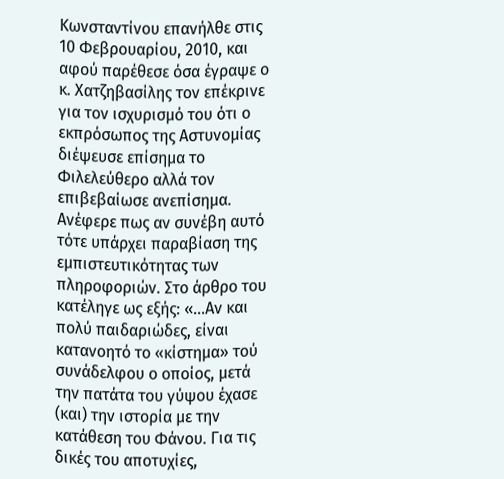Κωνσταντίνου επανήλθε στις 10 Φεβρουαρίου, 2010, και αφού παρέθεσε όσα έγραψε ο κ. Χατζηβασίλης τον επέκρινε για τον ισχυρισμό του ότι ο εκπρόσωπος της Αστυνομίας διέψευσε επίσημα το Φιλελεύθερο αλλά τον επιβεβαίωσε ανεπίσημα. Ανέφερε πως αν συνέβη αυτό τότε υπάρχει παραβίαση της εμπιστευτικότητας των πληροφοριών. Στο άρθρο του κατέληγε ως εξής: «…Αν και πολύ παιδαριώδες, είναι κατανοητό το «κίστημα» τού συνάδελφου ο οποίος, μετά την πατάτα του γύψου έχασε (και) την ιστορία με την κατάθεση του Φάνου. Για τις δικές του αποτυχίες,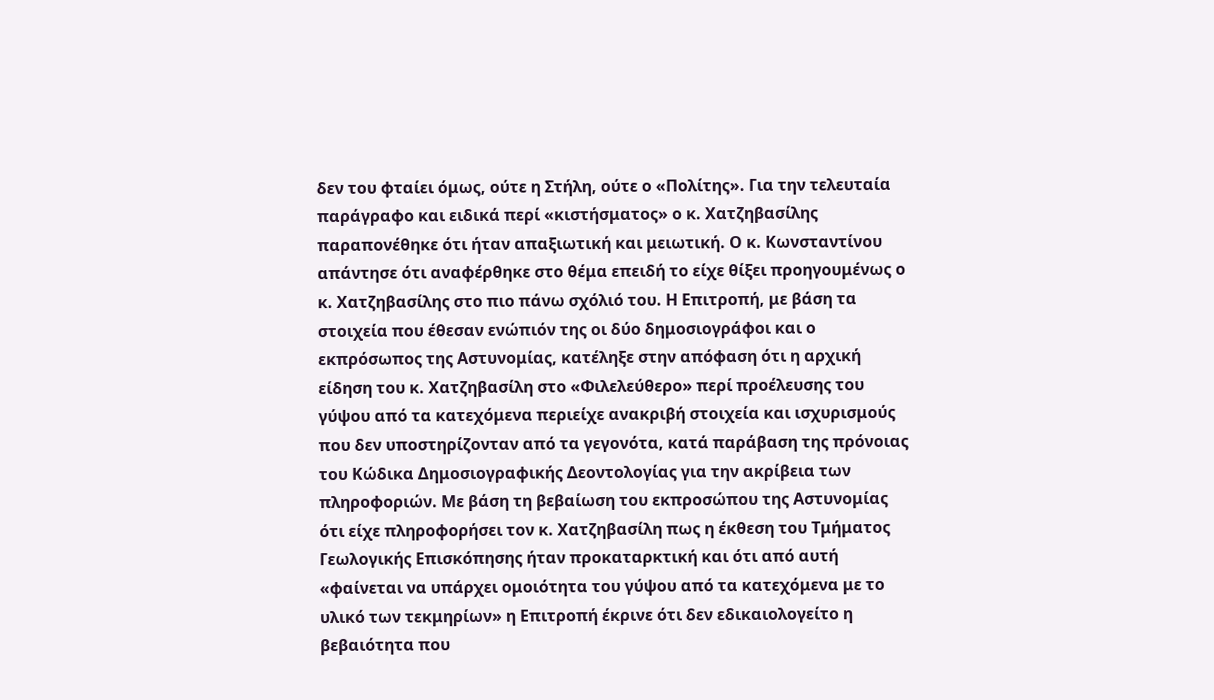δεν του φταίει όμως, ούτε η Στήλη, ούτε ο «Πολίτης». Για την τελευταία παράγραφο και ειδικά περί «κιστήσματος» ο κ. Χατζηβασίλης παραπονέθηκε ότι ήταν απαξιωτική και μειωτική. Ο κ. Κωνσταντίνου απάντησε ότι αναφέρθηκε στο θέμα επειδή το είχε θίξει προηγουμένως ο κ. Χατζηβασίλης στο πιο πάνω σχόλιό του. Η Επιτροπή, με βάση τα στοιχεία που έθεσαν ενώπιόν της οι δύο δημοσιογράφοι και ο εκπρόσωπος της Αστυνομίας, κατέληξε στην απόφαση ότι η αρχική είδηση του κ. Χατζηβασίλη στο «Φιλελεύθερο» περί προέλευσης του γύψου από τα κατεχόμενα περιείχε ανακριβή στοιχεία και ισχυρισμούς που δεν υποστηρίζονταν από τα γεγονότα, κατά παράβαση της πρόνοιας του Κώδικα Δημοσιογραφικής Δεοντολογίας για την ακρίβεια των πληροφοριών. Με βάση τη βεβαίωση του εκπροσώπου της Αστυνομίας ότι είχε πληροφορήσει τον κ. Χατζηβασίλη πως η έκθεση του Τμήματος Γεωλογικής Επισκόπησης ήταν προκαταρκτική και ότι από αυτή «φαίνεται να υπάρχει ομοιότητα του γύψου από τα κατεχόμενα με το υλικό των τεκμηρίων» η Επιτροπή έκρινε ότι δεν εδικαιολογείτο η βεβαιότητα που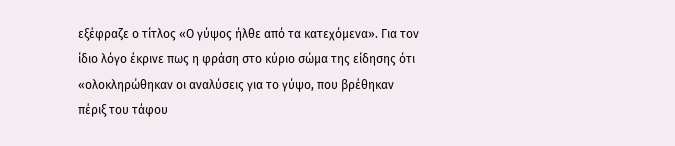εξέφραζε ο τίτλος «Ο γύψος ήλθε από τα κατεχόμενα». Για τον ίδιο λόγο έκρινε πως η φράση στο κύριο σώμα της είδησης ότι «ολοκληρώθηκαν οι αναλύσεις για το γύψο, που βρέθηκαν πέριξ του τάφου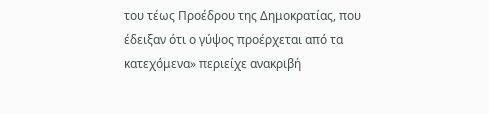του τέως Προέδρου της Δημοκρατίας, που έδειξαν ότι ο γύψος προέρχεται από τα κατεχόμενα» περιείχε ανακριβή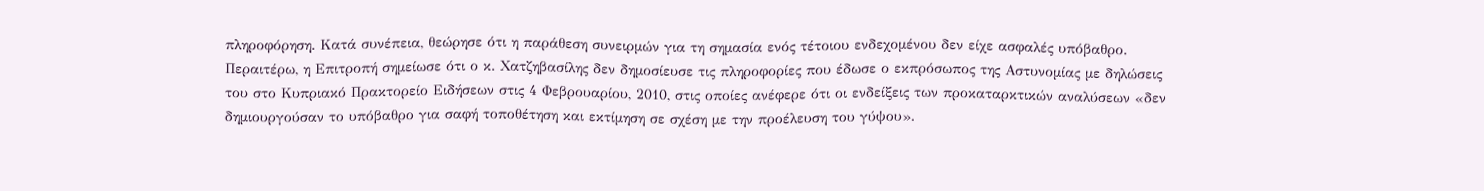πληροφόρηση. Κατά συνέπεια, θεώρησε ότι η παράθεση συνειρμών για τη σημασία ενός τέτοιου ενδεχομένου δεν είχε ασφαλές υπόβαθρο. Περαιτέρω, η Επιτροπή σημείωσε ότι ο κ. Χατζηβασίλης δεν δημοσίευσε τις πληροφορίες που έδωσε ο εκπρόσωπος της Αστυνομίας με δηλώσεις του στο Κυπριακό Πρακτορείο Ειδήσεων στις 4 Φεβρουαρίου, 2010, στις οποίες ανέφερε ότι οι ενδείξεις των προκαταρκτικών αναλύσεων «δεν δημιουργούσαν το υπόβαθρο για σαφή τοποθέτηση και εκτίμηση σε σχέση με την προέλευση του γύψου».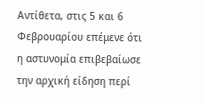Αντίθετα, στις 5 και 6 Φεβρουαρίου επέμενε ότι η αστυνομία επιβεβαίωσε την αρχική είδηση περί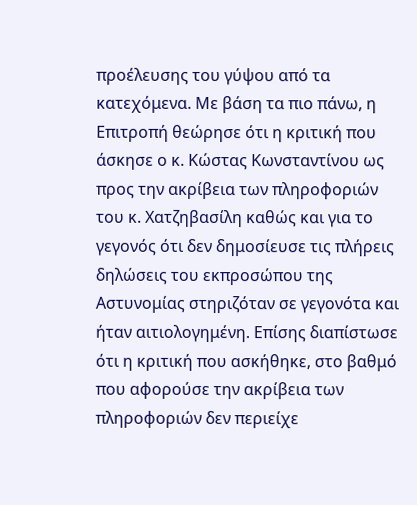προέλευσης του γύψου από τα κατεχόμενα. Με βάση τα πιο πάνω, η Επιτροπή θεώρησε ότι η κριτική που άσκησε ο κ. Κώστας Κωνσταντίνου ως προς την ακρίβεια των πληροφοριών του κ. Χατζηβασίλη καθώς και για το γεγονός ότι δεν δημοσίευσε τις πλήρεις δηλώσεις του εκπροσώπου της Αστυνομίας στηριζόταν σε γεγονότα και ήταν αιτιολογημένη. Επίσης διαπίστωσε ότι η κριτική που ασκήθηκε, στο βαθμό που αφορούσε την ακρίβεια των πληροφοριών δεν περιείχε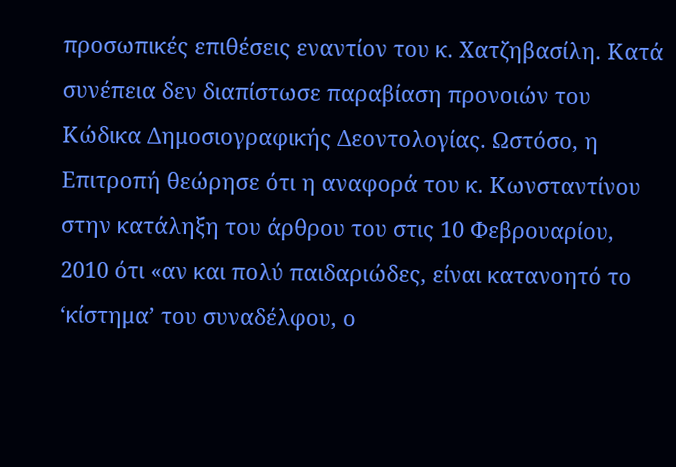προσωπικές επιθέσεις εναντίον του κ. Χατζηβασίλη. Κατά συνέπεια δεν διαπίστωσε παραβίαση προνοιών του Κώδικα Δημοσιογραφικής Δεοντολογίας. Ωστόσο, η Επιτροπή θεώρησε ότι η αναφορά του κ. Κωνσταντίνου στην κατάληξη του άρθρου του στις 10 Φεβρουαρίου, 2010 ότι «αν και πολύ παιδαριώδες, είναι κατανοητό το ‘κίστημα’ του συναδέλφου, ο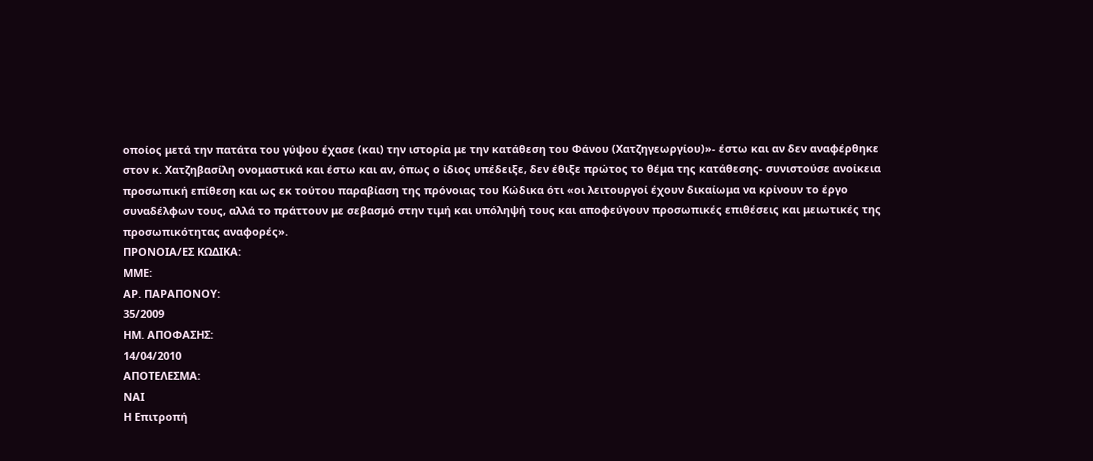οποίος μετά την πατάτα του γύψου έχασε (και) την ιστορία με την κατάθεση του Φάνου (Χατζηγεωργίου)»- έστω και αν δεν αναφέρθηκε στον κ. Χατζηβασίλη ονομαστικά και έστω και αν, όπως ο ίδιος υπέδειξε, δεν έθιξε πρώτος το θέμα της κατάθεσης- συνιστούσε ανοίκεια προσωπική επίθεση και ως εκ τούτου παραβίαση της πρόνοιας του Κώδικα ότι «οι λειτουργοί έχουν δικαίωμα να κρίνουν το έργο συναδέλφων τους, αλλά το πράττουν με σεβασμό στην τιμή και υπόληψή τους και αποφεύγουν προσωπικές επιθέσεις και μειωτικές της προσωπικότητας αναφορές».
ΠΡΟΝΟΙΑ/EΣ ΚΩΔΙΚΑ:
ΜΜΕ:
ΑΡ. ΠΑΡΑΠΟΝΟΥ:
35/2009
ΗΜ. ΑΠΟΦΑΣΗΣ:
14/04/2010
ΑΠΟΤΕΛΕΣΜΑ:
ΝΑΙ
Η Επιτροπή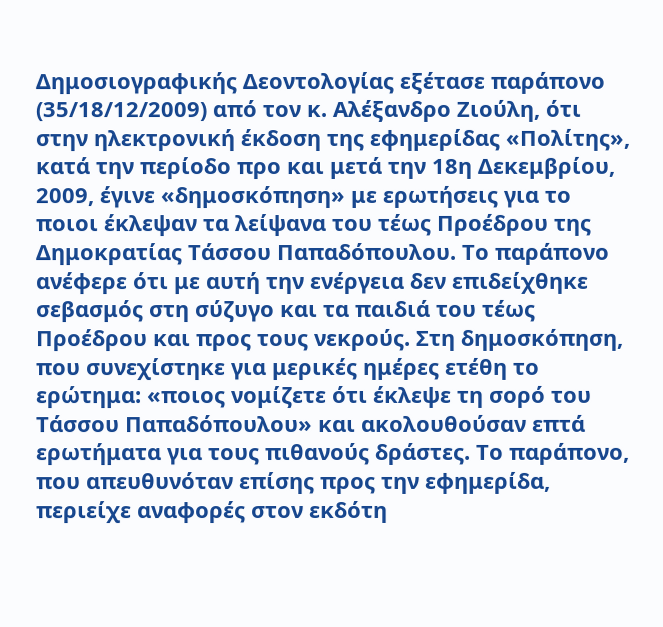Δημοσιογραφικής Δεοντολογίας εξέτασε παράπονο (35/18/12/2009) από τον κ. Αλέξανδρο Ζιούλη, ότι στην ηλεκτρονική έκδοση της εφημερίδας «Πολίτης», κατά την περίοδο προ και μετά την 18η Δεκεμβρίου, 2009, έγινε «δημοσκόπηση» με ερωτήσεις για το ποιοι έκλεψαν τα λείψανα του τέως Προέδρου της Δημοκρατίας Τάσσου Παπαδόπουλου. Το παράπονο ανέφερε ότι με αυτή την ενέργεια δεν επιδείχθηκε σεβασμός στη σύζυγο και τα παιδιά του τέως Προέδρου και προς τους νεκρούς. Στη δημοσκόπηση, που συνεχίστηκε για μερικές ημέρες ετέθη το ερώτημα: «ποιος νομίζετε ότι έκλεψε τη σορό του Τάσσου Παπαδόπουλου» και ακολουθούσαν επτά ερωτήματα για τους πιθανούς δράστες. Το παράπονο, που απευθυνόταν επίσης προς την εφημερίδα, περιείχε αναφορές στον εκδότη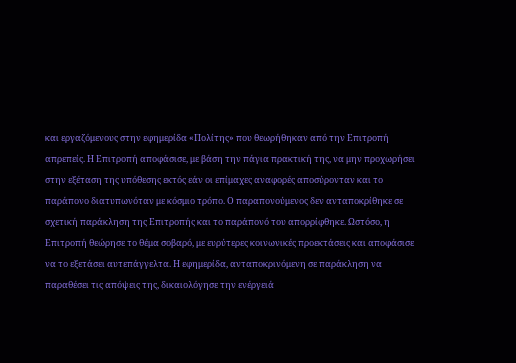και εργαζόμενους στην εφημερίδα «Πολίτης» που θεωρήθηκαν από την Επιτροπή απρεπείς. Η Επιτροπή αποφάσισε, με βάση την πάγια πρακτική της, να μην προχωρήσει στην εξέταση της υπόθεσης εκτός εάν οι επίμαχες αναφορές αποσύρονταν και το παράπονο διατυπωνόταν με κόσμιο τρόπο. Ο παραπονούμενος δεν ανταποκρίθηκε σε σχετική παράκληση της Επιτροπής και το παράπονό του απορρίφθηκε. Ωστόσο, η Επιτροπή θεώρησε το θέμα σοβαρό, με ευρύτερες κοινωνικές προεκτάσεις και αποφάσισε να το εξετάσει αυτεπάγγελτα. Η εφημερίδα, ανταποκρινόμενη σε παράκληση να παραθέσει τις απόψεις της, δικαιολόγησε την ενέργειά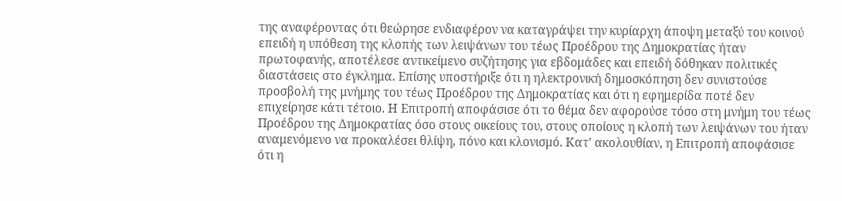της αναφέροντας ότι θεώρησε ενδιαφέρον να καταγράψει την κυρίαρχη άποψη μεταξύ του κοινού επειδή η υπόθεση της κλοπής των λειψάνων του τέως Προέδρου της Δημοκρατίας ήταν πρωτοφανής, αποτέλεσε αντικείμενο συζήτησης για εβδομάδες και επειδή δόθηκαν πολιτικές διαστάσεις στο έγκλημα. Επίσης υποστήριξε ότι η ηλεκτρονική δημοσκόπηση δεν συνιστούσε προσβολή της μνήμης του τέως Προέδρου της Δημοκρατίας και ότι η εφημερίδα ποτέ δεν επιχείρησε κάτι τέτοιο. Η Επιτροπή αποφάσισε ότι το θέμα δεν αφορούσε τόσο στη μνήμη του τέως Προέδρου της Δημοκρατίας όσο στους οικείους του, στους οποίους η κλοπή των λειψάνων του ήταν αναμενόμενο να προκαλέσει θλίψη, πόνο και κλονισμό. Κατ’ ακολουθίαν, η Επιτροπή αποφάσισε ότι η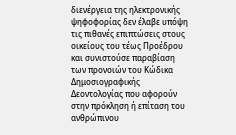διενέργεια της ηλεκτρονικής ψηφοφορίας δεν έλαβε υπόψη τις πιθανές επιπτώσεις στους οικείους του τέως Προέδρου και συνιστούσε παραβίαση των προνοιών του Κώδικα Δημοσιογραφικής Δεοντολογίας που αφορούν στην πρόκληση ή επίταση του ανθρώπινου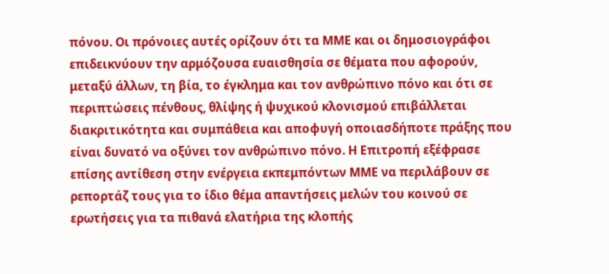πόνου. Οι πρόνοιες αυτές ορίζουν ότι τα ΜΜΕ και οι δημοσιογράφοι επιδεικνύουν την αρμόζουσα ευαισθησία σε θέματα που αφορούν, μεταξύ άλλων, τη βία, το έγκλημα και τον ανθρώπινο πόνο και ότι σε περιπτώσεις πένθους, θλίψης ή ψυχικού κλονισμού επιβάλλεται διακριτικότητα και συμπάθεια και αποφυγή οποιασδήποτε πράξης που είναι δυνατό να οξύνει τον ανθρώπινο πόνο. Η Επιτροπή εξέφρασε επίσης αντίθεση στην ενέργεια εκπεμπόντων ΜΜΕ να περιλάβουν σε ρεπορτάζ τους για το ίδιο θέμα απαντήσεις μελών του κοινού σε ερωτήσεις για τα πιθανά ελατήρια της κλοπής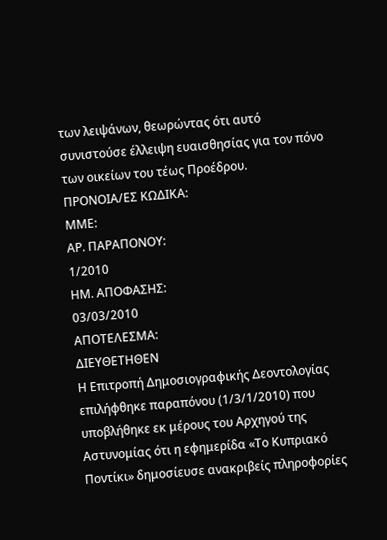των λειψάνων, θεωρώντας ότι αυτό συνιστούσε έλλειψη ευαισθησίας για τον πόνο των οικείων του τέως Προέδρου.
ΠΡΟΝΟΙΑ/EΣ ΚΩΔΙΚΑ:
ΜΜΕ:
ΑΡ. ΠΑΡΑΠΟΝΟΥ:
1/2010
ΗΜ. ΑΠΟΦΑΣΗΣ:
03/03/2010
ΑΠΟΤΕΛΕΣΜΑ:
ΔΙΕΥΘΕΤΗΘΕΝ
Η Επιτροπή Δημοσιογραφικής Δεοντολογίας επιλήφθηκε παραπόνου (1/3/1/2010) που υποβλήθηκε εκ μέρους του Αρχηγού της Αστυνομίας ότι η εφημερίδα «Το Κυπριακό Ποντίκι» δημοσίευσε ανακριβείς πληροφορίες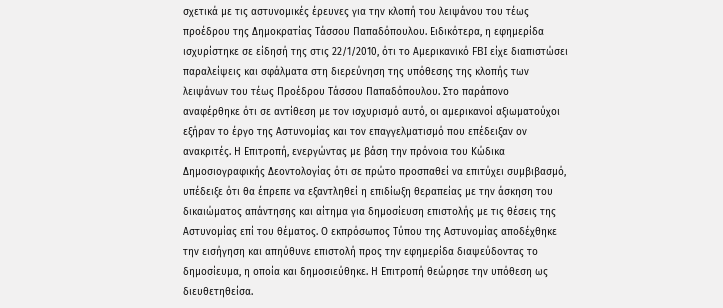σχετικά με τις αστυνομικές έρευνες για την κλοπή του λειψάνου του τέως προέδρου της Δημοκρατίας Τάσσου Παπαδόπουλου. Ειδικότερα, η εφημερίδα ισχυρίστηκε σε είδησή της στις 22/1/2010, ότι το Αμερικανικό FBI είχε διαπιστώσει παραλείψεις και σφάλματα στη διερεύνηση της υπόθεσης της κλοπής των λειψάνων του τέως Προέδρου Τάσσου Παπαδόπουλου. Στο παράπονο αναφέρθηκε ότι σε αντίθεση με τον ισχυρισμό αυτό, οι αμερικανοί αξιωματούχοι εξήραν το έργο της Αστυνομίας και τον επαγγελματισμό που επέδειξαν ον ανακριτές. Η Επιτροπή, ενεργώντας με βάση την πρόνοια του Κώδικα Δημοσιογραφικής Δεοντολογίας ότι σε πρώτο προσπαθεί να επιτύχει συμβιβασμό, υπέδειξε ότι θα έπρεπε να εξαντληθεί η επιδίωξη θεραπείας με την άσκηση του δικαιώματος απάντησης και αίτημα για δημοσίευση επιστολής με τις θέσεις της Αστυνομίας επί του θέματος. Ο εκπρόσωπος Τύπου της Αστυνομίας αποδέχθηκε την εισήγηση και απηύθυνε επιστολή προς την εφημερίδα διαψεύδοντας το δημοσίευμα, η οποία και δημοσιεύθηκε. Η Επιτροπή θεώρησε την υπόθεση ως διευθετηθείσα.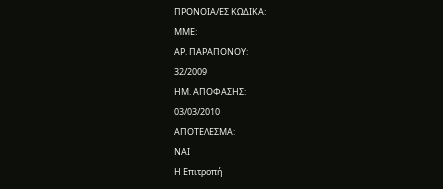ΠΡΟΝΟΙΑ/EΣ ΚΩΔΙΚΑ:
ΜΜΕ:
ΑΡ. ΠΑΡΑΠΟΝΟΥ:
32/2009
ΗΜ. ΑΠΟΦΑΣΗΣ:
03/03/2010
ΑΠΟΤΕΛΕΣΜΑ:
ΝΑΙ
Η Επιτροπή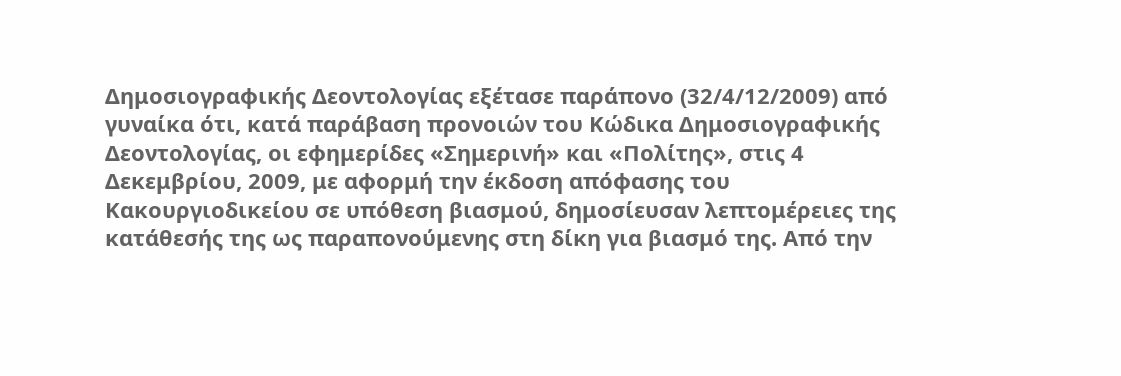Δημοσιογραφικής Δεοντολογίας εξέτασε παράπονο (32/4/12/2009) από γυναίκα ότι, κατά παράβαση προνοιών του Κώδικα Δημοσιογραφικής Δεοντολογίας, οι εφημερίδες «Σημερινή» και «Πολίτης», στις 4 Δεκεμβρίου, 2009, με αφορμή την έκδοση απόφασης του Κακουργιοδικείου σε υπόθεση βιασμού, δημοσίευσαν λεπτομέρειες της κατάθεσής της ως παραπονούμενης στη δίκη για βιασμό της. Από την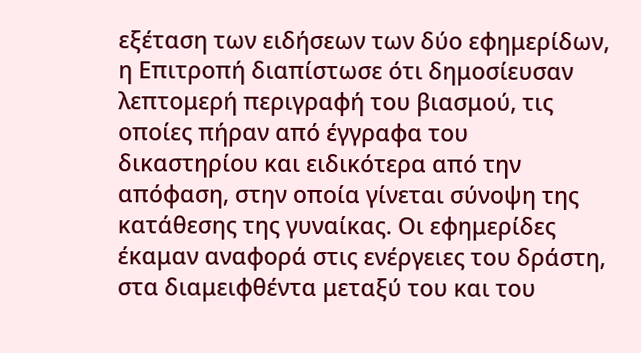εξέταση των ειδήσεων των δύο εφημερίδων, η Επιτροπή διαπίστωσε ότι δημοσίευσαν λεπτομερή περιγραφή του βιασμού, τις οποίες πήραν από έγγραφα του δικαστηρίου και ειδικότερα από την απόφαση, στην οποία γίνεται σύνοψη της κατάθεσης της γυναίκας. Οι εφημερίδες έκαμαν αναφορά στις ενέργειες του δράστη, στα διαμειφθέντα μεταξύ του και του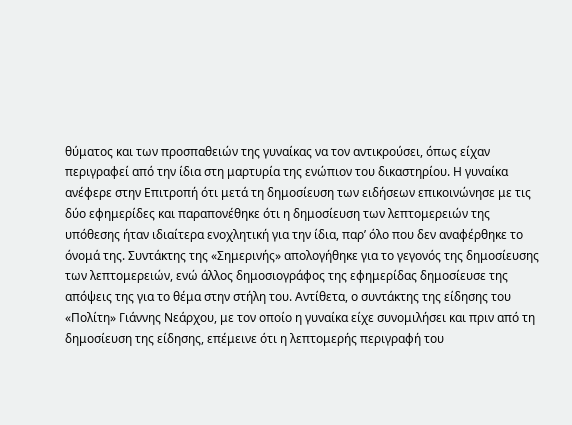θύματος και των προσπαθειών της γυναίκας να τον αντικρούσει, όπως είχαν περιγραφεί από την ίδια στη μαρτυρία της ενώπιον του δικαστηρίου. Η γυναίκα ανέφερε στην Επιτροπή ότι μετά τη δημοσίευση των ειδήσεων επικοινώνησε με τις δύο εφημερίδες και παραπονέθηκε ότι η δημοσίευση των λεπτομερειών της υπόθεσης ήταν ιδιαίτερα ενοχλητική για την ίδια, παρ’ όλο που δεν αναφέρθηκε το όνομά της. Συντάκτης της «Σημερινής» απολογήθηκε για το γεγονός της δημοσίευσης των λεπτομερειών, ενώ άλλος δημοσιογράφος της εφημερίδας δημοσίευσε της απόψεις της για το θέμα στην στήλη του. Αντίθετα, ο συντάκτης της είδησης του «Πολίτη» Γιάννης Νεάρχου, με τον οποίο η γυναίκα είχε συνομιλήσει και πριν από τη δημοσίευση της είδησης, επέμεινε ότι η λεπτομερής περιγραφή του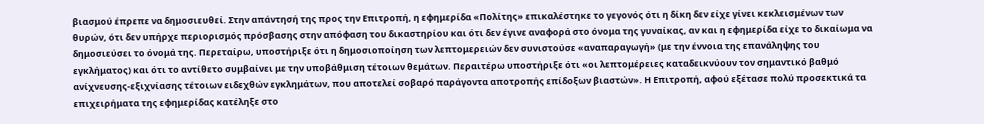βιασμού έπρεπε να δημοσιευθεί. Στην απάντησή της προς την Επιτροπή, η εφημερίδα «Πολίτης» επικαλέστηκε το γεγονός ότι η δίκη δεν είχε γίνει κεκλεισμένων των θυρών, ότι δεν υπήρχε περιορισμός πρόσβασης στην απόφαση του δικαστηρίου και ότι δεν έγινε αναφορά στο όνομα της γυναίκας, αν και η εφημερίδα είχε το δικαίωμα να δημοσιεύσει το όνομά της. Περεταίρω, υποστήριξε ότι η δημοσιοποίηση των λεπτομερειών δεν συνιστούσε «αναπαραγωγή» (με την έννοια της επανάληψης του εγκλήματος) και ότι το αντίθετο συμβαίνει με την υποβάθμιση τέτοιων θεμάτων. Περαιτέρω υποστήριξε ότι «οι λεπτομέρειες καταδεικνύουν τον σημαντικό βαθμό ανίχνευσης-εξιχνίασης τέτοιων ειδεχθών εγκλημάτων, που αποτελεί σοβαρό παράγοντα αποτροπής επίδοξων βιαστών». Η Επιτροπή, αφού εξέτασε πολύ προσεκτικά τα επιχειρήματα της εφημερίδας κατέληξε στο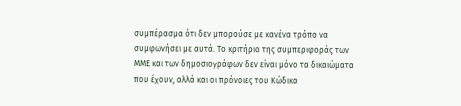συμπέρασμα ότι δεν μπορούσε με κανένα τρόπο να συμφωνήσει με αυτά. Το κριτήριο της συμπεριφοράς των ΜΜΕ και των δημοσιογράφων δεν είναι μόνο τα δικαιώματα που έχουν, αλλά και οι πρόνοιες του Κώδικα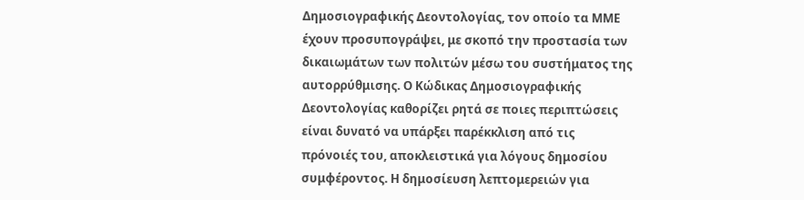Δημοσιογραφικής Δεοντολογίας, τον οποίο τα ΜΜΕ έχουν προσυπογράψει, με σκοπό την προστασία των δικαιωμάτων των πολιτών μέσω του συστήματος της αυτορρύθμισης. Ο Κώδικας Δημοσιογραφικής Δεοντολογίας καθορίζει ρητά σε ποιες περιπτώσεις είναι δυνατό να υπάρξει παρέκκλιση από τις πρόνοιές του, αποκλειστικά για λόγους δημοσίου συμφέροντος. Η δημοσίευση λεπτομερειών για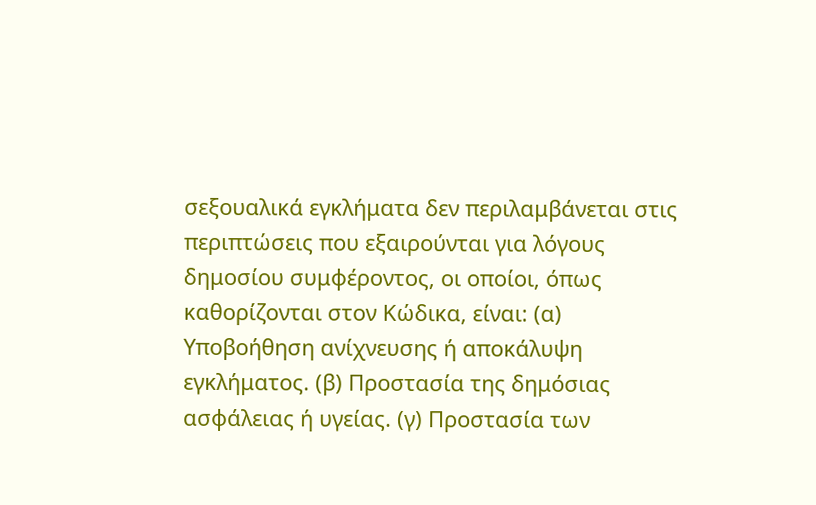σεξουαλικά εγκλήματα δεν περιλαμβάνεται στις περιπτώσεις που εξαιρούνται για λόγους δημοσίου συμφέροντος, οι οποίοι, όπως καθορίζονται στον Κώδικα, είναι: (α) Υποβοήθηση ανίχνευσης ή αποκάλυψη εγκλήματος. (β) Προστασία της δημόσιας ασφάλειας ή υγείας. (γ) Προστασία των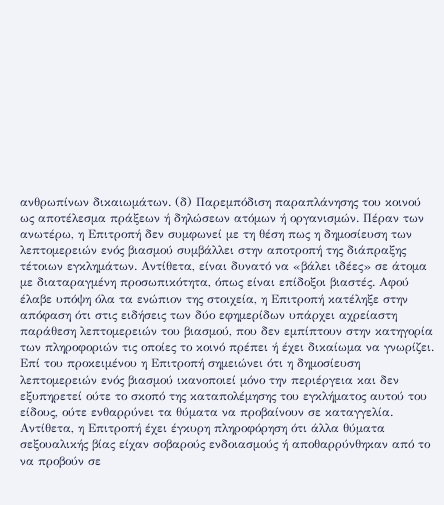ανθρωπίνων δικαιωμάτων. (δ) Παρεμπόδιση παραπλάνησης του κοινού ως αποτέλεσμα πράξεων ή δηλώσεων ατόμων ή οργανισμών. Πέραν των ανωτέρω, η Επιτροπή δεν συμφωνεί με τη θέση πως η δημοσίευση των λεπτομερειών ενός βιασμού συμβάλλει στην αποτροπή της διάπραξης τέτοιων εγκλημάτων. Αντίθετα, είναι δυνατό να «βάλει ιδέες» σε άτομα με διαταραγμένη προσωπικότητα, όπως είναι επίδοξοι βιαστές. Αφού έλαβε υπόψη όλα τα ενώπιον της στοιχεία, η Επιτροπή κατέληξε στην απόφαση ότι στις ειδήσεις των δύο εφημερίδων υπάρχει αχρείαστη παράθεση λεπτομερειών του βιασμού, που δεν εμπίπτουν στην κατηγορία των πληροφοριών τις οποίες το κοινό πρέπει ή έχει δικαίωμα να γνωρίζει. Επί του προκειμένου η Επιτροπή σημειώνει ότι η δημοσίευση λεπτομερειών ενός βιασμού ικανοποιεί μόνο την περιέργεια και δεν εξυπηρετεί ούτε το σκοπό της καταπολέμησης του εγκλήματος αυτού του είδους, ούτε ενθαρρύνει τα θύματα να προβαίνουν σε καταγγελία. Αντίθετα, η Επιτροπή έχει έγκυρη πληροφόρηση ότι άλλα θύματα σεξουαλικής βίας είχαν σοβαρούς ενδοιασμούς ή αποθαρρύνθηκαν από το να προβούν σε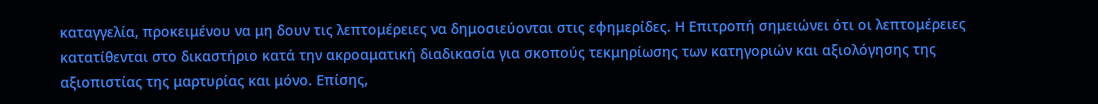καταγγελία, προκειμένου να μη δουν τις λεπτομέρειες να δημοσιεύονται στις εφημερίδες. Η Επιτροπή σημειώνει ότι οι λεπτομέρειες κατατίθενται στο δικαστήριο κατά την ακροαματική διαδικασία για σκοπούς τεκμηρίωσης των κατηγοριών και αξιολόγησης της αξιοπιστίας της μαρτυρίας και μόνο. Επίσης,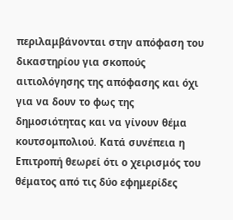περιλαμβάνονται στην απόφαση του δικαστηρίου για σκοπούς αιτιολόγησης της απόφασης και όχι για να δουν το φως της δημοσιότητας και να γίνουν θέμα κουτσομπολιού. Κατά συνέπεια η Επιτροπή θεωρεί ότι ο χειρισμός του θέματος από τις δύο εφημερίδες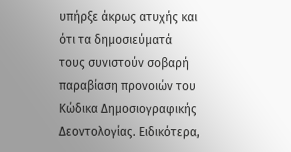υπήρξε άκρως ατυχής και ότι τα δημοσιεύματά τους συνιστούν σοβαρή παραβίαση προνοιών του Κώδικα Δημοσιογραφικής Δεοντολογίας. Ειδικότερα,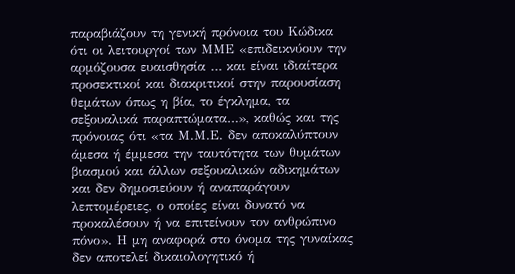παραβιάζουν τη γενική πρόνοια του Κώδικα ότι οι λειτουργοί των ΜΜΕ «επιδεικνύουν την αρμόζουσα ευαισθησία … και είναι ιδιαίτερα προσεκτικοί και διακριτικοί στην παρουσίαση θεμάτων όπως η βία, το έγκλημα, τα σεξουαλικά παραπτώματα…», καθώς και της πρόνοιας ότι «τα Μ.Μ.Ε. δεν αποκαλύπτουν άμεσα ή έμμεσα την ταυτότητα των θυμάτων βιασμού και άλλων σεξουαλικών αδικημάτων και δεν δημοσιεύουν ή αναπαράγουν λεπτομέρειες, ο οποίες είναι δυνατό να προκαλέσουν ή να επιτείνουν τον ανθρώπινο πόνο». Η μη αναφορά στο όνομα της γυναίκας δεν αποτελεί δικαιολογητικό ή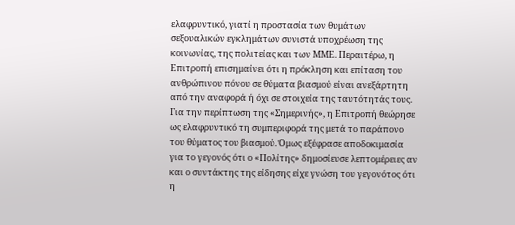ελαφρυντικό, γιατί η προστασία των θυμάτων σεξουαλικών εγκλημάτων συνιστά υποχρέωση της κοινωνίας, της πολιτείας και των ΜΜΕ. Περαιτέρω, η Επιτροπή επισημαίνει ότι η πρόκληση και επίταση του ανθρώπινου πόνου σε θύματα βιασμού είναι ανεξάρτητη από την αναφορά ή όχι σε στοιχεία της ταυτότητάς τους. Για την περίπτωση της «Σημερινής», η Επιτροπή θεώρησε ως ελαφρυντικό τη συμπεριφορά της μετά το παράπονο του θύματος του βιασμού. Όμως εξέφρασε αποδοκιμασία για το γεγονός ότι ο «Πολίτης» δημοσίευσε λεπτομέρειες αν και ο συντάκτης της είδησης είχε γνώση του γεγονότος ότι η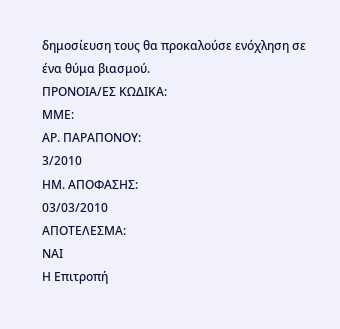δημοσίευση τους θα προκαλούσε ενόχληση σε ένα θύμα βιασμού.
ΠΡΟΝΟΙΑ/EΣ ΚΩΔΙΚΑ:
ΜΜΕ:
ΑΡ. ΠΑΡΑΠΟΝΟΥ:
3/2010
ΗΜ. ΑΠΟΦΑΣΗΣ:
03/03/2010
ΑΠΟΤΕΛΕΣΜΑ:
ΝΑΙ
Η Επιτροπή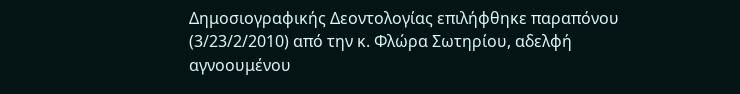Δημοσιογραφικής Δεοντολογίας επιλήφθηκε παραπόνου (3/23/2/2010) από την κ. Φλώρα Σωτηρίου, αδελφή αγνοουμένου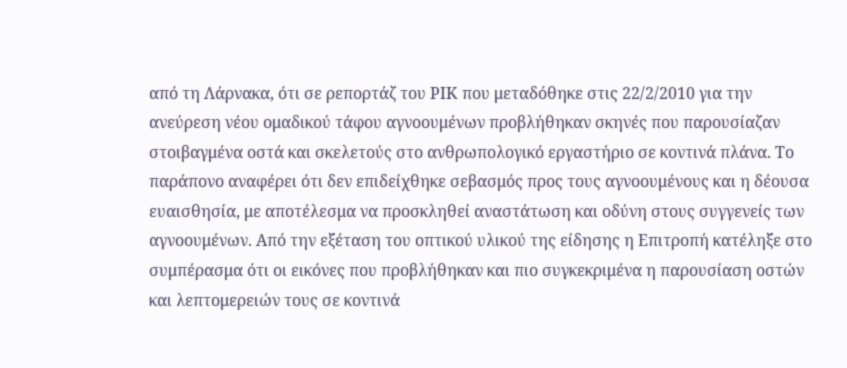από τη Λάρνακα, ότι σε ρεπορτάζ του ΡΙΚ που μεταδόθηκε στις 22/2/2010 για την ανεύρεση νέου ομαδικού τάφου αγνοουμένων προβλήθηκαν σκηνές που παρουσίαζαν στοιβαγμένα οστά και σκελετούς στο ανθρωπολογικό εργαστήριο σε κοντινά πλάνα. Το παράπονο αναφέρει ότι δεν επιδείχθηκε σεβασμός προς τους αγνοουμένους και η δέουσα ευαισθησία, με αποτέλεσμα να προσκληθεί αναστάτωση και οδύνη στους συγγενείς των αγνοουμένων. Από την εξέταση του οπτικού υλικού της είδησης η Επιτροπή κατέληξε στο συμπέρασμα ότι οι εικόνες που προβλήθηκαν και πιο συγκεκριμένα η παρουσίαση οστών και λεπτομερειών τους σε κοντινά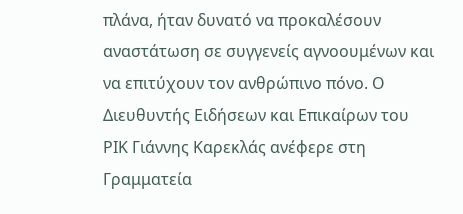πλάνα, ήταν δυνατό να προκαλέσουν αναστάτωση σε συγγενείς αγνοουμένων και να επιτύχουν τον ανθρώπινο πόνο. Ο Διευθυντής Ειδήσεων και Επικαίρων του ΡΙΚ Γιάννης Καρεκλάς ανέφερε στη Γραμματεία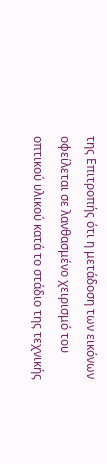της Επιτροπής ότι η μετάδοση των εικόνων οφείλεται σε λανθασμένο χειρισμό του οπτικού υλικού κατά το στάδιο της τεχνικής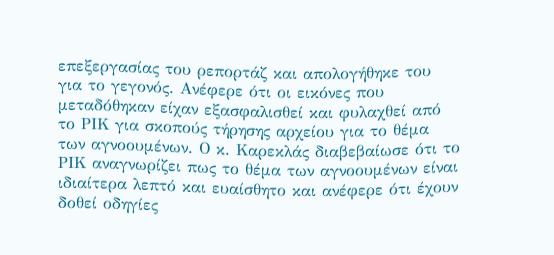επεξεργασίας του ρεπορτάζ και απολογήθηκε του για το γεγονός. Ανέφερε ότι οι εικόνες που μεταδόθηκαν είχαν εξασφαλισθεί και φυλαχθεί από το ΡΙΚ για σκοπούς τήρησης αρχείου για το θέμα των αγνοουμένων. Ο κ. Καρεκλάς διαβεβαίωσε ότι το ΡΙΚ αναγνωρίζει πως το θέμα των αγνοουμένων είναι ιδιαίτερα λεπτό και ευαίσθητο και ανέφερε ότι έχουν δοθεί οδηγίες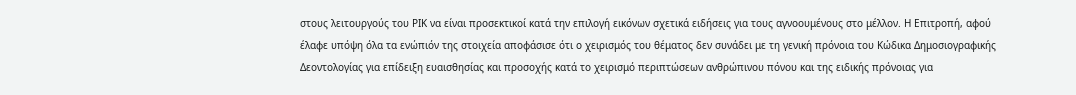στους λειτουργούς του ΡΙΚ να είναι προσεκτικοί κατά την επιλογή εικόνων σχετικά ειδήσεις για τους αγνοουμένους στο μέλλον. Η Επιτροπή, αφού έλαφε υπόψη όλα τα ενώπιόν της στοιχεία αποφάσισε ότι ο χειρισμός του θέματος δεν συνάδει με τη γενική πρόνοια του Κώδικα Δημοσιογραφικής Δεοντολογίας για επίδειξη ευαισθησίας και προσοχής κατά το χειρισμό περιπτώσεων ανθρώπινου πόνου και της ειδικής πρόνοιας για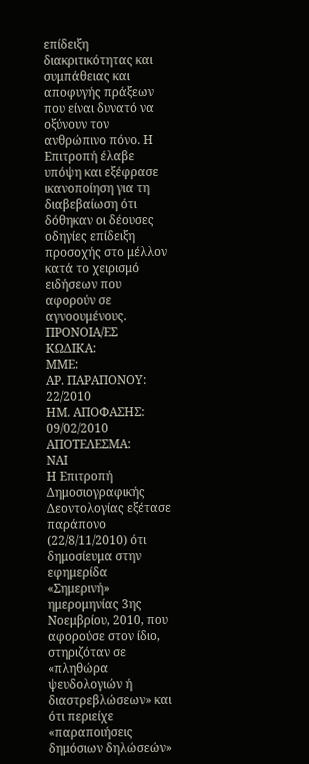επίδειξη διακριτικότητας και συμπάθειας και αποφυγής πράξεων που είναι δυνατό να οξύνουν τον ανθρώπινο πόνο. Η Επιτροπή έλαβε υπόψη και εξέφρασε ικανοποίηση για τη διαβεβαίωση ότι δόθηκαν οι δέουσες οδηγίες επίδειξη προσοχής στο μέλλον κατά το χειρισμό ειδήσεων που αφορούν σε αγνοουμένους.
ΠΡΟΝΟΙΑ/EΣ ΚΩΔΙΚΑ:
ΜΜΕ:
ΑΡ. ΠΑΡΑΠΟΝΟΥ:
22/2010
ΗΜ. ΑΠΟΦΑΣΗΣ:
09/02/2010
ΑΠΟΤΕΛΕΣΜΑ:
ΝΑΙ
Η Επιτροπή Δημοσιογραφικής Δεοντολογίας εξέτασε παράπονο (22/8/11/2010) ότι δημοσίευμα στην εφημερίδα «Σημερινή» ημερομηνίας 3ης Νοεμβρίου, 2010, που αφορούσε στον ίδιο, στηριζόταν σε «πληθώρα ψευδολογιών ή διαστρεβλώσεων» και ότι περιείχε «παραποιήσεις δημόσιων δηλώσεών»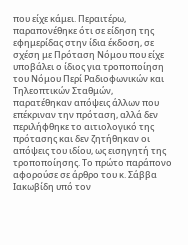που είχε κάμει. Περαιτέρω, παραπονέθηκε ότι σε είδηση της εφημερίδας στην ίδια έκδοση, σε σχέση με Πρόταση Νόμου που είχε υποβάλει ο ίδιος για τροποποίηση του Νόμου Περί Ραδιοφωνικών και Τηλεοπτικών Σταθμών, παρατέθηκαν απόψεις άλλων που επέκριναν την πρόταση, αλλά δεν περιλήφθηκε το αιτιολογικό της πρότασης και δεν ζητήθηκαν οι απόψεις του ιδίου, ως εισηγητή της τροποποίησης. Το πρώτο παράπονο αφορούσε σε άρθρο του κ. Σάββα Ιακωβίδη υπό τον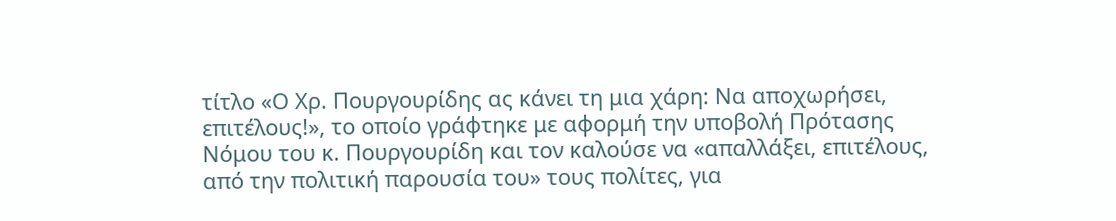τίτλο «Ο Χρ. Πουργουρίδης ας κάνει τη μια χάρη: Να αποχωρήσει, επιτέλους!», το οποίο γράφτηκε με αφορμή την υποβολή Πρότασης Νόμου του κ. Πουργουρίδη και τον καλούσε να «απαλλάξει, επιτέλους, από την πολιτική παρουσία του» τους πολίτες, για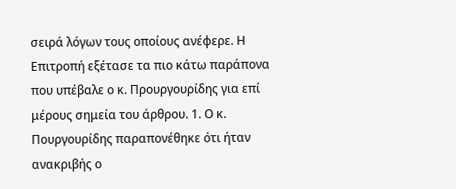σειρά λόγων τους οποίους ανέφερε. Η Επιτροπή εξέτασε τα πιο κάτω παράπονα που υπέβαλε ο κ. Προυργουρίδης για επί μέρους σημεία του άρθρου. 1. Ο κ. Πουργουρίδης παραπονέθηκε ότι ήταν ανακριβής ο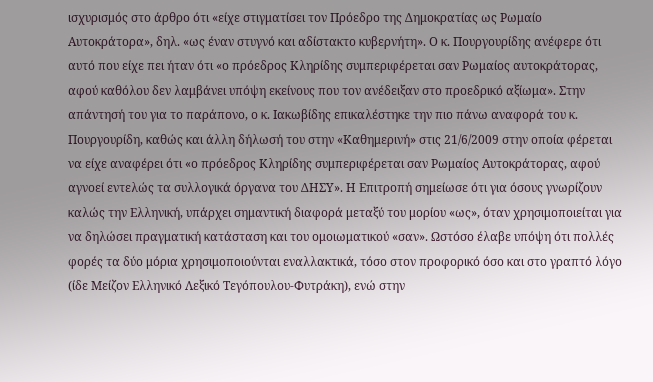ισχυρισμός στο άρθρο ότι «είχε στιγματίσει τον Πρόεδρο της Δημοκρατίας ως Ρωμαίο Αυτοκράτορα», δηλ. «ως έναν στυγνό και αδίστακτο κυβερνήτη». Ο κ. Πουργουρίδης ανέφερε ότι αυτό που είχε πει ήταν ότι «ο πρόεδρος Κληρίδης συμπεριφέρεται σαν Ρωμαίος αυτοκράτορας, αφού καθόλου δεν λαμβάνει υπόψη εκείνους που τον ανέδειξαν στο προεδρικό αξίωμα». Στην απάντησή του για το παράπονο, ο κ. Ιακωβίδης επικαλέστηκε την πιο πάνω αναφορά του κ. Πουργουρίδη, καθώς και άλλη δήλωσή του στην «Καθημερινή» στις 21/6/2009 στην οποία φέρεται να είχε αναφέρει ότι «ο πρόεδρος Κληρίδης συμπεριφέρεται σαν Ρωμαίος Αυτοκράτορας, αφού αγνοεί εντελώς τα συλλογικά όργανα του ΔΗΣΥ». Η Επιτροπή σημείωσε ότι για όσους γνωρίζουν καλώς την Ελληνική, υπάρχει σημαντική διαφορά μεταξύ του μορίου «ως», όταν χρησιμοποιείται για να δηλώσει πραγματική κατάσταση και του ομοιωματικού «σαν». Ωστόσο έλαβε υπόψη ότι πολλές φορές τα δύο μόρια χρησιμοποιούνται εναλλακτικά, τόσο στον προφορικό όσο και στο γραπτό λόγο (ίδε Μείζον Ελληνικό Λεξικό Τεγόπουλου-Φυτράκη), ενώ στην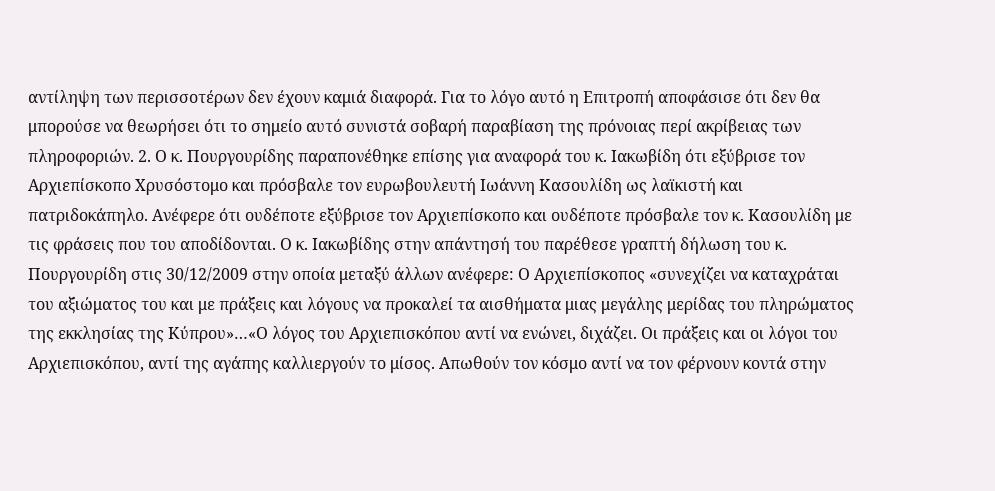αντίληψη των περισσοτέρων δεν έχουν καμιά διαφορά. Για το λόγο αυτό η Επιτροπή αποφάσισε ότι δεν θα μπορούσε να θεωρήσει ότι το σημείο αυτό συνιστά σοβαρή παραβίαση της πρόνοιας περί ακρίβειας των πληροφοριών. 2. Ο κ. Πουργουρίδης παραπονέθηκε επίσης για αναφορά του κ. Ιακωβίδη ότι εξύβρισε τον Αρχιεπίσκοπο Χρυσόστομο και πρόσβαλε τον ευρωβουλευτή Ιωάννη Κασουλίδη ως λαϊκιστή και πατριδοκάπηλο. Ανέφερε ότι ουδέποτε εξύβρισε τον Αρχιεπίσκοπο και ουδέποτε πρόσβαλε τον κ. Κασουλίδη με τις φράσεις που του αποδίδονται. Ο κ. Ιακωβίδης στην απάντησή του παρέθεσε γραπτή δήλωση του κ. Πουργουρίδη στις 30/12/2009 στην οποία μεταξύ άλλων ανέφερε: Ο Αρχιεπίσκοπος «συνεχίζει να καταχράται του αξιώματος του και με πράξεις και λόγους να προκαλεί τα αισθήματα μιας μεγάλης μερίδας του πληρώματος της εκκλησίας της Κύπρου»…«Ο λόγος του Αρχιεπισκόπου αντί να ενώνει, διχάζει. Οι πράξεις και οι λόγοι του Αρχιεπισκόπου, αντί της αγάπης καλλιεργούν το μίσος. Απωθούν τον κόσμο αντί να τον φέρνουν κοντά στην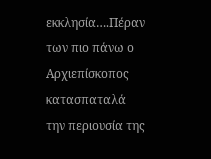εκκλησία….Πέραν των πιο πάνω ο Αρχιεπίσκοπος κατασπαταλά την περιουσία της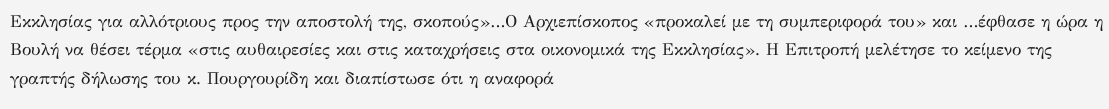Εκκλησίας για αλλότριους προς την αποστολή της, σκοπούς»…Ο Αρχιεπίσκοπος «προκαλεί με τη συμπεριφορά του» και …έφθασε η ώρα η Βουλή να θέσει τέρμα «στις αυθαιρεσίες και στις καταχρήσεις στα οικονομικά της Εκκλησίας». Η Επιτροπή μελέτησε το κείμενο της γραπτής δήλωσης του κ. Πουργουρίδη και διαπίστωσε ότι η αναφορά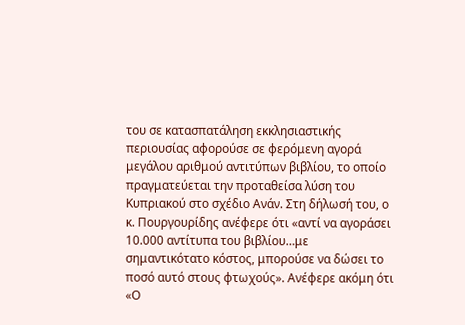του σε κατασπατάληση εκκλησιαστικής περιουσίας αφορούσε σε φερόμενη αγορά μεγάλου αριθμού αντιτύπων βιβλίου, το οποίο πραγματεύεται την προταθείσα λύση του Κυπριακού στο σχέδιο Ανάν. Στη δήλωσή του, ο κ. Πουργουρίδης ανέφερε ότι «αντί να αγοράσει 10.000 αντίτυπα του βιβλίου…με σημαντικότατο κόστος, μπορούσε να δώσει το ποσό αυτό στους φτωχούς». Ανέφερε ακόμη ότι «Ο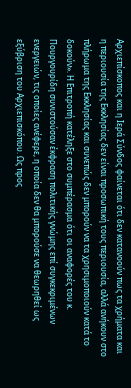Αρχιεπίσκοπος και η Ιερά Σύνδος φαίνεται ότι δεν κατανοούν πως τα χρήματα και η περιουσία της Εκκλησίας δεν είναι προσωπική τους περιουσία, αλλά ανήκουν στο πλήρωμα της Εκκλησίας και συνεπώς δεν μπορούν να τα χρησιμοποιούν κατά το δοκούν». Η Επιτροπή κατέληξε στο συμπέρασμα ότι οι αναφορές του κ. Πουργουρίδη συνιστούσαν έκφραση πολιτικής γνώμης επί συγκεκριμένων ενεργειών, τις οποίες ανέφερε, η οποία δεν θα μπορούσε να θεωρηθεί ως εξύβριση του Αρχιεπισκόπου. Ως προς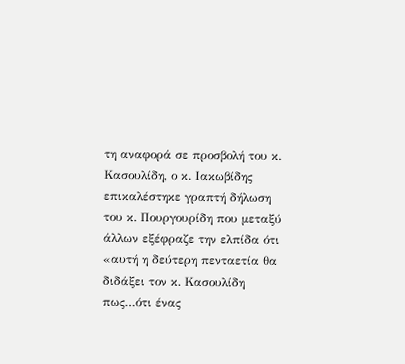τη αναφορά σε προσβολή του κ. Κασουλίδη, ο κ. Ιακωβίδης επικαλέστηκε γραπτή δήλωση του κ. Πουργουρίδη που μεταξύ άλλων εξέφραζε την ελπίδα ότι «αυτή η δεύτερη πενταετία θα διδάξει τον κ. Κασουλίδη πως…ότι ένας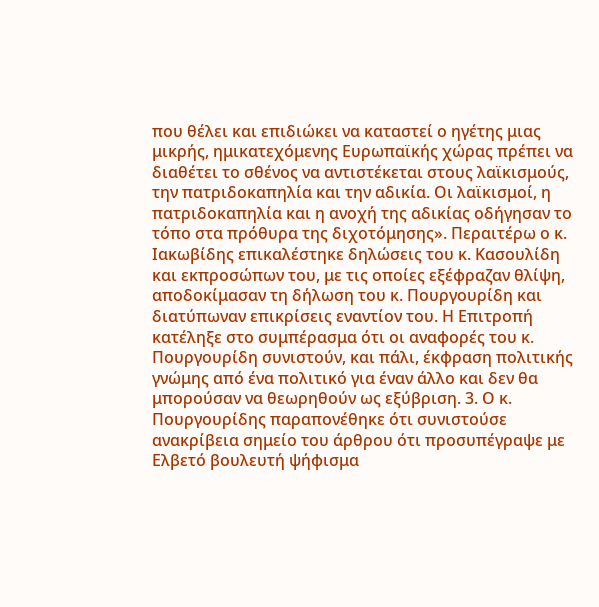που θέλει και επιδιώκει να καταστεί ο ηγέτης μιας μικρής, ημικατεχόμενης Ευρωπαϊκής χώρας πρέπει να διαθέτει το σθένος να αντιστέκεται στους λαϊκισμούς, την πατριδοκαπηλία και την αδικία. Οι λαϊκισμοί, η πατριδοκαπηλία και η ανοχή της αδικίας οδήγησαν το τόπο στα πρόθυρα της διχοτόμησης». Περαιτέρω ο κ. Ιακωβίδης επικαλέστηκε δηλώσεις του κ. Κασουλίδη και εκπροσώπων του, με τις οποίες εξέφραζαν θλίψη, αποδοκίμασαν τη δήλωση του κ. Πουργουρίδη και διατύπωναν επικρίσεις εναντίον του. Η Επιτροπή κατέληξε στο συμπέρασμα ότι οι αναφορές του κ. Πουργουρίδη συνιστούν, και πάλι, έκφραση πολιτικής γνώμης από ένα πολιτικό για έναν άλλο και δεν θα μπορούσαν να θεωρηθούν ως εξύβριση. 3. Ο κ. Πουργουρίδης παραπονέθηκε ότι συνιστούσε ανακρίβεια σημείο του άρθρου ότι προσυπέγραψε με Ελβετό βουλευτή ψήφισμα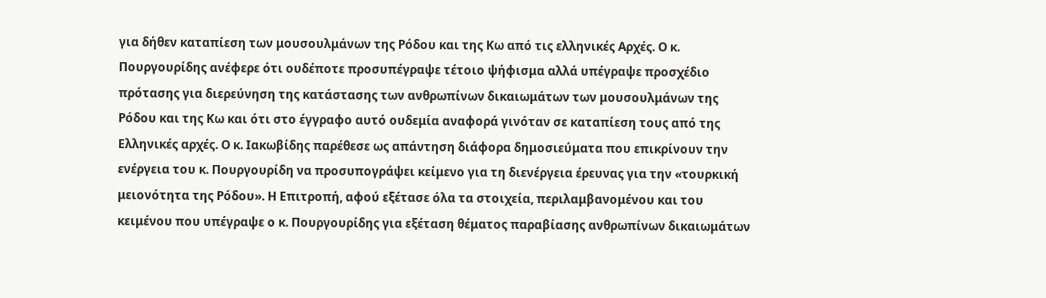για δήθεν καταπίεση των μουσουλμάνων της Ρόδου και της Κω από τις ελληνικές Αρχές. Ο κ. Πουργουρίδης ανέφερε ότι ουδέποτε προσυπέγραψε τέτοιο ψήφισμα αλλά υπέγραψε προσχέδιο πρότασης για διερεύνηση της κατάστασης των ανθρωπίνων δικαιωμάτων των μουσουλμάνων της Ρόδου και της Κω και ότι στο έγγραφο αυτό ουδεμία αναφορά γινόταν σε καταπίεση τους από της Ελληνικές αρχές. Ο κ. Ιακωβίδης παρέθεσε ως απάντηση διάφορα δημοσιεύματα που επικρίνουν την ενέργεια του κ. Πουργουρίδη να προσυπογράψει κείμενο για τη διενέργεια έρευνας για την «τουρκική μειονότητα της Ρόδου». Η Επιτροπή, αφού εξέτασε όλα τα στοιχεία, περιλαμβανομένου και του κειμένου που υπέγραψε ο κ. Πουργουρίδης για εξέταση θέματος παραβίασης ανθρωπίνων δικαιωμάτων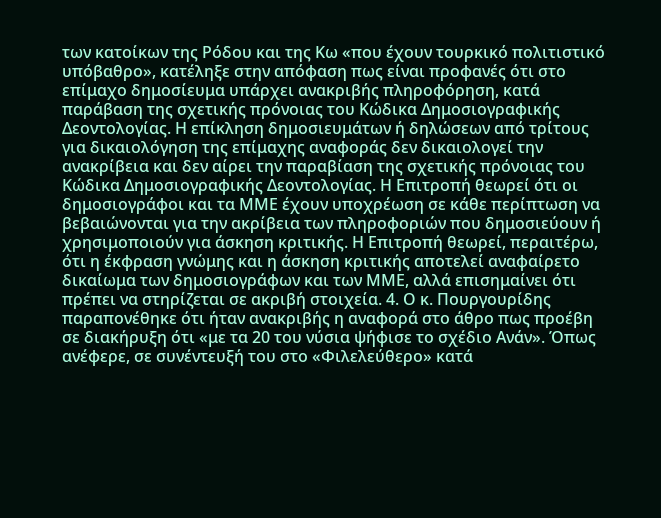των κατοίκων της Ρόδου και της Κω «που έχουν τουρκικό πολιτιστικό υπόβαθρο», κατέληξε στην απόφαση πως είναι προφανές ότι στο επίμαχο δημοσίευμα υπάρχει ανακριβής πληροφόρηση, κατά παράβαση της σχετικής πρόνοιας του Κώδικα Δημοσιογραφικής Δεοντολογίας. Η επίκληση δημοσιευμάτων ή δηλώσεων από τρίτους για δικαιολόγηση της επίμαχης αναφοράς δεν δικαιολογεί την ανακρίβεια και δεν αίρει την παραβίαση της σχετικής πρόνοιας του Κώδικα Δημοσιογραφικής Δεοντολογίας. Η Επιτροπή θεωρεί ότι οι δημοσιογράφοι και τα ΜΜΕ έχουν υποχρέωση σε κάθε περίπτωση να βεβαιώνονται για την ακρίβεια των πληροφοριών που δημοσιεύουν ή χρησιμοποιούν για άσκηση κριτικής. Η Επιτροπή θεωρεί, περαιτέρω, ότι η έκφραση γνώμης και η άσκηση κριτικής αποτελεί αναφαίρετο δικαίωμα των δημοσιογράφων και των ΜΜΕ, αλλά επισημαίνει ότι πρέπει να στηρίζεται σε ακριβή στοιχεία. 4. Ο κ. Πουργουρίδης παραπονέθηκε ότι ήταν ανακριβής η αναφορά στο άθρο πως προέβη σε διακήρυξη ότι «με τα 20 του νύσια ψήφισε το σχέδιο Ανάν». Όπως ανέφερε, σε συνέντευξή του στο «Φιλελεύθερο» κατά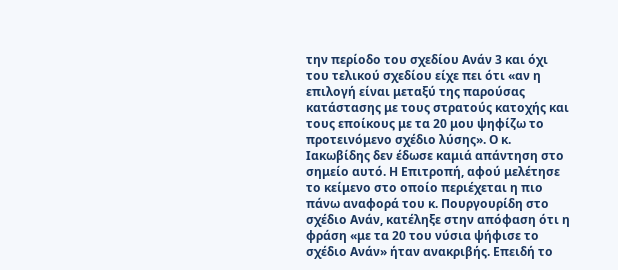την περίοδο του σχεδίου Ανάν 3 και όχι του τελικού σχεδίου είχε πει ότι «αν η επιλογή είναι μεταξύ της παρούσας κατάστασης με τους στρατούς κατοχής και τους εποίκους με τα 20 μου ψηφίζω το προτεινόμενο σχέδιο λύσης». Ο κ. Ιακωβίδης δεν έδωσε καμιά απάντηση στο σημείο αυτό. Η Επιτροπή, αφού μελέτησε το κείμενο στο οποίο περιέχεται η πιο πάνω αναφορά του κ. Πουργουρίδη στο σχέδιο Ανάν, κατέληξε στην απόφαση ότι η φράση «με τα 20 του νύσια ψήφισε το σχέδιο Ανάν» ήταν ανακριβής. Επειδή το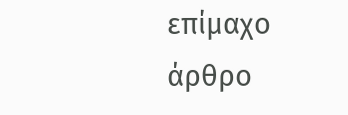επίμαχο άρθρο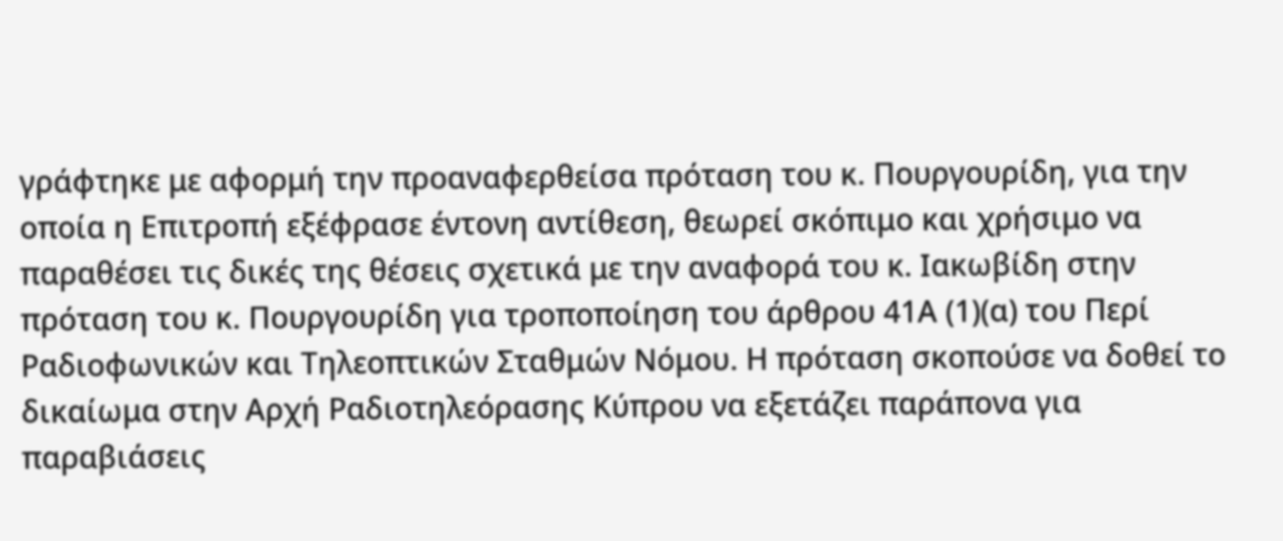γράφτηκε με αφορμή την προαναφερθείσα πρόταση του κ. Πουργουρίδη, για την οποία η Επιτροπή εξέφρασε έντονη αντίθεση, θεωρεί σκόπιμο και χρήσιμο να παραθέσει τις δικές της θέσεις σχετικά με την αναφορά του κ. Ιακωβίδη στην πρόταση του κ. Πουργουρίδη για τροποποίηση του άρθρου 41Α (1)(α) του Περί Ραδιοφωνικών και Τηλεοπτικών Σταθμών Νόμου. Η πρόταση σκοπούσε να δοθεί το δικαίωμα στην Αρχή Ραδιοτηλεόρασης Κύπρου να εξετάζει παράπονα για παραβιάσεις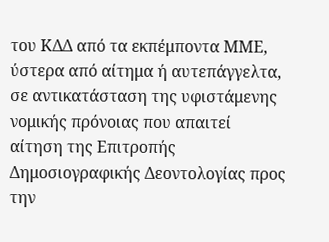του ΚΔΔ από τα εκπέμποντα ΜΜΕ, ύστερα από αίτημα ή αυτεπάγγελτα, σε αντικατάσταση της υφιστάμενης νομικής πρόνοιας που απαιτεί αίτηση της Επιτροπής Δημοσιογραφικής Δεοντολογίας προς την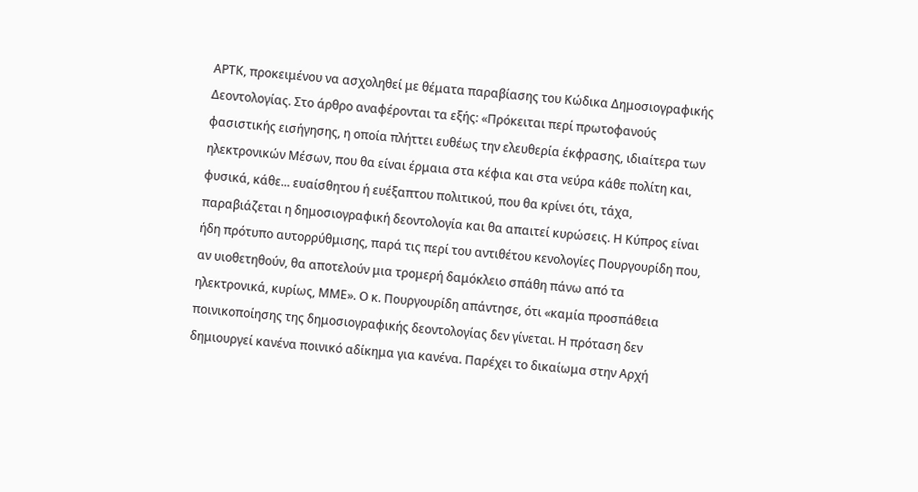ΑΡΤΚ, προκειμένου να ασχοληθεί με θέματα παραβίασης του Κώδικα Δημοσιογραφικής Δεοντολογίας. Στο άρθρο αναφέρονται τα εξής: «Πρόκειται περί πρωτοφανούς φασιστικής εισήγησης, η οποία πλήττει ευθέως την ελευθερία έκφρασης, ιδιαίτερα των ηλεκτρονικών Μέσων, που θα είναι έρμαια στα κέφια και στα νεύρα κάθε πολίτη και, φυσικά, κάθε... ευαίσθητου ή ευέξαπτου πολιτικού, που θα κρίνει ότι, τάχα, παραβιάζεται η δημοσιογραφική δεοντολογία και θα απαιτεί κυρώσεις. Η Κύπρος είναι ήδη πρότυπο αυτορρύθμισης, παρά τις περί του αντιθέτου κενολογίες Πουργουρίδη που, αν υιοθετηθούν, θα αποτελούν μια τρομερή δαμόκλειο σπάθη πάνω από τα ηλεκτρονικά, κυρίως, ΜΜΕ». Ο κ. Πουργουρίδη απάντησε, ότι «καμία προσπάθεια ποινικοποίησης της δημοσιογραφικής δεοντολογίας δεν γίνεται. Η πρόταση δεν δημιουργεί κανένα ποινικό αδίκημα για κανένα. Παρέχει το δικαίωμα στην Αρχή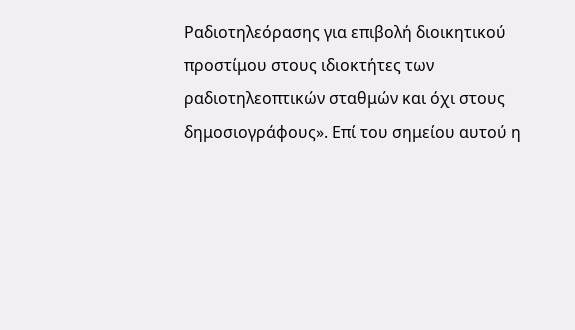Ραδιοτηλεόρασης για επιβολή διοικητικού προστίμου στους ιδιοκτήτες των ραδιοτηλεοπτικών σταθμών και όχι στους δημοσιογράφους». Επί του σημείου αυτού η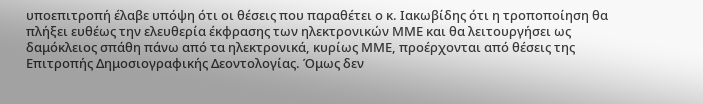υποεπιτροπή έλαβε υπόψη ότι οι θέσεις που παραθέτει ο κ. Ιακωβίδης ότι η τροποποίηση θα πλήξει ευθέως την ελευθερία έκφρασης των ηλεκτρονικών ΜΜΕ και θα λειτουργήσει ως δαμόκλειος σπάθη πάνω από τα ηλεκτρονικά, κυρίως ΜΜΕ, προέρχονται από θέσεις της Επιτροπής Δημοσιογραφικής Δεοντολογίας. Όμως δεν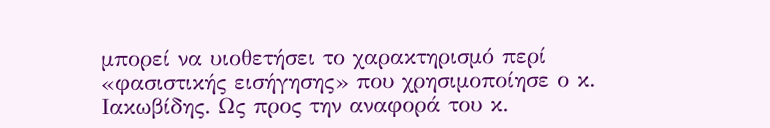μπορεί να υιοθετήσει το χαρακτηρισμό περί «φασιστικής εισήγησης» που χρησιμοποίησε ο κ. Ιακωβίδης. Ως προς την αναφορά του κ.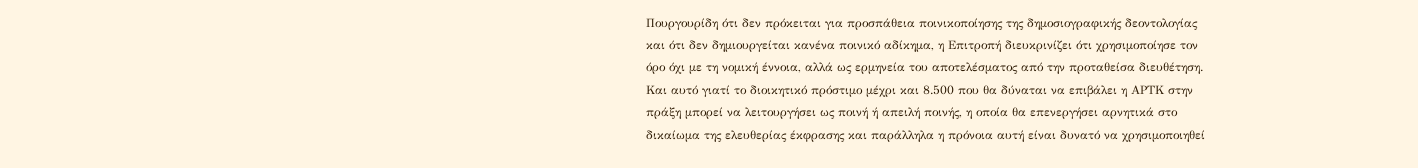Πουργουρίδη ότι δεν πρόκειται για προσπάθεια ποινικοποίησης της δημοσιογραφικής δεοντολογίας και ότι δεν δημιουργείται κανένα ποινικό αδίκημα, η Επιτροπή διευκρινίζει ότι χρησιμοποίησε τον όρο όχι με τη νομική έννοια, αλλά ως ερμηνεία του αποτελέσματος από την προταθείσα διευθέτηση. Και αυτό γιατί το διοικητικό πρόστιμο μέχρι και 8.500 που θα δύναται να επιβάλει η ΑΡΤΚ στην πράξη μπορεί να λειτουργήσει ως ποινή ή απειλή ποινής, η οποία θα επενεργήσει αρνητικά στο δικαίωμα της ελευθερίας έκφρασης και παράλληλα η πρόνοια αυτή είναι δυνατό να χρησιμοποιηθεί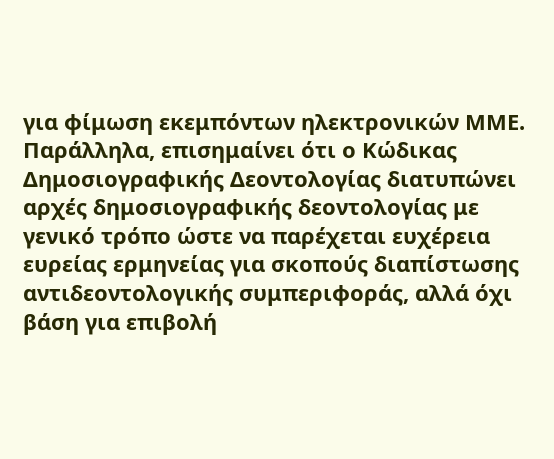για φίμωση εκεμπόντων ηλεκτρονικών ΜΜΕ. Παράλληλα, επισημαίνει ότι ο Κώδικας Δημοσιογραφικής Δεοντολογίας διατυπώνει αρχές δημοσιογραφικής δεοντολογίας με γενικό τρόπο ώστε να παρέχεται ευχέρεια ευρείας ερμηνείας για σκοπούς διαπίστωσης αντιδεοντολογικής συμπεριφοράς, αλλά όχι βάση για επιβολή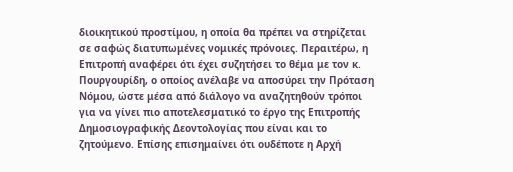διοικητικού προστίμου, η οποία θα πρέπει να στηρίζεται σε σαφώς διατυπωμένες νομικές πρόνοιες. Περαιτέρω, η Επιτροπή αναφέρει ότι έχει συζητήσει το θέμα με τον κ. Πουργουρίδη, ο οποίος ανέλαβε να αποσύρει την Πρόταση Νόμου, ώστε μέσα από διάλογο να αναζητηθούν τρόποι για να γίνει πιο αποτελεσματικό το έργο της Επιτροπής Δημοσιογραφικής Δεοντολογίας που είναι και το ζητούμενο. Επίσης επισημαίνει ότι ουδέποτε η Αρχή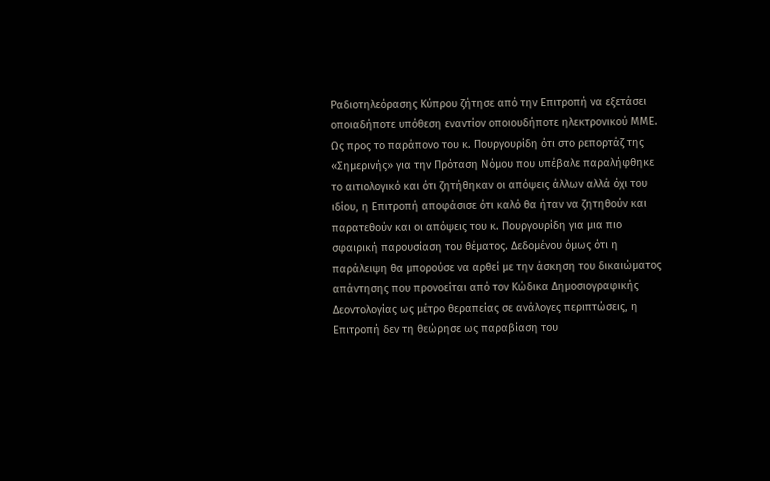Ραδιοτηλεόρασης Κύπρου ζήτησε από την Επιτροπή να εξετάσει οποιαδήποτε υπόθεση εναντίον οποιουδήποτε ηλεκτρονικού ΜΜΕ. Ως προς το παράπονο του κ. Πουργουρίδη ότι στο ρεπορτάζ της «Σημερινής» για την Πρόταση Νόμου που υπέβαλε παραλήφθηκε το αιτιολογικό και ότι ζητήθηκαν οι απόψεις άλλων αλλά όχι του ιδίου, η Επιτροπή αποφάσισε ότι καλό θα ήταν να ζητηθούν και παρατεθούν και οι απόψεις του κ. Πουργουρίδη για μια πιο σφαιρική παρουσίαση του θέματος. Δεδομένου όμως ότι η παράλειψη θα μπορούσε να αρθεί με την άσκηση του δικαιώματος απάντησης που προνοείται από τον Κώδικα Δημοσιογραφικής Δεοντολογίας ως μέτρο θεραπείας σε ανάλογες περιπτώσεις, η Επιτροπή δεν τη θεώρησε ως παραβίαση του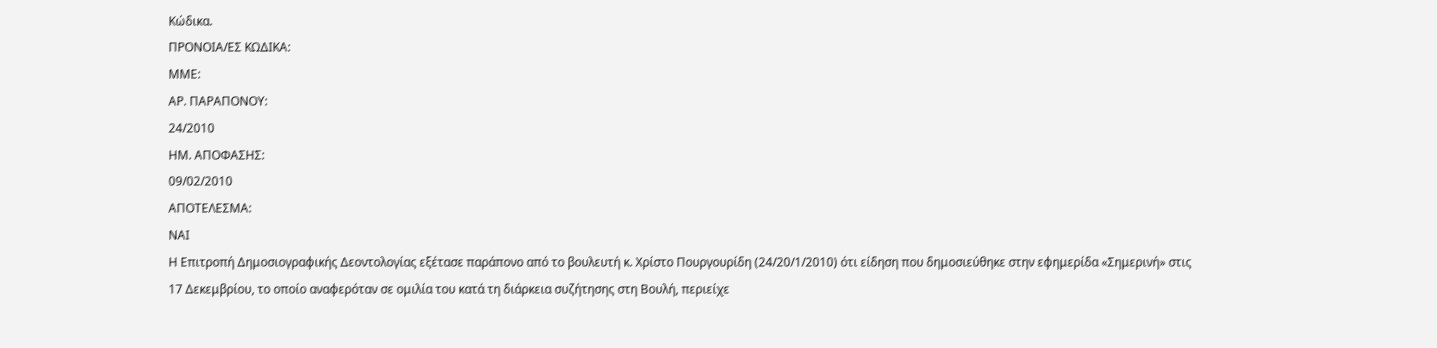Κώδικα.
ΠΡΟΝΟΙΑ/EΣ ΚΩΔΙΚΑ:
ΜΜΕ:
ΑΡ. ΠΑΡΑΠΟΝΟΥ:
24/2010
ΗΜ. ΑΠΟΦΑΣΗΣ:
09/02/2010
ΑΠΟΤΕΛΕΣΜΑ:
ΝΑΙ
Η Επιτροπή Δημοσιογραφικής Δεοντολογίας εξέτασε παράπονο από το βουλευτή κ. Χρίστο Πουργουρίδη (24/20/1/2010) ότι είδηση που δημοσιεύθηκε στην εφημερίδα «Σημερινή» στις 17 Δεκεμβρίου, το οποίο αναφερόταν σε ομιλία του κατά τη διάρκεια συζήτησης στη Βουλή, περιείχε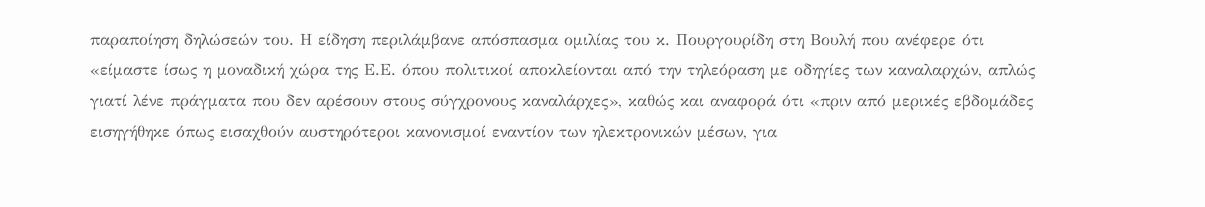παραποίηση δηλώσεών του. Η είδηση περιλάμβανε απόσπασμα ομιλίας του κ. Πουργουρίδη στη Βουλή που ανέφερε ότι «είμαστε ίσως η μοναδική χώρα της Ε.Ε. όπου πολιτικοί αποκλείονται από την τηλεόραση με οδηγίες των καναλαρχών, απλώς γιατί λένε πράγματα που δεν αρέσουν στους σύγχρονους καναλάρχες», καθώς και αναφορά ότι «πριν από μερικές εβδομάδες εισηγήθηκε όπως εισαχθούν αυστηρότεροι κανονισμοί εναντίον των ηλεκτρονικών μέσων, για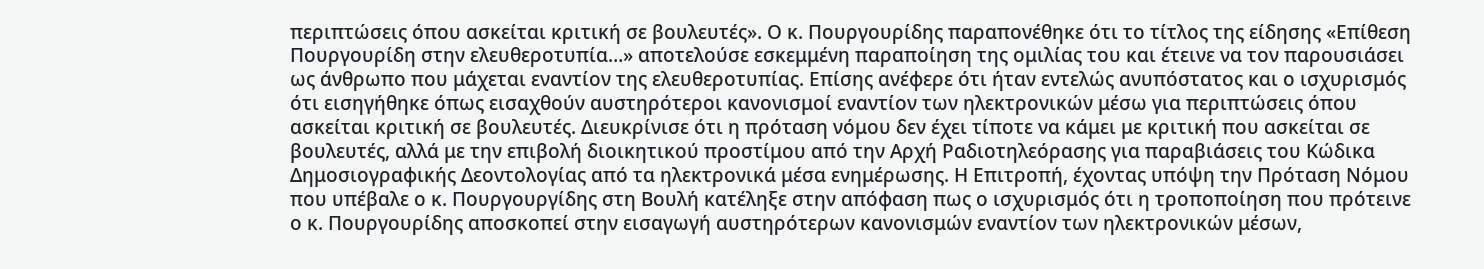περιπτώσεις όπου ασκείται κριτική σε βουλευτές». Ο κ. Πουργουρίδης παραπονέθηκε ότι το τίτλος της είδησης «Επίθεση Πουργουρίδη στην ελευθεροτυπία…» αποτελούσε εσκεμμένη παραποίηση της ομιλίας του και έτεινε να τον παρουσιάσει ως άνθρωπο που μάχεται εναντίον της ελευθεροτυπίας. Επίσης ανέφερε ότι ήταν εντελώς ανυπόστατος και ο ισχυρισμός ότι εισηγήθηκε όπως εισαχθούν αυστηρότεροι κανονισμοί εναντίον των ηλεκτρονικών μέσω για περιπτώσεις όπου ασκείται κριτική σε βουλευτές. Διευκρίνισε ότι η πρόταση νόμου δεν έχει τίποτε να κάμει με κριτική που ασκείται σε βουλευτές, αλλά με την επιβολή διοικητικού προστίμου από την Αρχή Ραδιοτηλεόρασης για παραβιάσεις του Κώδικα Δημοσιογραφικής Δεοντολογίας από τα ηλεκτρονικά μέσα ενημέρωσης. Η Επιτροπή, έχοντας υπόψη την Πρόταση Νόμου που υπέβαλε ο κ. Πουργουργίδης στη Βουλή κατέληξε στην απόφαση πως ο ισχυρισμός ότι η τροποποίηση που πρότεινε ο κ. Πουργουρίδης αποσκοπεί στην εισαγωγή αυστηρότερων κανονισμών εναντίον των ηλεκτρονικών μέσων,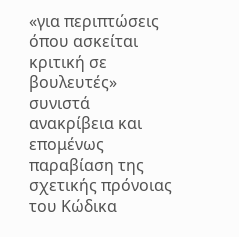«για περιπτώσεις όπου ασκείται κριτική σε βουλευτές» συνιστά ανακρίβεια και επομένως παραβίαση της σχετικής πρόνοιας του Κώδικα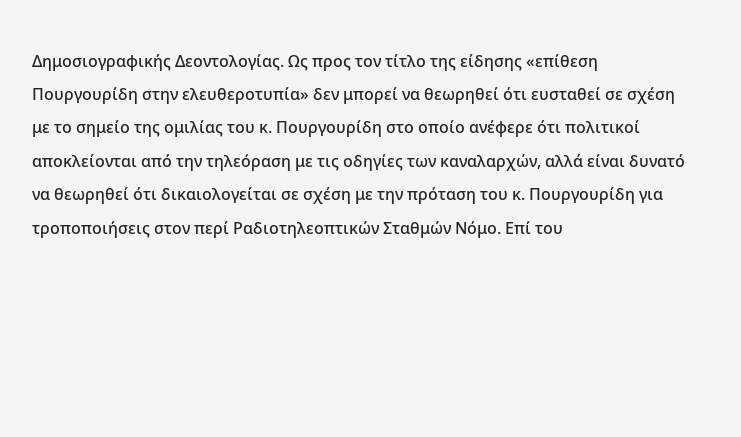Δημοσιογραφικής Δεοντολογίας. Ως προς τον τίτλο της είδησης «επίθεση Πουργουρίδη στην ελευθεροτυπία» δεν μπορεί να θεωρηθεί ότι ευσταθεί σε σχέση με το σημείο της ομιλίας του κ. Πουργουρίδη στο οποίο ανέφερε ότι πολιτικοί αποκλείονται από την τηλεόραση με τις οδηγίες των καναλαρχών, αλλά είναι δυνατό να θεωρηθεί ότι δικαιολογείται σε σχέση με την πρόταση του κ. Πουργουρίδη για τροποποιήσεις στον περί Ραδιοτηλεοπτικών Σταθμών Νόμο. Επί του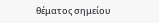θέματος σημείου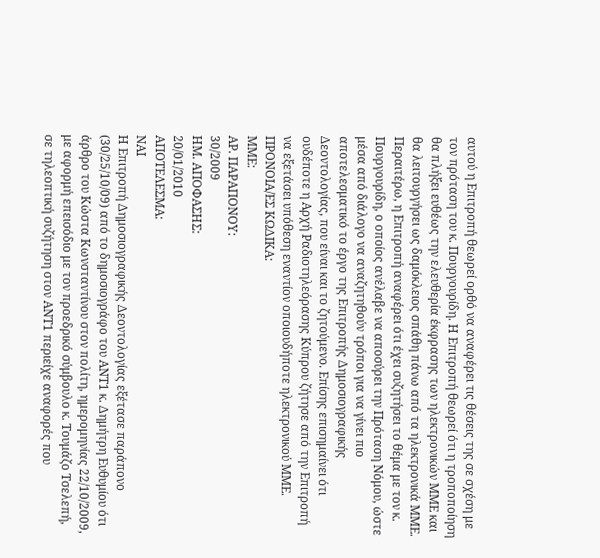αυτού η Επιτροπή θεωρεί ορθό να αναφέρει τις θέσεις της σε σχέση με τον πρόταση του κ. Πουργουρίδη. Η Επιτροπή θεωρεί ότι η τροποποίηση θα πλήξει ευθέως την ελευθερία έκφρασης των ηλεκτρονικών ΜΜΕ και θα λειτουργήσει ως δαμόκλειος σπάθη πάνω από τα ηλεκτρονικά ΜΜΕ. Περαιτέρω, η Επιτροπή αναφέρει ότι έχει συζητήσει το θέμα με τον κ. Πουργουρίδη, ο οποίος ανέλαβε να αποσύρει την Πρόταση Νόμου, ώστε μέσα από διάλογο να αναζητηθούν τρόποι για να γίνει πιο αποτελεσματικό το έργο της Επιτροπής Δημοσιογραφικής Δεοντολογίας, που είναι και το ζητούμενο. Επίσης επισημαίνει ότι ουδέποτε η Αρχή Ραδιοτηλεόρασης Κύπρου ζήτησε από την Επιτροπή να εξετάσει υπόθεση εναντίον οποιουδήποτε ηλεκτρονικού ΜΜΕ.
ΠΡΟΝΟΙΑ/EΣ ΚΩΔΙΚΑ:
ΜΜΕ:
ΑΡ. ΠΑΡΑΠΟΝΟΥ:
30/2009
ΗΜ. ΑΠΟΦΑΣΗΣ:
20/01/2010
ΑΠΟΤΕΛΕΣΜΑ:
ΝΑΙ
Η Επιτροπή Δημοσιογραφικής Δεοντολογίας εξέτασε παράπονο (30/25/10/09) από το δημοσιογράφο του ΑΝΤ1 κ. Δημήτρη Ευθυμίου ότι άρθρο του Κώστα Κωνσταντίνου στον πολίτη, ημερομηνίας 22/10/2009, με αφορμή επεισόδιο με τον προεδρικό σύμβουλο κ. Τουμάζο Τσελεπή, σε τηλεοπτική συζήτηση στον ΑΝΤ1 περιείχε αναφορές που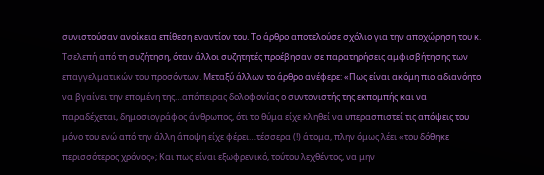συνιστούσαν ανοίκεια επίθεση εναντίον του. Το άρθρο αποτελούσε σχόλιο για την αποχώρηση του κ. Τσελεπή από τη συζήτηση, όταν άλλοι συζητητές προέβησαν σε παρατηρήσεις αμφισβήτησης των επαγγελματικών του προσόντων. Μεταξύ άλλων το άρθρο ανέφερε: «Πως είναι ακόμη πιο αδιανόητο να βγαίνει την επομένη της…απόπειρας δολοφονίας ο συντονιστής της εκπομπής και να παραδέχεται, δημοσιογράφος άνθρωπος, ότι το θύμα είχε κληθεί να υπερασπιστεί τις απόψεις του μόνο του ενώ από την άλλη άποψη είχε φέρει…τέσσερα (!) άτομα, πλην όμως λέει «του δόθηκε περισσότερος χρόνος»; Και πως είναι εξωφρενικό, τούτου λεχθέντος, να μην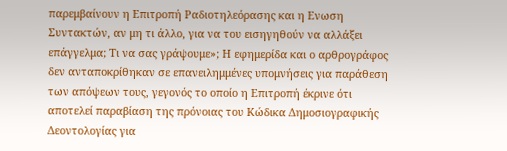παρεμβαίνουν η Επιτροπή Ραδιοτηλεόρασης και η Ενωση Συντακτών, αν μη τι άλλο, για να του εισηγηθούν να αλλάξει επάγγελμα; Τι να σας γράψουμε»; Η εφημερίδα και ο αρθρογράφος δεν ανταποκρίθηκαν σε επανειλημμένες υπομνήσεις για παράθεση των απόψεων τους, γεγονός το οποίο η Επιτροπή έκρινε ότι αποτελεί παραβίαση της πρόνοιας του Κώδικα Δημοσιογραφικής Δεοντολογίας για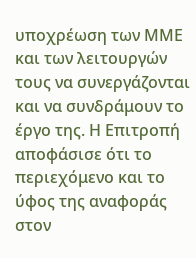υποχρέωση των ΜΜΕ και των λειτουργών τους να συνεργάζονται και να συνδράμουν το έργο της. Η Επιτροπή αποφάσισε ότι το περιεχόμενο και το ύφος της αναφοράς στον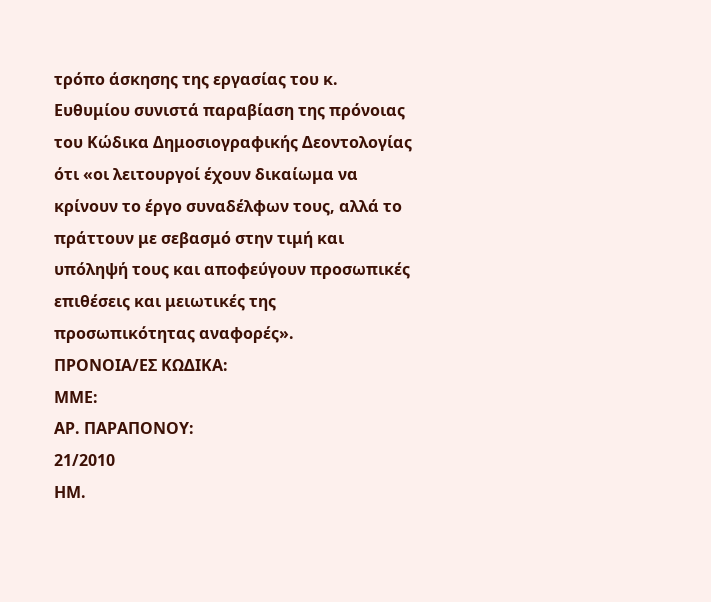τρόπο άσκησης της εργασίας του κ. Ευθυμίου συνιστά παραβίαση της πρόνοιας του Κώδικα Δημοσιογραφικής Δεοντολογίας ότι «οι λειτουργοί έχουν δικαίωμα να κρίνουν το έργο συναδέλφων τους, αλλά το πράττουν με σεβασμό στην τιμή και υπόληψή τους και αποφεύγουν προσωπικές επιθέσεις και μειωτικές της προσωπικότητας αναφορές».
ΠΡΟΝΟΙΑ/EΣ ΚΩΔΙΚΑ:
ΜΜΕ:
ΑΡ. ΠΑΡΑΠΟΝΟΥ:
21/2010
ΗΜ.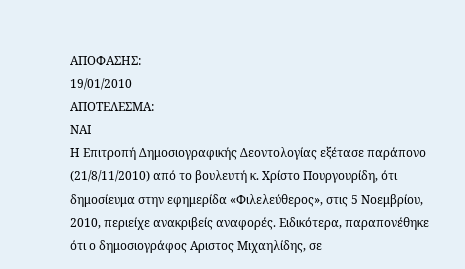ΑΠΟΦΑΣΗΣ:
19/01/2010
ΑΠΟΤΕΛΕΣΜΑ:
ΝΑΙ
Η Επιτροπή Δημοσιογραφικής Δεοντολογίας εξέτασε παράπονο (21/8/11/2010) από το βουλευτή κ. Χρίστο Πουργουρίδη, ότι δημοσίευμα στην εφημερίδα «Φιλελεύθερος», στις 5 Νοεμβρίου, 2010, περιείχε ανακριβείς αναφορές. Ειδικότερα, παραπονέθηκε ότι ο δημοσιογράφος Αριστος Μιχαηλίδης, σε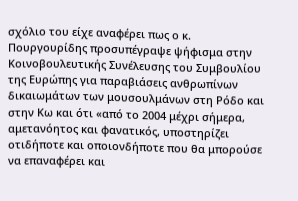σχόλιο του είχε αναφέρει πως ο κ. Πουργουρίδης προσυπέγραψε ψήφισμα στην Κοινοβουλευτικής Συνέλευσης του Συμβουλίου της Ευρώπης για παραβιάσεις ανθρωπίνων δικαιωμάτων των μουσουλμάνων στη Ρόδο και στην Κω και ότι «από το 2004 μέχρι σήμερα, αμετανόητος και φανατικός, υποστηρίζει οτιδήποτε και οποιονδήποτε που θα μπορούσε να επαναφέρει και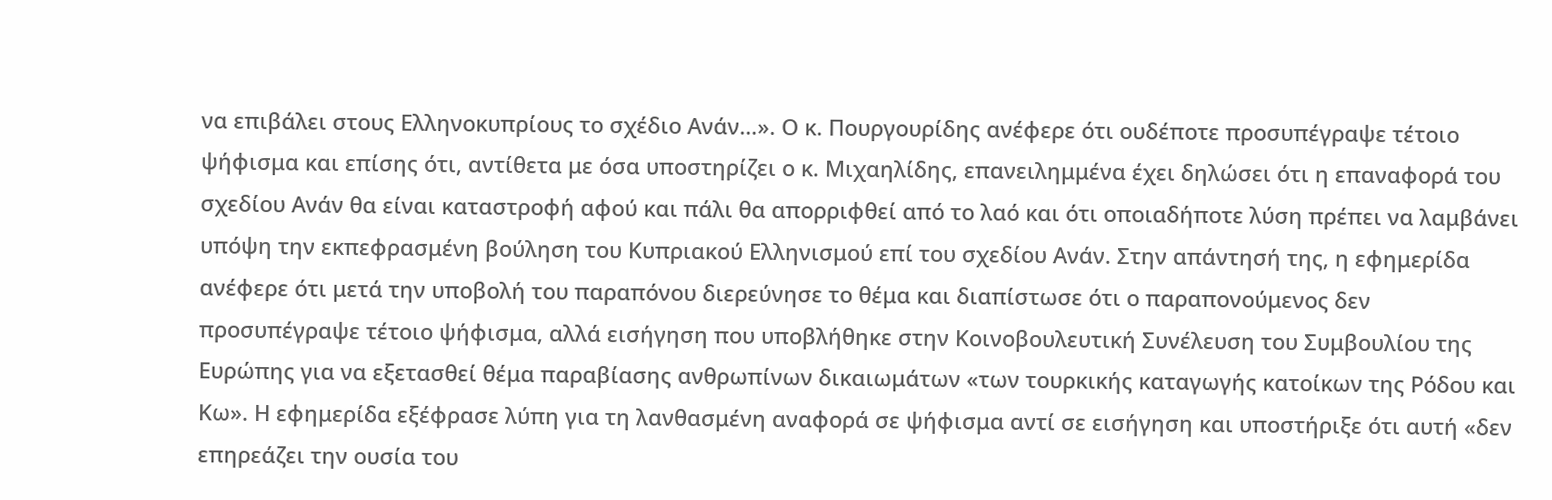να επιβάλει στους Ελληνοκυπρίους το σχέδιο Ανάν…». Ο κ. Πουργουρίδης ανέφερε ότι ουδέποτε προσυπέγραψε τέτοιο ψήφισμα και επίσης ότι, αντίθετα με όσα υποστηρίζει ο κ. Μιχαηλίδης, επανειλημμένα έχει δηλώσει ότι η επαναφορά του σχεδίου Ανάν θα είναι καταστροφή αφού και πάλι θα απορριφθεί από το λαό και ότι οποιαδήποτε λύση πρέπει να λαμβάνει υπόψη την εκπεφρασμένη βούληση του Κυπριακού Ελληνισμού επί του σχεδίου Ανάν. Στην απάντησή της, η εφημερίδα ανέφερε ότι μετά την υποβολή του παραπόνου διερεύνησε το θέμα και διαπίστωσε ότι ο παραπονούμενος δεν προσυπέγραψε τέτοιο ψήφισμα, αλλά εισήγηση που υποβλήθηκε στην Κοινοβουλευτική Συνέλευση του Συμβουλίου της Ευρώπης για να εξετασθεί θέμα παραβίασης ανθρωπίνων δικαιωμάτων «των τουρκικής καταγωγής κατοίκων της Ρόδου και Κω». Η εφημερίδα εξέφρασε λύπη για τη λανθασμένη αναφορά σε ψήφισμα αντί σε εισήγηση και υποστήριξε ότι αυτή «δεν επηρεάζει την ουσία του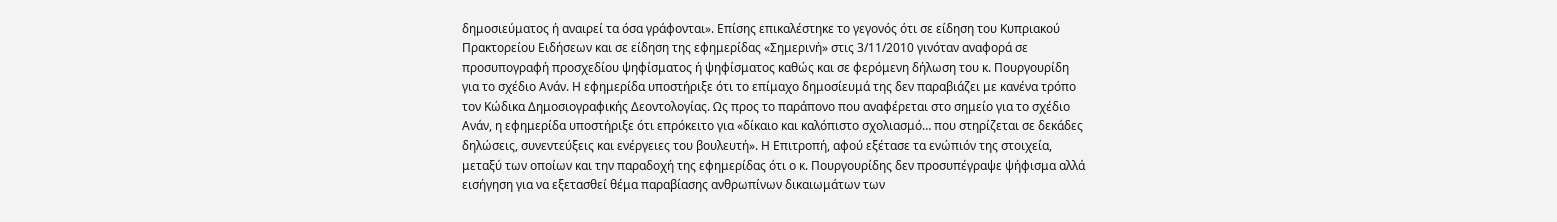δημοσιεύματος ή αναιρεί τα όσα γράφονται». Επίσης επικαλέστηκε το γεγονός ότι σε είδηση του Κυπριακού Πρακτορείου Ειδήσεων και σε είδηση της εφημερίδας «Σημερινή» στις 3/11/2010 γινόταν αναφορά σε προσυπογραφή προσχεδίου ψηφίσματος ή ψηφίσματος καθώς και σε φερόμενη δήλωση του κ. Πουργουρίδη για το σχέδιο Ανάν. Η εφημερίδα υποστήριξε ότι το επίμαχο δημοσίευμά της δεν παραβιάζει με κανένα τρόπο τον Κώδικα Δημοσιογραφικής Δεοντολογίας. Ως προς το παράπονο που αναφέρεται στο σημείο για το σχέδιο Ανάν, η εφημερίδα υποστήριξε ότι επρόκειτο για «δίκαιο και καλόπιστο σχολιασμό… που στηρίζεται σε δεκάδες δηλώσεις, συνεντεύξεις και ενέργειες του βουλευτή». Η Επιτροπή, αφού εξέτασε τα ενώπιόν της στοιχεία, μεταξύ των οποίων και την παραδοχή της εφημερίδας ότι ο κ. Πουργουρίδης δεν προσυπέγραψε ψήφισμα αλλά εισήγηση για να εξετασθεί θέμα παραβίασης ανθρωπίνων δικαιωμάτων των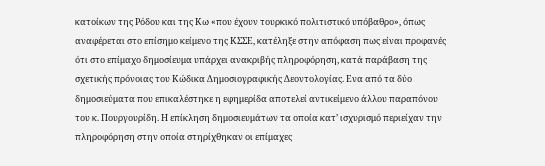κατοίκων της Ρόδου και της Κω «που έχουν τουρκικό πολιτιστικό υπόβαθρο», όπως αναφέρεται στο επίσημο κείμενο της ΚΣΣΕ, κατέληξε στην απόφαση πως είναι προφανές ότι στο επίμαχο δημοσίευμα υπάρχει ανακριβής πληροφόρηση, κατά παράβαση της σχετικής πρόνοιας του Κώδικα Δημοσιογραφικής Δεοντολογίας. Ενα από τα δύο δημοσιεύματα που επικαλέστηκε η εφημερίδα αποτελεί αντικείμενο άλλου παραπόνου του κ. Πουργουρίδη. Η επίκληση δημοσιευμάτων τα οποία κατ’ ισχυρισμό περιείχαν την πληροφόρηση στην οποία στηρίχθηκαν οι επίμαχες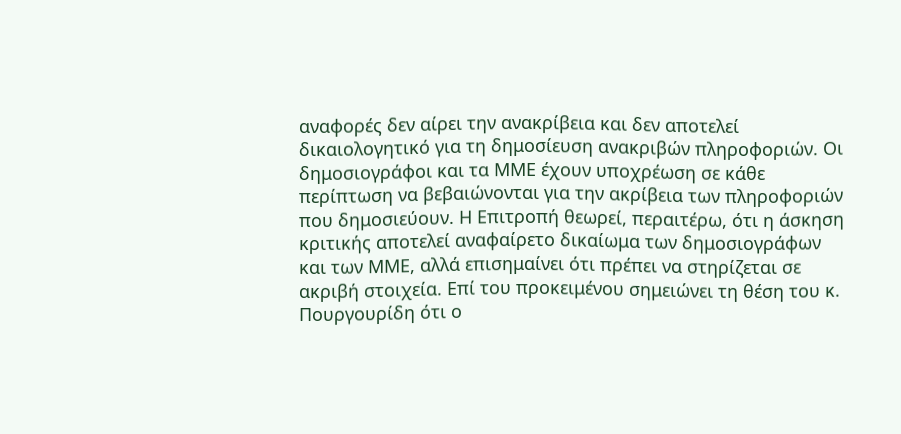αναφορές δεν αίρει την ανακρίβεια και δεν αποτελεί δικαιολογητικό για τη δημοσίευση ανακριβών πληροφοριών. Οι δημοσιογράφοι και τα ΜΜΕ έχουν υποχρέωση σε κάθε περίπτωση να βεβαιώνονται για την ακρίβεια των πληροφοριών που δημοσιεύουν. Η Επιτροπή θεωρεί, περαιτέρω, ότι η άσκηση κριτικής αποτελεί αναφαίρετο δικαίωμα των δημοσιογράφων και των ΜΜΕ, αλλά επισημαίνει ότι πρέπει να στηρίζεται σε ακριβή στοιχεία. Επί του προκειμένου σημειώνει τη θέση του κ. Πουργουρίδη ότι ο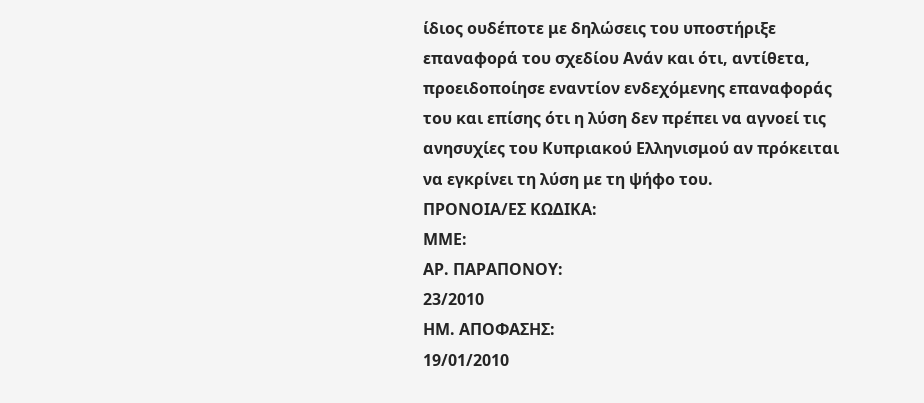ίδιος ουδέποτε με δηλώσεις του υποστήριξε επαναφορά του σχεδίου Ανάν και ότι, αντίθετα, προειδοποίησε εναντίον ενδεχόμενης επαναφοράς του και επίσης ότι η λύση δεν πρέπει να αγνοεί τις ανησυχίες του Κυπριακού Ελληνισμού αν πρόκειται να εγκρίνει τη λύση με τη ψήφο του.
ΠΡΟΝΟΙΑ/EΣ ΚΩΔΙΚΑ:
ΜΜΕ:
ΑΡ. ΠΑΡΑΠΟΝΟΥ:
23/2010
ΗΜ. ΑΠΟΦΑΣΗΣ:
19/01/2010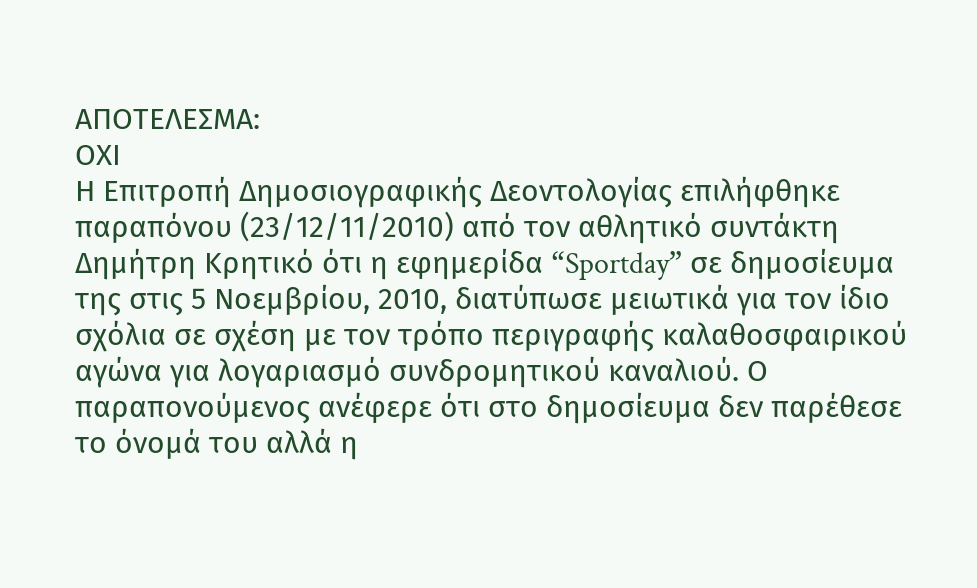ΑΠΟΤΕΛΕΣΜΑ:
ΟΧΙ
Η Επιτροπή Δημοσιογραφικής Δεοντολογίας επιλήφθηκε παραπόνου (23/12/11/2010) από τον αθλητικό συντάκτη Δημήτρη Κρητικό ότι η εφημερίδα “Sportday” σε δημοσίευμα της στις 5 Νοεμβρίου, 2010, διατύπωσε μειωτικά για τον ίδιο σχόλια σε σχέση με τον τρόπο περιγραφής καλαθοσφαιρικού αγώνα για λογαριασμό συνδρομητικού καναλιού. Ο παραπονούμενος ανέφερε ότι στο δημοσίευμα δεν παρέθεσε το όνομά του αλλά η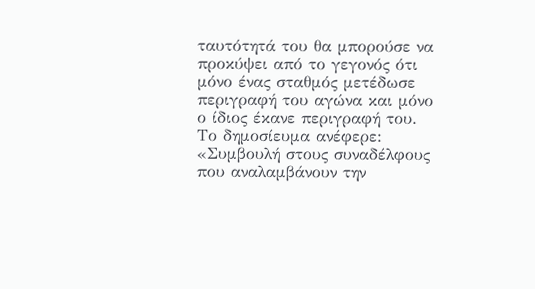ταυτότητά του θα μπορούσε να προκύψει από το γεγονός ότι μόνο ένας σταθμός μετέδωσε περιγραφή του αγώνα και μόνο ο ίδιος έκανε περιγραφή του. Το δημοσίευμα ανέφερε: «Συμβουλή στους συναδέλφους που αναλαμβάνουν την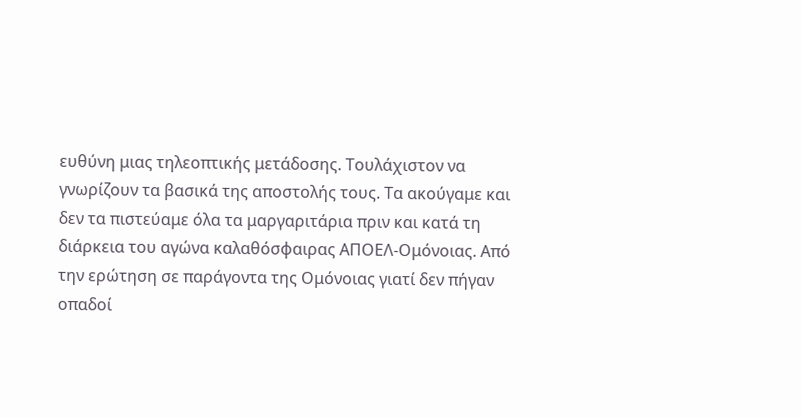ευθύνη μιας τηλεοπτικής μετάδοσης. Τουλάχιστον να γνωρίζουν τα βασικά της αποστολής τους. Τα ακούγαμε και δεν τα πιστεύαμε όλα τα μαργαριτάρια πριν και κατά τη διάρκεια του αγώνα καλαθόσφαιρας ΑΠΟΕΛ-Ομόνοιας. Από την ερώτηση σε παράγοντα της Ομόνοιας γιατί δεν πήγαν οπαδοί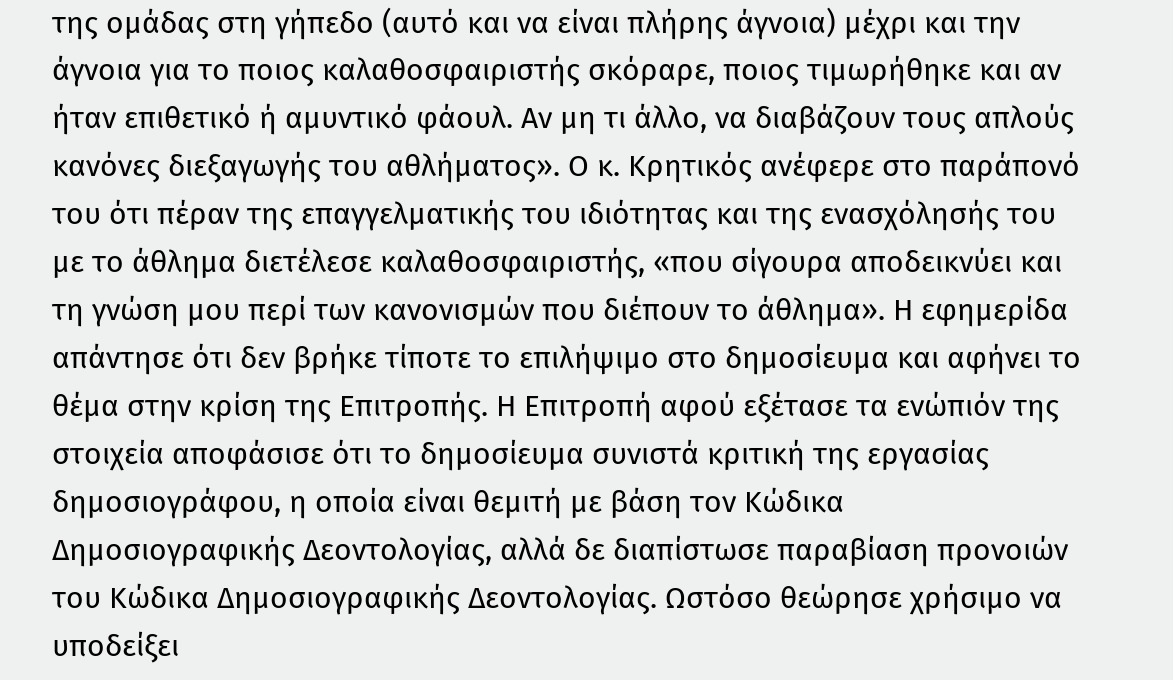της ομάδας στη γήπεδο (αυτό και να είναι πλήρης άγνοια) μέχρι και την άγνοια για το ποιος καλαθοσφαιριστής σκόραρε, ποιος τιμωρήθηκε και αν ήταν επιθετικό ή αμυντικό φάουλ. Αν μη τι άλλο, να διαβάζουν τους απλούς κανόνες διεξαγωγής του αθλήματος». Ο κ. Κρητικός ανέφερε στο παράπονό του ότι πέραν της επαγγελματικής του ιδιότητας και της ενασχόλησής του με το άθλημα διετέλεσε καλαθοσφαιριστής, «που σίγουρα αποδεικνύει και τη γνώση μου περί των κανονισμών που διέπουν το άθλημα». Η εφημερίδα απάντησε ότι δεν βρήκε τίποτε το επιλήψιμο στο δημοσίευμα και αφήνει το θέμα στην κρίση της Επιτροπής. Η Επιτροπή αφού εξέτασε τα ενώπιόν της στοιχεία αποφάσισε ότι το δημοσίευμα συνιστά κριτική της εργασίας δημοσιογράφου, η οποία είναι θεμιτή με βάση τον Κώδικα Δημοσιογραφικής Δεοντολογίας, αλλά δε διαπίστωσε παραβίαση προνοιών του Κώδικα Δημοσιογραφικής Δεοντολογίας. Ωστόσο θεώρησε χρήσιμο να υποδείξει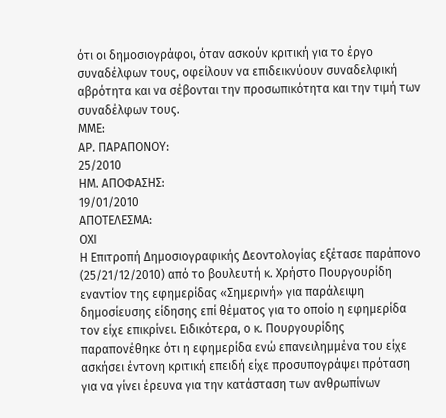ότι οι δημοσιογράφοι, όταν ασκούν κριτική για το έργο συναδέλφων τους, οφείλουν να επιδεικνύουν συναδελφική αβρότητα και να σέβονται την προσωπικότητα και την τιμή των συναδέλφων τους.
ΜΜΕ:
ΑΡ. ΠΑΡΑΠΟΝΟΥ:
25/2010
ΗΜ. ΑΠΟΦΑΣΗΣ:
19/01/2010
ΑΠΟΤΕΛΕΣΜΑ:
ΟΧΙ
Η Επιτροπή Δημοσιογραφικής Δεοντολογίας εξέτασε παράπονο (25/21/12/2010) από το βουλευτή κ. Χρήστο Πουργουρίδη εναντίον της εφημερίδας «Σημερινή» για παράλειψη δημοσίευσης είδησης επί θέματος για το οποίο η εφημερίδα τον είχε επικρίνει. Ειδικότερα, ο κ. Πουργουρίδης παραπονέθηκε ότι η εφημερίδα ενώ επανειλημμένα του είχε ασκήσει έντονη κριτική επειδή είχε προσυπογράψει πρόταση για να γίνει έρευνα για την κατάσταση των ανθρωπίνων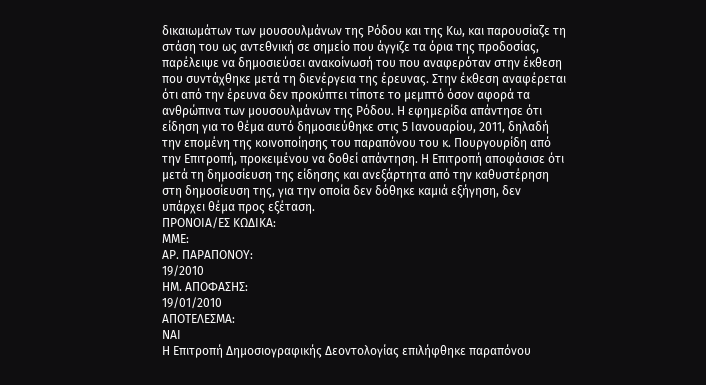δικαιωμάτων των μουσουλμάνων της Ρόδου και της Κω, και παρουσίαζε τη στάση του ως αντεθνική σε σημείο που άγγιζε τα όρια της προδοσίας, παρέλειψε να δημοσιεύσει ανακοίνωσή του που αναφερόταν στην έκθεση που συντάχθηκε μετά τη διενέργεια της έρευνας. Στην έκθεση αναφέρεται ότι από την έρευνα δεν προκύπτει τίποτε το μεμπτό όσον αφορά τα ανθρώπινα των μουσουλμάνων της Ρόδου. Η εφημερίδα απάντησε ότι είδηση για το θέμα αυτό δημοσιεύθηκε στις 5 Ιανουαρίου, 2011, δηλαδή την επομένη της κοινοποίησης του παραπόνου του κ. Πουργουρίδη από την Επιτροπή, προκειμένου να δοθεί απάντηση. Η Επιτροπή αποφάσισε ότι μετά τη δημοσίευση της είδησης και ανεξάρτητα από την καθυστέρηση στη δημοσίευση της, για την οποία δεν δόθηκε καμιά εξήγηση, δεν υπάρχει θέμα προς εξέταση.
ΠΡΟΝΟΙΑ/EΣ ΚΩΔΙΚΑ:
ΜΜΕ:
ΑΡ. ΠΑΡΑΠΟΝΟΥ:
19/2010
ΗΜ. ΑΠΟΦΑΣΗΣ:
19/01/2010
ΑΠΟΤΕΛΕΣΜΑ:
ΝΑΙ
Η Επιτροπή Δημοσιογραφικής Δεοντολογίας επιλήφθηκε παραπόνου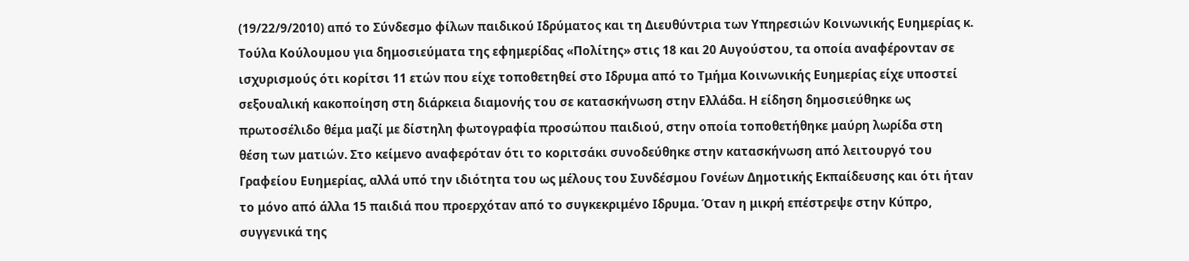(19/22/9/2010) από το Σύνδεσμο φίλων παιδικού Ιδρύματος και τη Διευθύντρια των Υπηρεσιών Κοινωνικής Ευημερίας κ. Τούλα Κούλουμου για δημοσιεύματα της εφημερίδας «Πολίτης» στις 18 και 20 Αυγούστου, τα οποία αναφέρονταν σε ισχυρισμούς ότι κορίτσι 11 ετών που είχε τοποθετηθεί στο Ιδρυμα από το Τμήμα Κοινωνικής Ευημερίας είχε υποστεί σεξουαλική κακοποίηση στη διάρκεια διαμονής του σε κατασκήνωση στην Ελλάδα. Η είδηση δημοσιεύθηκε ως πρωτοσέλιδο θέμα μαζί με δίστηλη φωτογραφία προσώπου παιδιού, στην οποία τοποθετήθηκε μαύρη λωρίδα στη θέση των ματιών. Στο κείμενο αναφερόταν ότι το κοριτσάκι συνοδεύθηκε στην κατασκήνωση από λειτουργό του Γραφείου Ευημερίας, αλλά υπό την ιδιότητα του ως μέλους του Συνδέσμου Γονέων Δημοτικής Εκπαίδευσης και ότι ήταν το μόνο από άλλα 15 παιδιά που προερχόταν από το συγκεκριμένο Ιδρυμα. Όταν η μικρή επέστρεψε στην Κύπρο, συγγενικά της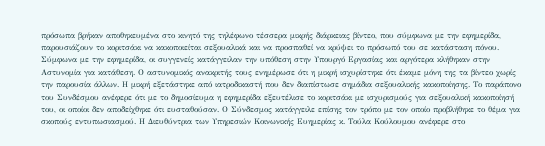πρόσωπα βρήκαν αποθηκευμένα στο κινητό της τηλέφωνο τέσσερα μικρής διάρκειας βίντεο, που σύμφωνα με την εφημερίδα, παρουσιάζουν το κοριτσάκι να κακοποιείται σεξουαλικά και να προσπαθεί να κρύψει το πρόσωπό του σε κατάσταση πόνου. Σύμφωνα με την εφημερίδα, οι συγγενείς κατάγγειλαν την υπόθεση στην Υπουργό Εργασίας και αργότερα κλήθηκαν στην Αστυνομία για κατάθεση. Ο αστυνομικός ανακριτής τους ενημέρωσε ότι η μικρή ισχυρίστηκε ότι έκαμε μόνη της τα βίντεο χωρίς την παρουσία άλλων. Η μικρή εξετάστηκε από ιατροδικαστή που δεν διαπίστωσε σημάδια σεξουαλικής κακοποίησης. Το παράπονο του Συνδέσμου ανέφερε ότι με το δημοσίευμα η εφημερίδα εξευτέλισε το κοριτσάκι με ισχυρισμούς για σεξουαλική κακοποίησή του, οι οποίοι δεν αποδείχθηκε ότι ευσταθούσαν. Ο Σύνδεσμος κατάγγειλε επίσης τον τρόπο με τον οποίο προβλήθηκε το θέμα για σκοπούς εντυπωσιασμού. Η Διευθύντρια των Υπηρεσιών Κοινωνικής Ευημερίας κ. Τούλα Κούλουμου ανέφερε στο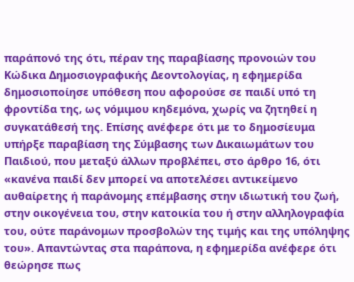παράπονό της ότι, πέραν της παραβίασης προνοιών του Κώδικα Δημοσιογραφικής Δεοντολογίας, η εφημερίδα δημοσιοποίησε υπόθεση που αφορούσε σε παιδί υπό τη φροντίδα της, ως νόμιμου κηδεμόνα, χωρίς να ζητηθεί η συγκατάθεσή της. Επίσης ανέφερε ότι με το δημοσίευμα υπήρξε παραβίαση της Σύμβασης των Δικαιωμάτων του Παιδιού, που μεταξύ άλλων προβλέπει, στο άρθρο 16, ότι «κανένα παιδί δεν μπορεί να αποτελέσει αντικείμενο αυθαίρετης ή παράνομης επέμβασης στην ιδιωτική του ζωή, στην οικογένεια του, στην κατοικία του ή στην αλληλογραφία του, ούτε παράνομων προσβολών της τιμής και της υπόληψης του». Απαντώντας στα παράπονα, η εφημερίδα ανέφερε ότι θεώρησε πως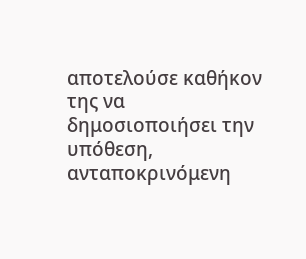αποτελούσε καθήκον της να δημοσιοποιήσει την υπόθεση, ανταποκρινόμενη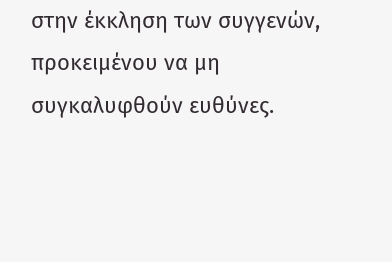στην έκκληση των συγγενών, προκειμένου να μη συγκαλυφθούν ευθύνες.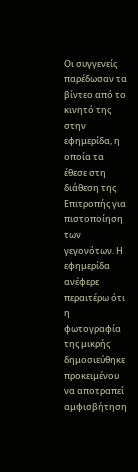Οι συγγενείς παρέδωσαν τα βίντεο από το κινητό της στην εφημερίδα, η οποία τα έθεσε στη διάθεση της Επιτροπής για πιστοποίηση των γεγονότων. Η εφημερίδα ανέφερε περαιτέρω ότι η φωτογραφία της μικρής δημοσιεύθηκε προκειμένου να αποτραπεί αμφισβήτηση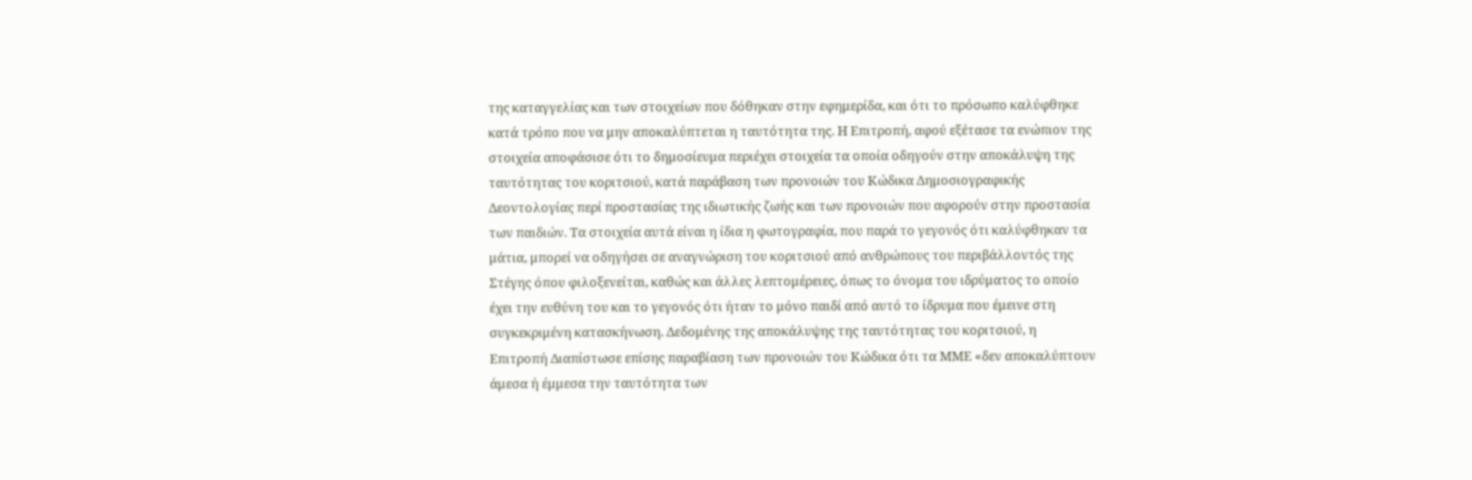της καταγγελίας και των στοιχείων που δόθηκαν στην εφημερίδα, και ότι το πρόσωπο καλύφθηκε κατά τρόπο που να μην αποκαλύπτεται η ταυτότητα της. Η Επιτροπή, αφού εξέτασε τα ενώπιον της στοιχεία αποφάσισε ότι το δημοσίευμα περιέχει στοιχεία τα οποία οδηγούν στην αποκάλυψη της ταυτότητας του κοριτσιού, κατά παράβαση των προνοιών του Κώδικα Δημοσιογραφικής Δεοντολογίας περί προστασίας της ιδιωτικής ζωής και των προνοιών που αφορούν στην προστασία των παιδιών. Τα στοιχεία αυτά είναι η ίδια η φωτογραφία, που παρά το γεγονός ότι καλύφθηκαν τα μάτια, μπορεί να οδηγήσει σε αναγνώριση του κοριτσιού από ανθρώπους του περιβάλλοντός της Στέγης όπου φιλοξενείται, καθώς και άλλες λεπτομέρειες, όπως το όνομα του ιδρύματος το οποίο έχει την ευθύνη του και το γεγονός ότι ήταν το μόνο παιδί από αυτό το ίδρυμα που έμεινε στη συγκεκριμένη κατασκήνωση. Δεδομένης της αποκάλυψης της ταυτότητας του κοριτσιού, η Επιτροπή Διαπίστωσε επίσης παραβίαση των προνοιών του Κώδικα ότι τα ΜΜΕ «δεν αποκαλύπτουν άμεσα ή έμμεσα την ταυτότητα των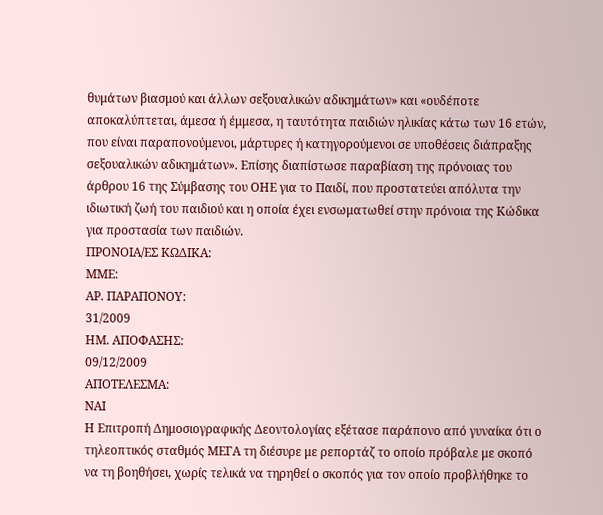θυμάτων βιασμού και άλλων σεξουαλικών αδικημάτων» και «ουδέποτε αποκαλύπτεται, άμεσα ή έμμεσα, η ταυτότητα παιδιών ηλικίας κάτω των 16 ετών, που είναι παραπονούμενοι, μάρτυρες ή κατηγορούμενοι σε υποθέσεις διάπραξης σεξουαλικών αδικημάτων». Επίσης διαπίστωσε παραβίαση της πρόνοιας του άρθρου 16 της Σύμβασης του ΟΗΕ για το Παιδί, που προστατεύει απόλυτα την ιδιωτική ζωή του παιδιού και η οποία έχει ενσωματωθεί στην πρόνοια της Κώδικα για προστασία των παιδιών.
ΠΡΟΝΟΙΑ/EΣ ΚΩΔΙΚΑ:
ΜΜΕ:
ΑΡ. ΠΑΡΑΠΟΝΟΥ:
31/2009
ΗΜ. ΑΠΟΦΑΣΗΣ:
09/12/2009
ΑΠΟΤΕΛΕΣΜΑ:
ΝΑΙ
Η Επιτροπή Δημοσιογραφικής Δεοντολογίας εξέτασε παράπονο από γυναίκα ότι ο τηλεοπτικός σταθμός ΜΕΓΑ τη διέσυρε με ρεπορτάζ το οποίο πρόβαλε με σκοπό να τη βοηθήσει, χωρίς τελικά να τηρηθεί ο σκοπός για τον οποίο προβλήθηκε το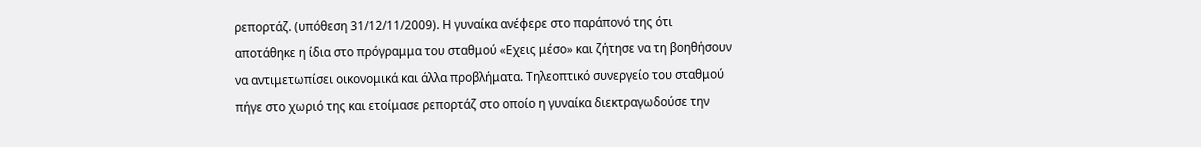ρεπορτάζ. (υπόθεση 31/12/11/2009). Η γυναίκα ανέφερε στο παράπονό της ότι αποτάθηκε η ίδια στο πρόγραμμα του σταθμού «Εχεις μέσο» και ζήτησε να τη βοηθήσουν να αντιμετωπίσει οικονομικά και άλλα προβλήματα. Τηλεοπτικό συνεργείο του σταθμού πήγε στο χωριό της και ετοίμασε ρεπορτάζ στο οποίο η γυναίκα διεκτραγωδούσε την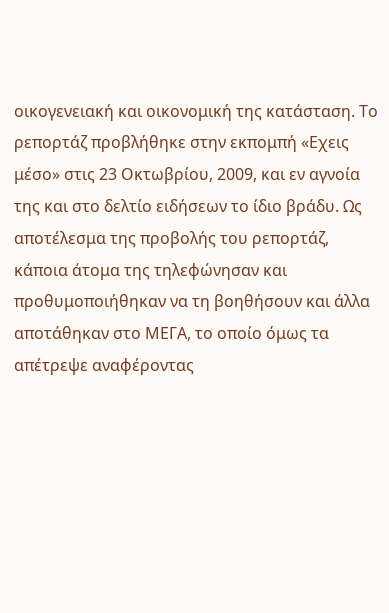οικογενειακή και οικονομική της κατάσταση. Το ρεπορτάζ προβλήθηκε στην εκπομπή «Εχεις μέσο» στις 23 Οκτωβρίου, 2009, και εν αγνοία της και στο δελτίο ειδήσεων το ίδιο βράδυ. Ως αποτέλεσμα της προβολής του ρεπορτάζ, κάποια άτομα της τηλεφώνησαν και προθυμοποιήθηκαν να τη βοηθήσουν και άλλα αποτάθηκαν στο ΜΕΓΑ, το οποίο όμως τα απέτρεψε αναφέροντας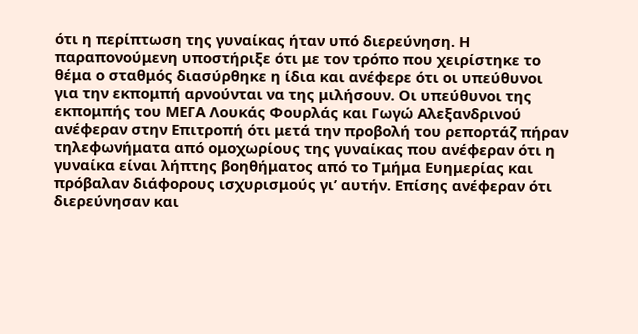ότι η περίπτωση της γυναίκας ήταν υπό διερεύνηση. Η παραπονούμενη υποστήριξε ότι με τον τρόπο που χειρίστηκε το θέμα ο σταθμός διασύρθηκε η ίδια και ανέφερε ότι οι υπεύθυνοι για την εκπομπή αρνούνται να της μιλήσουν. Οι υπεύθυνοι της εκπομπής του ΜΕΓΑ Λουκάς Φουρλάς και Γωγώ Αλεξανδρινού ανέφεραν στην Επιτροπή ότι μετά την προβολή του ρεπορτάζ πήραν τηλεφωνήματα από ομοχωρίους της γυναίκας που ανέφεραν ότι η γυναίκα είναι λήπτης βοηθήματος από το Τμήμα Ευημερίας και πρόβαλαν διάφορους ισχυρισμούς γι’ αυτήν. Επίσης ανέφεραν ότι διερεύνησαν και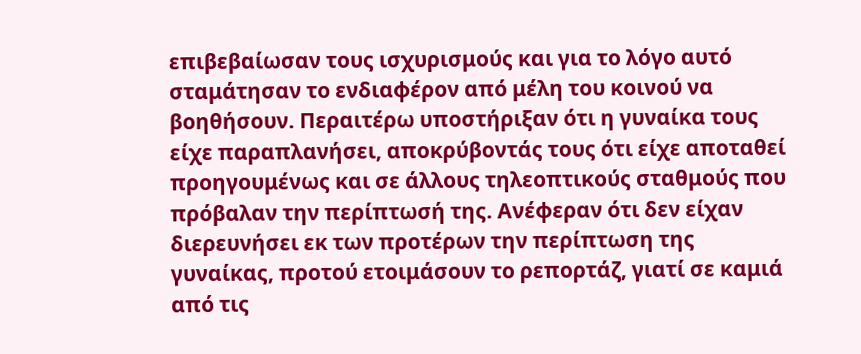επιβεβαίωσαν τους ισχυρισμούς και για το λόγο αυτό σταμάτησαν το ενδιαφέρον από μέλη του κοινού να βοηθήσουν. Περαιτέρω υποστήριξαν ότι η γυναίκα τους είχε παραπλανήσει, αποκρύβοντάς τους ότι είχε αποταθεί προηγουμένως και σε άλλους τηλεοπτικούς σταθμούς που πρόβαλαν την περίπτωσή της. Ανέφεραν ότι δεν είχαν διερευνήσει εκ των προτέρων την περίπτωση της γυναίκας, προτού ετοιμάσουν το ρεπορτάζ, γιατί σε καμιά από τις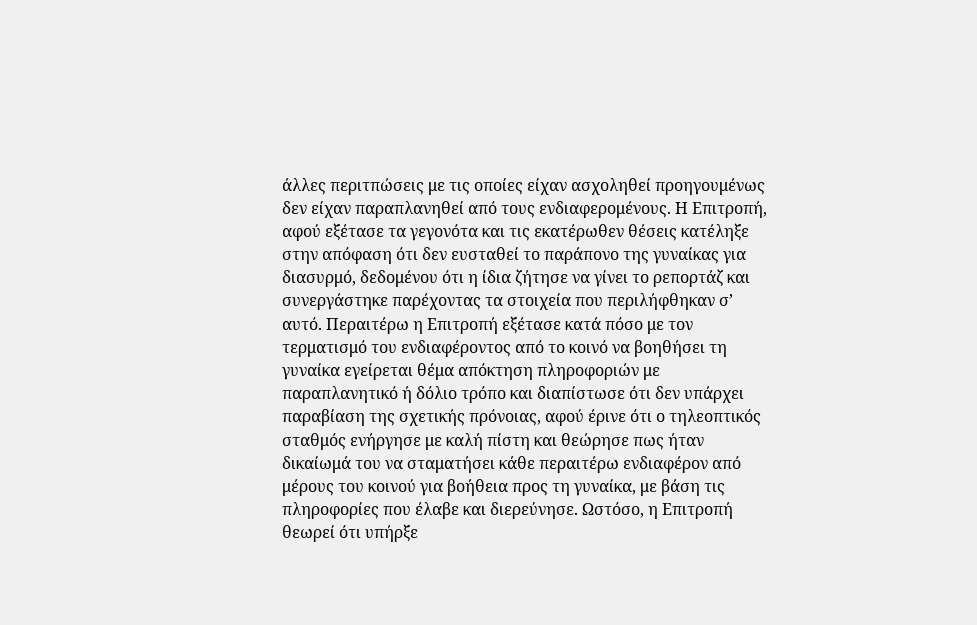άλλες περιτπώσεις με τις οποίες είχαν ασχοληθεί προηγουμένως δεν είχαν παραπλανηθεί από τους ενδιαφερομένους. Η Επιτροπή, αφού εξέτασε τα γεγονότα και τις εκατέρωθεν θέσεις κατέληξε στην απόφαση ότι δεν ευσταθεί το παράπονο της γυναίκας για διασυρμό, δεδομένου ότι η ίδια ζήτησε να γίνει το ρεπορτάζ και συνεργάστηκε παρέχοντας τα στοιχεία που περιλήφθηκαν σ’ αυτό. Περαιτέρω η Επιτροπή εξέτασε κατά πόσο με τον τερματισμό του ενδιαφέροντος από το κοινό να βοηθήσει τη γυναίκα εγείρεται θέμα απόκτηση πληροφοριών με παραπλανητικό ή δόλιο τρόπο και διαπίστωσε ότι δεν υπάρχει παραβίαση της σχετικής πρόνοιας, αφού έρινε ότι ο τηλεοπτικός σταθμός ενήργησε με καλή πίστη και θεώρησε πως ήταν δικαίωμά του να σταματήσει κάθε περαιτέρω ενδιαφέρον από μέρους του κοινού για βοήθεια προς τη γυναίκα, με βάση τις πληροφορίες που έλαβε και διερεύνησε. Ωστόσο, η Επιτροπή θεωρεί ότι υπήρξε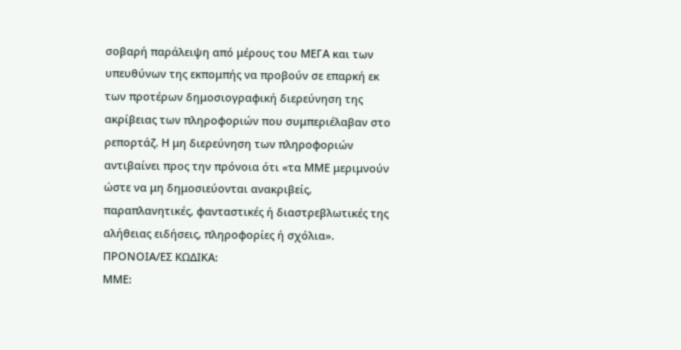σοβαρή παράλειψη από μέρους του ΜΕΓΑ και των υπευθύνων της εκπομπής να προβούν σε επαρκή εκ των προτέρων δημοσιογραφική διερεύνηση της ακρίβειας των πληροφοριών που συμπεριέλαβαν στο ρεπορτάζ. Η μη διερεύνηση των πληροφοριών αντιβαίνει προς την πρόνοια ότι «τα ΜΜΕ μεριμνούν ώστε να μη δημοσιεύονται ανακριβείς, παραπλανητικές, φανταστικές ή διαστρεβλωτικές της αλήθειας ειδήσεις, πληροφορίες ή σχόλια».
ΠΡΟΝΟΙΑ/EΣ ΚΩΔΙΚΑ:
ΜΜΕ: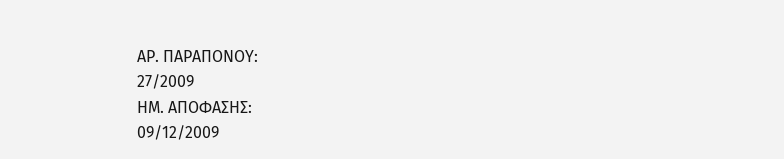ΑΡ. ΠΑΡΑΠΟΝΟΥ:
27/2009
ΗΜ. ΑΠΟΦΑΣΗΣ:
09/12/2009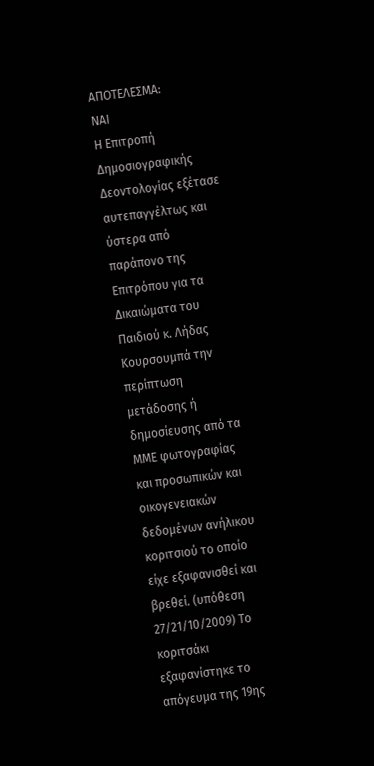ΑΠΟΤΕΛΕΣΜΑ:
ΝΑΙ
Η Επιτροπή Δημοσιογραφικής Δεοντολογίας εξέτασε αυτεπαγγέλτως και ύστερα από παράπονο της Επιτρόπου για τα Δικαιώματα του Παιδιού κ. Λήδας Κουρσουμπά την περίπτωση μετάδοσης ή δημοσίευσης από τα ΜΜΕ φωτογραφίας και προσωπικών και οικογενειακών δεδομένων ανήλικου κοριτσιού το οποίο είχε εξαφανισθεί και βρεθεί. (υπόθεση 27/21/10/2009) Το κοριτσάκι εξαφανίστηκε το απόγευμα της 19ης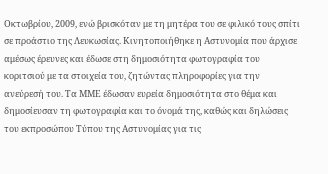Οκτωβρίου, 2009, ενώ βρισκόταν με τη μητέρα του σε φιλικό τους σπίτι σε προάστιο της Λευκωσίας. Κινητοποιήθηκε η Αστυνομία που άρχισε αμέσως έρευνες και έδωσε στη δημοσιότητα φωτογραφία του κοριτσιού με τα στοιχεία του, ζητώντας πληροφορίες για την ανεύρεσή του. Τα ΜΜΕ έδωσαν ευρεία δημοσιότητα στο θέμα και δημοσίευσαν τη φωτογραφία και το όνομά της, καθώς και δηλώσεις του εκπροσώπου Τύπου της Αστυνομίας για τις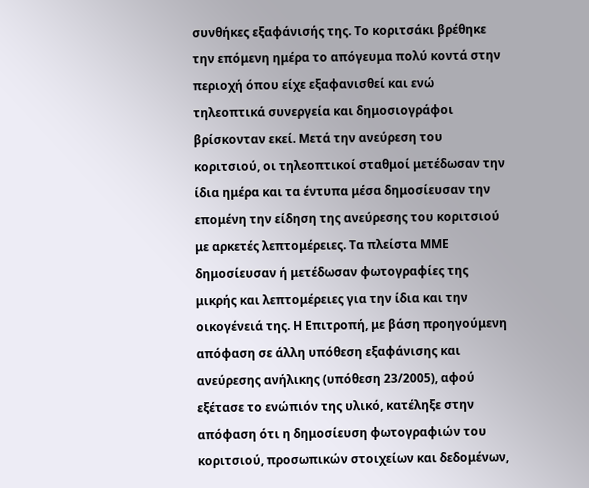συνθήκες εξαφάνισής της. Το κοριτσάκι βρέθηκε την επόμενη ημέρα το απόγευμα πολύ κοντά στην περιοχή όπου είχε εξαφανισθεί και ενώ τηλεοπτικά συνεργεία και δημοσιογράφοι βρίσκονταν εκεί. Μετά την ανεύρεση του κοριτσιού, οι τηλεοπτικοί σταθμοί μετέδωσαν την ίδια ημέρα και τα έντυπα μέσα δημοσίευσαν την επομένη την είδηση της ανεύρεσης του κοριτσιού με αρκετές λεπτομέρειες. Τα πλείστα ΜΜΕ δημοσίευσαν ή μετέδωσαν φωτογραφίες της μικρής και λεπτομέρειες για την ίδια και την οικογένειά της. Η Επιτροπή, με βάση προηγούμενη απόφαση σε άλλη υπόθεση εξαφάνισης και ανεύρεσης ανήλικης (υπόθεση 23/2005), αφού εξέτασε το ενώπιόν της υλικό, κατέληξε στην απόφαση ότι η δημοσίευση φωτογραφιών του κοριτσιού, προσωπικών στοιχείων και δεδομένων,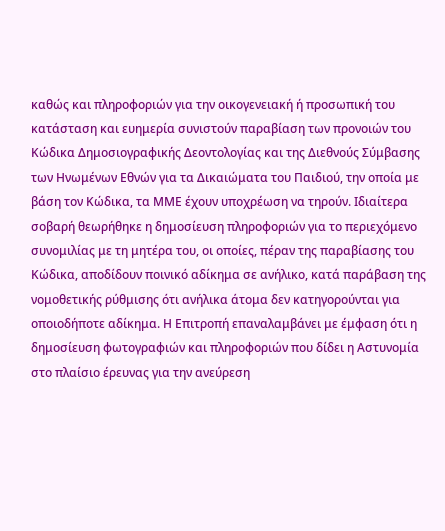καθώς και πληροφοριών για την οικογενειακή ή προσωπική του κατάσταση και ευημερία συνιστούν παραβίαση των προνοιών του Κώδικα Δημοσιογραφικής Δεοντολογίας και της Διεθνούς Σύμβασης των Ηνωμένων Εθνών για τα Δικαιώματα του Παιδιού, την οποία με βάση τον Κώδικα, τα ΜΜΕ έχουν υποχρέωση να τηρούν. Ιδιαίτερα σοβαρή θεωρήθηκε η δημοσίευση πληροφοριών για το περιεχόμενο συνομιλίας με τη μητέρα του, οι οποίες, πέραν της παραβίασης του Κώδικα, αποδίδουν ποινικό αδίκημα σε ανήλικο, κατά παράβαση της νομοθετικής ρύθμισης ότι ανήλικα άτομα δεν κατηγορούνται για οποιοδήποτε αδίκημα. Η Επιτροπή επαναλαμβάνει με έμφαση ότι η δημοσίευση φωτογραφιών και πληροφοριών που δίδει η Αστυνομία στο πλαίσιο έρευνας για την ανεύρεση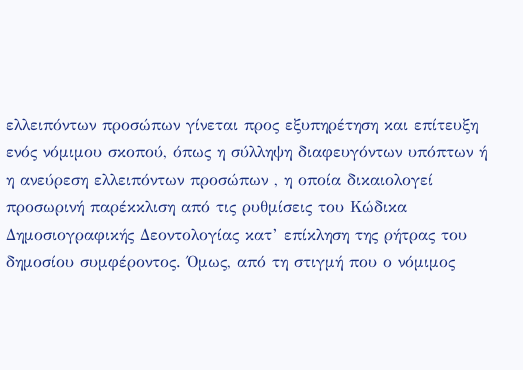ελλειπόντων προσώπων γίνεται προς εξυπηρέτηση και επίτευξη ενός νόμιμου σκοπού, όπως η σύλληψη διαφευγόντων υπόπτων ή η ανεύρεση ελλειπόντων προσώπων , η οποία δικαιολογεί προσωρινή παρέκκλιση από τις ρυθμίσεις του Κώδικα Δημοσιογραφικής Δεοντολογίας κατ’ επίκληση της ρήτρας του δημοσίου συμφέροντος. Όμως, από τη στιγμή που ο νόμιμος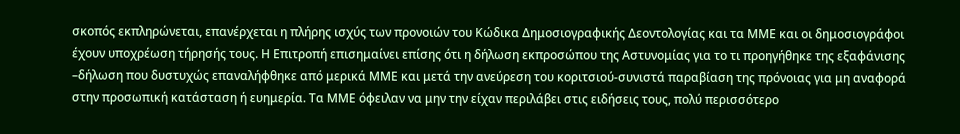σκοπός εκπληρώνεται, επανέρχεται η πλήρης ισχύς των προνοιών του Κώδικα Δημοσιογραφικής Δεοντολογίας και τα ΜΜΕ και οι δημοσιογράφοι έχουν υποχρέωση τήρησής τους. Η Επιτροπή επισημαίνει επίσης ότι η δήλωση εκπροσώπου της Αστυνομίας για το τι προηγήθηκε της εξαφάνισης –δήλωση που δυστυχώς επαναλήφθηκε από μερικά ΜΜΕ και μετά την ανεύρεση του κοριτσιού-συνιστά παραβίαση της πρόνοιας για μη αναφορά στην προσωπική κατάσταση ή ευημερία. Τα ΜΜΕ όφειλαν να μην την είχαν περιλάβει στις ειδήσεις τους, πολύ περισσότερο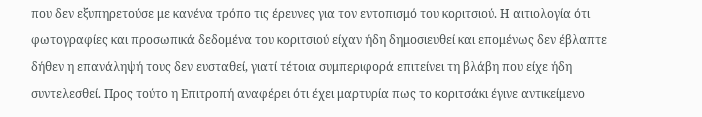που δεν εξυπηρετούσε με κανένα τρόπο τις έρευνες για τον εντοπισμό του κοριτσιού. Η αιτιολογία ότι φωτογραφίες και προσωπικά δεδομένα του κοριτσιού είχαν ήδη δημοσιευθεί και επομένως δεν έβλαπτε δήθεν η επανάληψή τους δεν ευσταθεί, γιατί τέτοια συμπεριφορά επιτείνει τη βλάβη που είχε ήδη συντελεσθεί. Προς τούτο η Επιτροπή αναφέρει ότι έχει μαρτυρία πως το κοριτσάκι έγινε αντικείμενο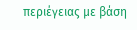περιέγειας με βάση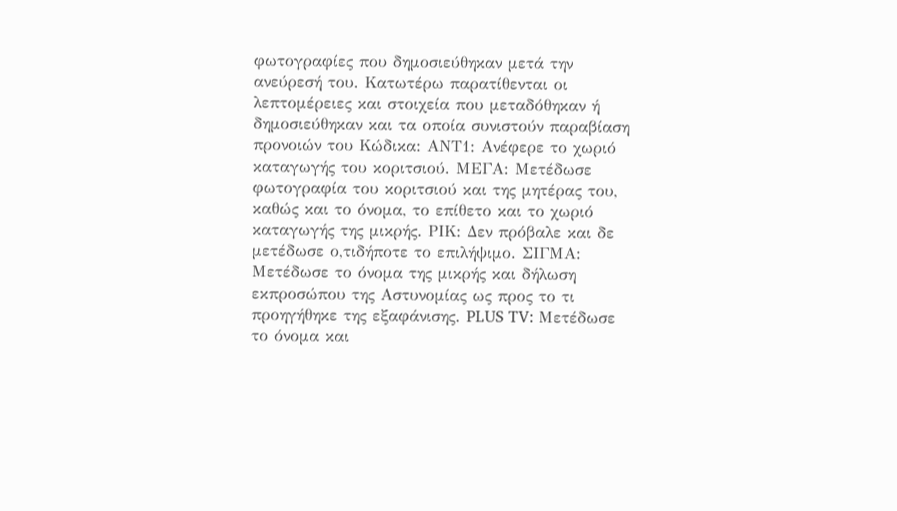φωτογραφίες που δημοσιεύθηκαν μετά την ανεύρεσή του. Κατωτέρω παρατίθενται οι λεπτομέρειες και στοιχεία που μεταδόθηκαν ή δημοσιεύθηκαν και τα οποία συνιστούν παραβίαση προνοιών του Κώδικα: ΑΝΤ1: Ανέφερε το χωριό καταγωγής του κοριτσιού. ΜΕΓΑ: Μετέδωσε φωτογραφία του κοριτσιού και της μητέρας του, καθώς και το όνομα, το επίθετο και το χωριό καταγωγής της μικρής. ΡΙΚ: Δεν πρόβαλε και δε μετέδωσε ο,τιδήποτε το επιλήψιμο. ΣΙΓΜΑ: Μετέδωσε το όνομα της μικρής και δήλωση εκπροσώπου της Αστυνομίας ως προς το τι προηγήθηκε της εξαφάνισης. PLUS TV: Μετέδωσε το όνομα και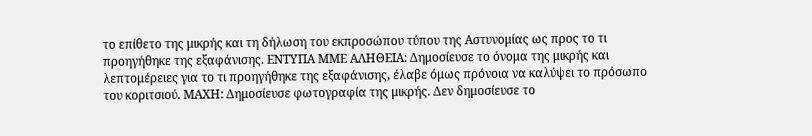το επίθετο της μικρής και τη δήλωση του εκπροσώπου τύπου της Αστυνομίας ως προς το τι προηγήθηκε της εξαφάνισης. ΕΝΤΥΠΑ ΜΜΕ ΑΛΗΘΕΙΑ: Δημοσίευσε το όνομα της μικρής και λεπτομέρειες για το τι προηγήθηκε της εξαφάνισης, έλαβε όμως πρόνοια να καλύψει το πρόσωπο του κοριτσιού. ΜΑΧΗ: Δημοσίευσε φωτογραφία της μικρής. Δεν δημοσίευσε το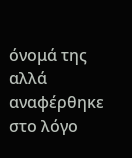όνομά της αλλά αναφέρθηκε στο λόγο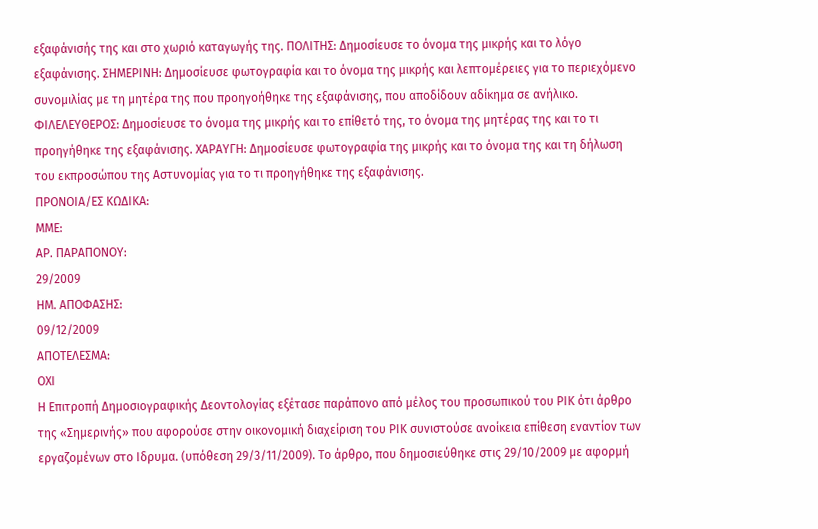εξαφάνισής της και στο χωριό καταγωγής της. ΠΟΛΙΤΗΣ: Δημοσίευσε το όνομα της μικρής και το λόγο εξαφάνισης. ΣΗΜΕΡΙΝΗ: Δημοσίευσε φωτογραφία και το όνομα της μικρής και λεπτομέρειες για το περιεχόμενο συνομιλίας με τη μητέρα της που προηγοήθηκε της εξαφάνισης, που αποδίδουν αδίκημα σε ανήλικο. ΦΙΛΕΛΕΥΘΕΡΟΣ: Δημοσίευσε το όνομα της μικρής και το επίθετό της, το όνομα της μητέρας της και το τι προηγήθηκε της εξαφάνισης. ΧΑΡΑΥΓΗ: Δημοσίευσε φωτογραφία της μικρής και το όνομα της και τη δήλωση του εκπροσώπου της Αστυνομίας για το τι προηγήθηκε της εξαφάνισης.
ΠΡΟΝΟΙΑ/EΣ ΚΩΔΙΚΑ:
ΜΜΕ:
ΑΡ. ΠΑΡΑΠΟΝΟΥ:
29/2009
ΗΜ. ΑΠΟΦΑΣΗΣ:
09/12/2009
ΑΠΟΤΕΛΕΣΜΑ:
ΟΧΙ
Η Επιτροπή Δημοσιογραφικής Δεοντολογίας εξέτασε παράπονο από μέλος του προσωπικού του ΡΙΚ ότι άρθρο της «Σημερινής» που αφορούσε στην οικονομική διαχείριση του ΡΙΚ συνιστούσε ανοίκεια επίθεση εναντίον των εργαζομένων στο Ιδρυμα. (υπόθεση 29/3/11/2009). Το άρθρο, που δημοσιεύθηκε στις 29/10/2009 με αφορμή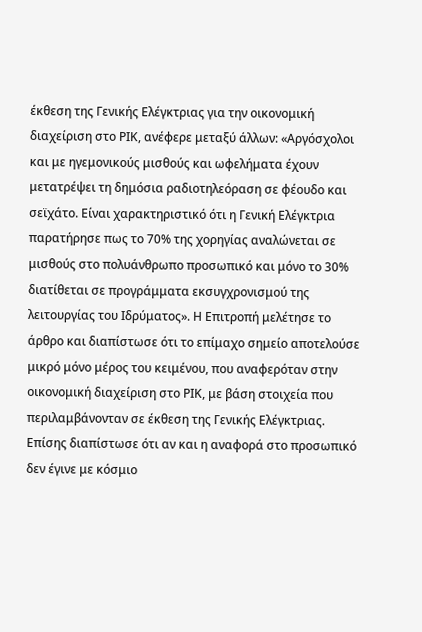έκθεση της Γενικής Ελέγκτριας για την οικονομική διαχείριση στο ΡΙΚ, ανέφερε μεταξύ άλλων: «Αργόσχολοι και με ηγεμονικούς μισθούς και ωφελήματα έχουν μετατρέψει τη δημόσια ραδιοτηλεόραση σε φέουδο και σεϊχάτο. Είναι χαρακτηριστικό ότι η Γενική Ελέγκτρια παρατήρησε πως το 70% της χορηγίας αναλώνεται σε μισθούς στο πολυάνθρωπο προσωπικό και μόνο το 30% διατίθεται σε προγράμματα εκσυγχρονισμού της λειτουργίας του Ιδρύματος». Η Επιτροπή μελέτησε το άρθρο και διαπίστωσε ότι το επίμαχο σημείο αποτελούσε μικρό μόνο μέρος του κειμένου, που αναφερόταν στην οικονομική διαχείριση στο ΡΙΚ, με βάση στοιχεία που περιλαμβάνονταν σε έκθεση της Γενικής Ελέγκτριας. Επίσης διαπίστωσε ότι αν και η αναφορά στο προσωπικό δεν έγινε με κόσμιο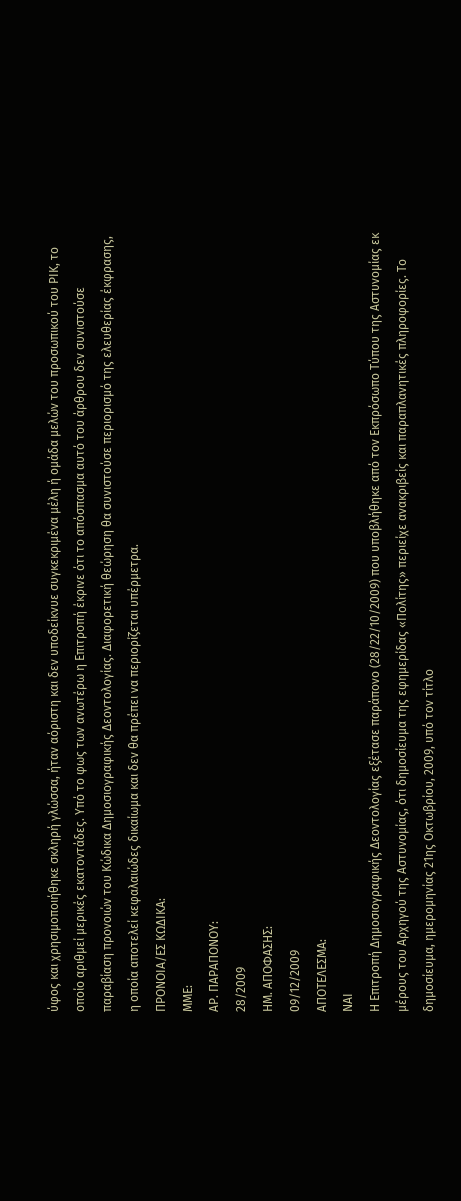ύφος και χρησιμοποιήθηκε σκληρή γλώσσα, ήταν αόριστη και δεν υποδείκνυε συγκεκριμένα μέλη ή ομάδα μελών του προσωπικού του ΡΙΚ, το οποίο αριθμεί μερικές εκατοντάδες. Υπό το φως των ανωτέρω η Επιτροπή έκρινε ότι το απόσπασμα αυτό του άρθρου δεν συνιστούσε παραβίαση προνοιών του Κώδικα Δημοσιογραφικής Δεοντολογίας. Διαφορετική θεώρηση θα συνιστούσε περιορισμό της ελευθερίας έκφρασης, η οποία αποτελεί κεφαλαιώδες δικαίωμα και δεν θα πρέπει να περιορίζεται υπέρμετρα.
ΠΡΟΝΟΙΑ/EΣ ΚΩΔΙΚΑ:
ΜΜΕ:
ΑΡ. ΠΑΡΑΠΟΝΟΥ:
28/2009
ΗΜ. ΑΠΟΦΑΣΗΣ:
09/12/2009
ΑΠΟΤΕΛΕΣΜΑ:
ΝΑΙ
Η Επιτροπή Δημοσιογραφικής Δεοντολογίας εξέτασε παράπονο (28/22/10/2009) που υποβλήθηκε από τον Εκπρόσωπο Τύπου της Αστυνομίας εκ μέρους του Αρχηγού της Αστυνομίας, ότι δημοσίευμα της εφημερίδας «Πολίτης» περιείχε ανακριβείς και παραπλανητικές πληροφορίες. Το δημοσίευμα, ημερομηνίας 21ης Οκτωβρίου, 2009, υπό τον τίτλο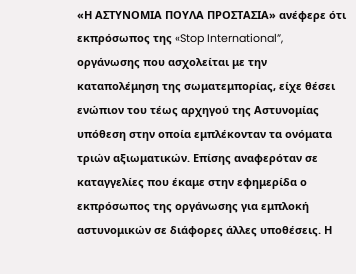«Η ΑΣΤΥΝΟΜΙΑ ΠΟΥΛΑ ΠΡΟΣΤΑΣΙΑ» ανέφερε ότι εκπρόσωπος της «Stop International”, οργάνωσης που ασχολείται με την καταπολέμηση της σωματεμπορίας, είχε θέσει ενώπιον του τέως αρχηγού της Αστυνομίας υπόθεση στην οποία εμπλέκονταν τα ονόματα τριών αξιωματικών. Επίσης αναφερόταν σε καταγγελίες που έκαμε στην εφημερίδα ο εκπρόσωπος της οργάνωσης για εμπλοκή αστυνομικών σε διάφορες άλλες υποθέσεις. Η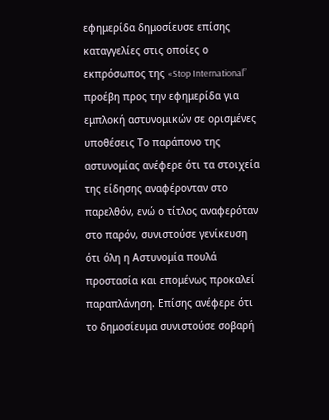εφημερίδα δημοσίευσε επίσης καταγγελίες στις οποίες ο εκπρόσωπος της «Stop International” προέβη προς την εφημερίδα για εμπλοκή αστυνομικών σε ορισμένες υποθέσεις Το παράπονο της αστυνομίας ανέφερε ότι τα στοιχεία της είδησης αναφέρονταν στο παρελθόν, ενώ ο τίτλος αναφερόταν στο παρόν, συνιστούσε γενίκευση ότι όλη η Αστυνομία πουλά προστασία και επομένως προκαλεί παραπλάνηση. Επίσης ανέφερε ότι το δημοσίευμα συνιστούσε σοβαρή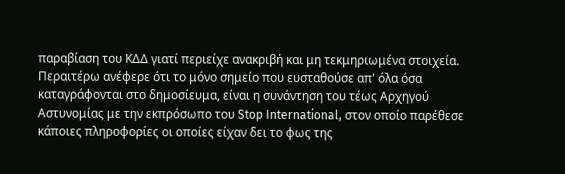παραβίαση του ΚΔΔ γιατί περιείχε ανακριβή και μη τεκμηριωμένα στοιχεία. Περαιτέρω ανέφερε ότι το μόνο σημείο που ευσταθούσε απ' όλα όσα καταγράφονται στο δημοσίευμα, είναι η συνάντηση του τέως Αρχηγού Αστυνομίας με την εκπρόσωπο του Stop International, στον οποίο παρέθεσε κάποιες πληροφορίες οι οποίες είχαν δει το φως της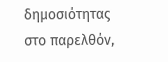δημοσιότητας στο παρελθόν,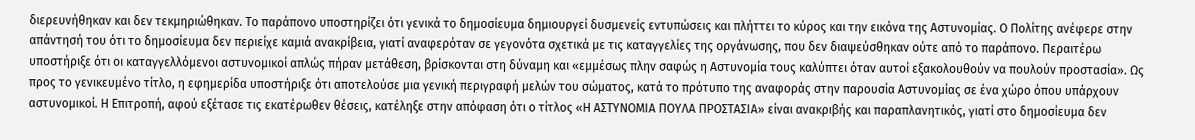διερευνήθηκαν και δεν τεκμηριώθηκαν. Το παράπονο υποστηρίζει ότι γενικά το δημοσίευμα δημιουργεί δυσμενείς εντυπώσεις και πλήττει το κύρος και την εικόνα της Αστυνομίας. Ο Πολίτης ανέφερε στην απάντησή του ότι το δημοσίευμα δεν περιείχε καμιά ανακρίβεια, γιατί αναφερόταν σε γεγονότα σχετικά με τις καταγγελίες της οργάνωσης, που δεν διαψεύσθηκαν ούτε από το παράπονο. Περαιτέρω υποστήριξε ότι οι καταγγελλόμενοι αστυνομικοί απλώς πήραν μετάθεση, βρίσκονται στη δύναμη και «εμμέσως πλην σαφώς η Αστυνομία τους καλύπτει όταν αυτοί εξακολουθούν να πουλούν προστασία». Ως προς το γενικευμένο τίτλο, η εφημερίδα υποστήριξε ότι αποτελούσε μια γενική περιγραφή μελών του σώματος, κατά το πρότυπο της αναφοράς στην παρουσία Αστυνομίας σε ένα χώρο όπου υπάρχουν αστυνομικοί. Η Επιτροπή, αφού εξέτασε τις εκατέρωθεν θέσεις, κατέληξε στην απόφαση ότι ο τίτλος «Η ΑΣΤΥΝΟΜΙΑ ΠΟΥΛΑ ΠΡΟΣΤΑΣΙΑ» είναι ανακριβής και παραπλανητικός, γιατί στο δημοσίευμα δεν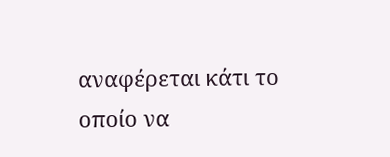αναφέρεται κάτι το οποίο να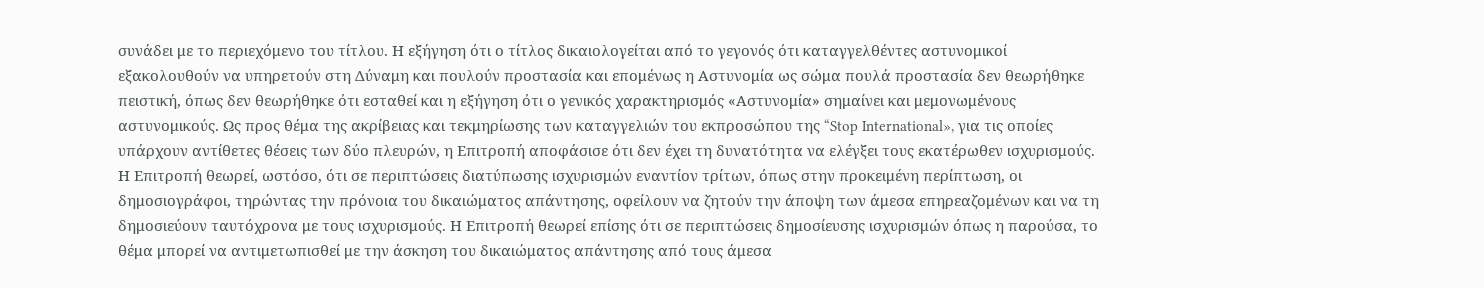συνάδει με το περιεχόμενο του τίτλου. Η εξήγηση ότι ο τίτλος δικαιολογείται από το γεγονός ότι καταγγελθέντες αστυνομικοί εξακολουθούν να υπηρετούν στη Δύναμη και πουλούν προστασία και επομένως η Αστυνομία ως σώμα πουλά προστασία δεν θεωρήθηκε πειστική, όπως δεν θεωρήθηκε ότι εσταθεί και η εξήγηση ότι ο γενικός χαρακτηρισμός «Αστυνομία» σημαίνει και μεμονωμένους αστυνομικούς. Ως προς θέμα της ακρίβειας και τεκμηρίωσης των καταγγελιών του εκπροσώπου της “Stop International», για τις οποίες υπάρχουν αντίθετες θέσεις των δύο πλευρών, η Επιτροπή αποφάσισε ότι δεν έχει τη δυνατότητα να ελέγξει τους εκατέρωθεν ισχυρισμούς. Η Επιτροπή θεωρεί, ωστόσο, ότι σε περιπτώσεις διατύπωσης ισχυρισμών εναντίον τρίτων, όπως στην προκειμένη περίπτωση, οι δημοσιογράφοι, τηρώντας την πρόνοια του δικαιώματος απάντησης, οφείλουν να ζητούν την άποψη των άμεσα επηρεαζομένων και να τη δημοσιεύουν ταυτόχρονα με τους ισχυρισμούς. Η Επιτροπή θεωρεί επίσης ότι σε περιπτώσεις δημοσίευσης ισχυρισμών όπως η παρούσα, το θέμα μπορεί να αντιμετωπισθεί με την άσκηση του δικαιώματος απάντησης από τους άμεσα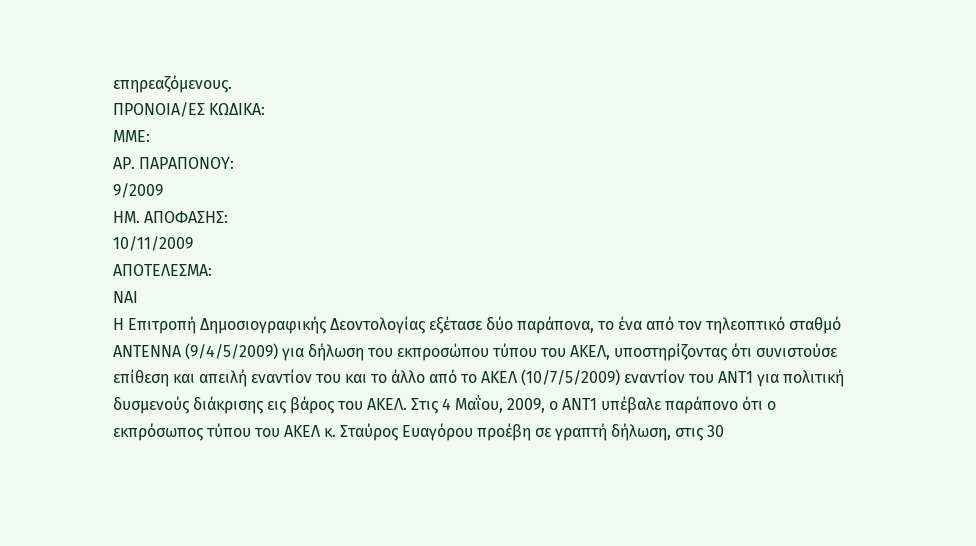επηρεαζόμενους.
ΠΡΟΝΟΙΑ/EΣ ΚΩΔΙΚΑ:
ΜΜΕ:
ΑΡ. ΠΑΡΑΠΟΝΟΥ:
9/2009
ΗΜ. ΑΠΟΦΑΣΗΣ:
10/11/2009
ΑΠΟΤΕΛΕΣΜΑ:
ΝΑΙ
Η Επιτροπή Δημοσιογραφικής Δεοντολογίας εξέτασε δύο παράπονα, το ένα από τον τηλεοπτικό σταθμό ΑΝΤΕΝΝΑ (9/4/5/2009) για δήλωση του εκπροσώπου τύπου του ΑΚΕΛ, υποστηρίζοντας ότι συνιστούσε επίθεση και απειλή εναντίον του και το άλλο από το ΑΚΕΛ (10/7/5/2009) εναντίον του ΑΝΤ1 για πολιτική δυσμενούς διάκρισης εις βάρος του ΑΚΕΛ. Στις 4 Μαΐου, 2009, ο ΑΝΤ1 υπέβαλε παράπονο ότι ο εκπρόσωπος τύπου του ΑΚΕΛ κ. Σταύρος Ευαγόρου προέβη σε γραπτή δήλωση, στις 30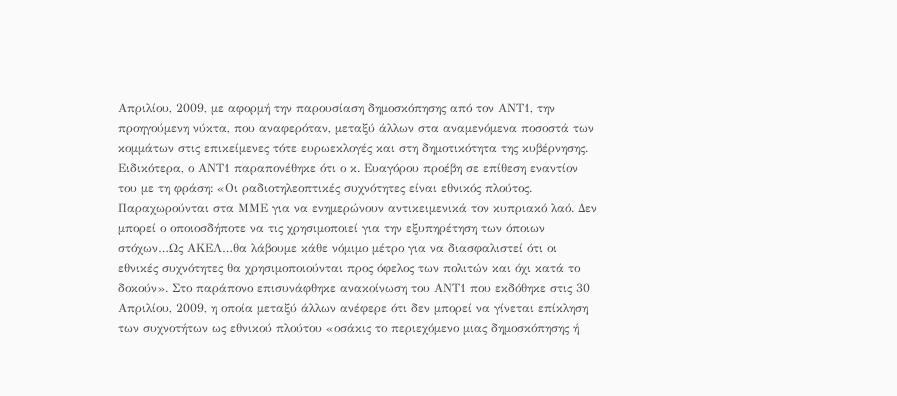Απριλίου, 2009, με αφορμή την παρουσίαση δημοσκόπησης από τον ΑΝΤ1, την προηγούμενη νύκτα, που αναφερόταν, μεταξύ άλλων στα αναμενόμενα ποσοστά των κομμάτων στις επικείμενες τότε ευρωεκλογές και στη δημοτικότητα της κυβέρνησης. Ειδικότερα, ο ΑΝΤ1 παραπονέθηκε ότι ο κ. Ευαγόρου προέβη σε επίθεση εναντίον του με τη φράση: «Οι ραδιοτηλεοπτικές συχνότητες είναι εθνικός πλούτος. Παραχωρούνται στα ΜΜΕ για να ενημερώνουν αντικειμενικά τον κυπριακό λαό. Δεν μπορεί ο οποιοσδήποτε να τις χρησιμοποιεί για την εξυπηρέτηση των όποιων στόχων…Ως ΑΚΕΛ…θα λάβουμε κάθε νόμιμο μέτρο για να διασφαλιστεί ότι οι εθνικές συχνότητες θα χρησιμοποιούνται προς όφελος των πολιτών και όχι κατά το δοκούν». Στο παράπονο επισυνάφθηκε ανακοίνωση του ΑΝΤ1 που εκδόθηκε στις 30 Απριλίου, 2009, η οποία μεταξύ άλλων ανέφερε ότι δεν μπορεί να γίνεται επίκληση των συχνοτήτων ως εθνικού πλούτου «οσάκις το περιεχόμενο μιας δημοσκόπησης ή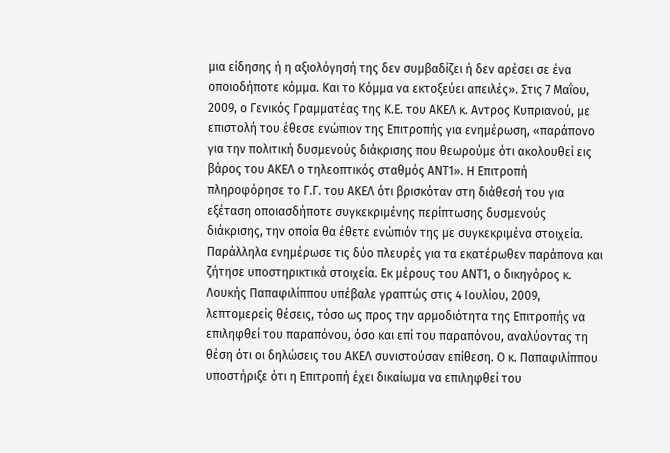μια είδησης ή η αξιολόγησή της δεν συμβαδίζει ή δεν αρέσει σε ένα οποιοδήποτε κόμμα. Και το Κόμμα να εκτοξεύει απειλές». Στις 7 Μαΐου, 2009, ο Γενικός Γραμματέας της Κ.Ε. του ΑΚΕΛ κ. Αντρος Κυπριανού, με επιστολή του έθεσε ενώπιον της Επιτροπής για ενημέρωση, «παράπονο για την πολιτική δυσμενούς διάκρισης που θεωρούμε ότι ακολουθεί εις βάρος του ΑΚΕΛ ο τηλεοπτικός σταθμός ΑΝΤ1». Η Επιτροπή πληροφόρησε το Γ.Γ. του ΑΚΕΛ ότι βρισκόταν στη διάθεσή του για εξέταση οποιασδήποτε συγκεκριμένης περίπτωσης δυσμενούς διάκρισης, την οποία θα έθετε ενώπιόν της με συγκεκριμένα στοιχεία. Παράλληλα ενημέρωσε τις δύο πλευρές για τα εκατέρωθεν παράπονα και ζήτησε υποστηρικτικά στοιχεία. Εκ μέρους του ΑΝΤ1, ο δικηγόρος κ. Λουκής Παπαφιλίππου υπέβαλε γραπτώς στις 4 Ιουλίου, 2009, λεπτομερείς θέσεις, τόσο ως προς την αρμοδιότητα της Επιτροπής να επιληφθεί του παραπόνου, όσο και επί του παραπόνου, αναλύοντας τη θέση ότι οι δηλώσεις του ΑΚΕΛ συνιστούσαν επίθεση. Ο κ. Παπαφιλίππου υποστήριξε ότι η Επιτροπή έχει δικαίωμα να επιληφθεί του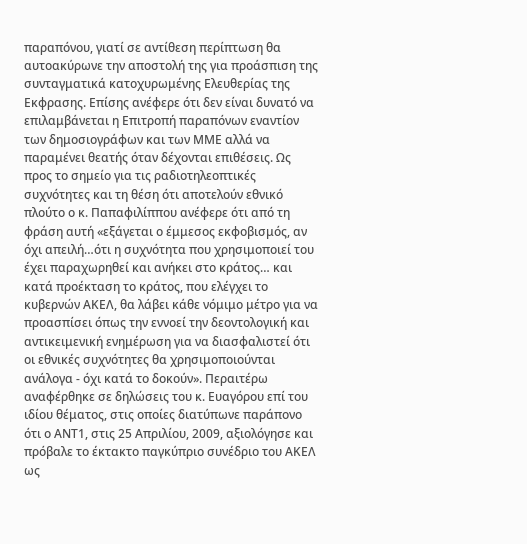παραπόνου, γιατί σε αντίθεση περίπτωση θα αυτοακύρωνε την αποστολή της για προάσπιση της συνταγματικά κατοχυρωμένης Ελευθερίας της Εκφρασης. Επίσης ανέφερε ότι δεν είναι δυνατό να επιλαμβάνεται η Επιτροπή παραπόνων εναντίον των δημοσιογράφων και των ΜΜΕ αλλά να παραμένει θεατής όταν δέχονται επιθέσεις. Ως προς το σημείο για τις ραδιοτηλεοπτικές συχνότητες και τη θέση ότι αποτελούν εθνικό πλούτο ο κ. Παπαφιλίππου ανέφερε ότι από τη φράση αυτή «εξάγεται ο έμμεσος εκφοβισμός, αν όχι απειλή…ότι η συχνότητα που χρησιμοποιεί του έχει παραχωρηθεί και ανήκει στο κράτος… και κατά προέκταση το κράτος, που ελέγχει το κυβερνών ΑΚΕΛ, θα λάβει κάθε νόμιμο μέτρο για να προασπίσει όπως την εννοεί την δεοντολογική και αντικειμενική ενημέρωση για να διασφαλιστεί ότι οι εθνικές συχνότητες θα χρησιμοποιούνται ανάλογα - όχι κατά το δοκούν». Περαιτέρω αναφέρθηκε σε δηλώσεις του κ. Ευαγόρου επί του ιδίου θέματος, στις οποίες διατύπωνε παράπονο ότι ο ΑΝΤ1, στις 25 Απριλίου, 2009, αξιολόγησε και πρόβαλε το έκτακτο παγκύπριο συνέδριο του ΑΚΕΛ ως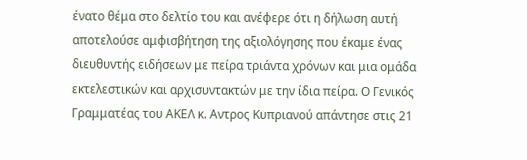ένατο θέμα στο δελτίο του και ανέφερε ότι η δήλωση αυτή αποτελούσε αμφισβήτηση της αξιολόγησης που έκαμε ένας διευθυντής ειδήσεων με πείρα τριάντα χρόνων και μια ομάδα εκτελεστικών και αρχισυντακτών με την ίδια πείρα. Ο Γενικός Γραμματέας του ΑΚΕΛ κ. Αντρος Κυπριανού απάντησε στις 21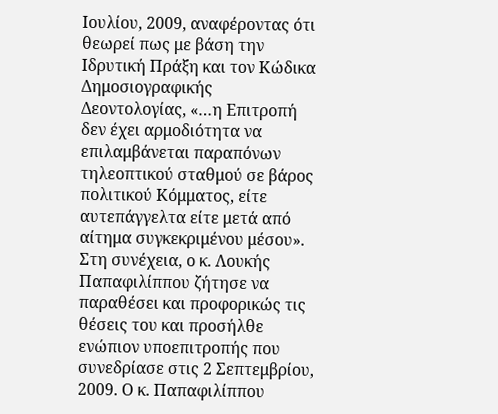Ιουλίου, 2009, αναφέροντας ότι θεωρεί πως με βάση την Ιδρυτική Πράξη και τον Κώδικα Δημοσιογραφικής Δεοντολογίας, «…η Επιτροπή δεν έχει αρμοδιότητα να επιλαμβάνεται παραπόνων τηλεοπτικού σταθμού σε βάρος πολιτικού Κόμματος, είτε αυτεπάγγελτα είτε μετά από αίτημα συγκεκριμένου μέσου». Στη συνέχεια, ο κ. Λουκής Παπαφιλίππου ζήτησε να παραθέσει και προφορικώς τις θέσεις του και προσήλθε ενώπιον υποεπιτροπής που συνεδρίασε στις 2 Σεπτεμβρίου, 2009. Ο κ. Παπαφιλίππου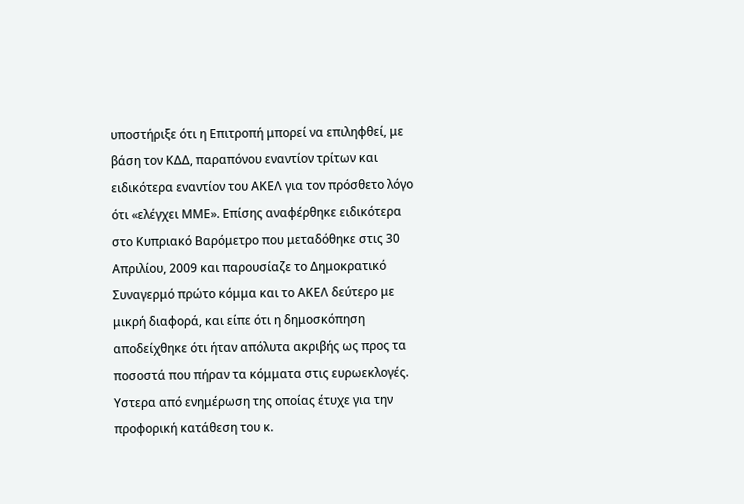υποστήριξε ότι η Επιτροπή μπορεί να επιληφθεί, με βάση τον ΚΔΔ, παραπόνου εναντίον τρίτων και ειδικότερα εναντίον του ΑΚΕΛ για τον πρόσθετο λόγο ότι «ελέγχει ΜΜΕ». Επίσης αναφέρθηκε ειδικότερα στο Κυπριακό Βαρόμετρο που μεταδόθηκε στις 30 Απριλίου, 2009 και παρουσίαζε το Δημοκρατικό Συναγερμό πρώτο κόμμα και το ΑΚΕΛ δεύτερο με μικρή διαφορά, και είπε ότι η δημοσκόπηση αποδείχθηκε ότι ήταν απόλυτα ακριβής ως προς τα ποσοστά που πήραν τα κόμματα στις ευρωεκλογές. Υστερα από ενημέρωση της οποίας έτυχε για την προφορική κατάθεση του κ.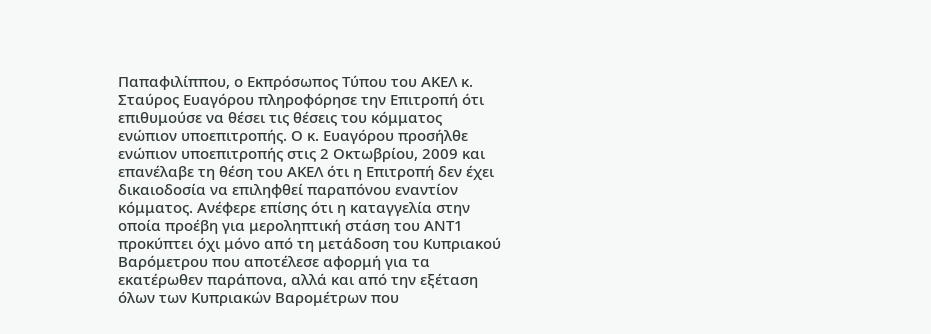Παπαφιλίππου, ο Εκπρόσωπος Τύπου του ΑΚΕΛ κ. Σταύρος Ευαγόρου πληροφόρησε την Επιτροπή ότι επιθυμούσε να θέσει τις θέσεις του κόμματος ενώπιον υποεπιτροπής. Ο κ. Ευαγόρου προσήλθε ενώπιον υποεπιτροπής στις 2 Οκτωβρίου, 2009 και επανέλαβε τη θέση του ΑΚΕΛ ότι η Επιτροπή δεν έχει δικαιοδοσία να επιληφθεί παραπόνου εναντίον κόμματος. Ανέφερε επίσης ότι η καταγγελία στην οποία προέβη για μεροληπτική στάση του ΑΝΤ1 προκύπτει όχι μόνο από τη μετάδοση του Κυπριακού Βαρόμετρου που αποτέλεσε αφορμή για τα εκατέρωθεν παράπονα, αλλά και από την εξέταση όλων των Κυπριακών Βαρομέτρων που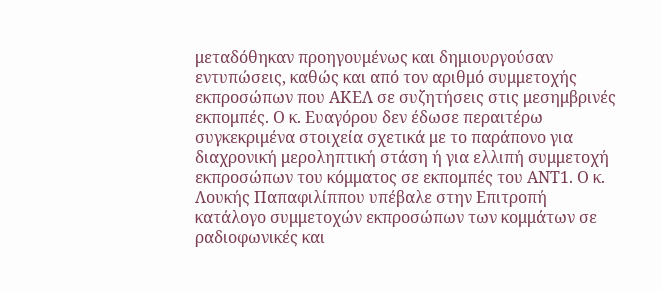μεταδόθηκαν προηγουμένως και δημιουργούσαν εντυπώσεις, καθώς και από τον αριθμό συμμετοχής εκπροσώπων που ΑΚΕΛ σε συζητήσεις στις μεσημβρινές εκπομπές. Ο κ. Ευαγόρου δεν έδωσε περαιτέρω συγκεκριμένα στοιχεία σχετικά με το παράπονο για διαχρονική μεροληπτική στάση ή για ελλιπή συμμετοχή εκπροσώπων του κόμματος σε εκπομπές του ΑΝΤ1. Ο κ. Λουκής Παπαφιλίππου υπέβαλε στην Επιτροπή κατάλογο συμμετοχών εκπροσώπων των κομμάτων σε ραδιοφωνικές και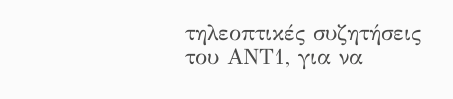τηλεοπτικές συζητήσεις του ΑΝΤ1, για να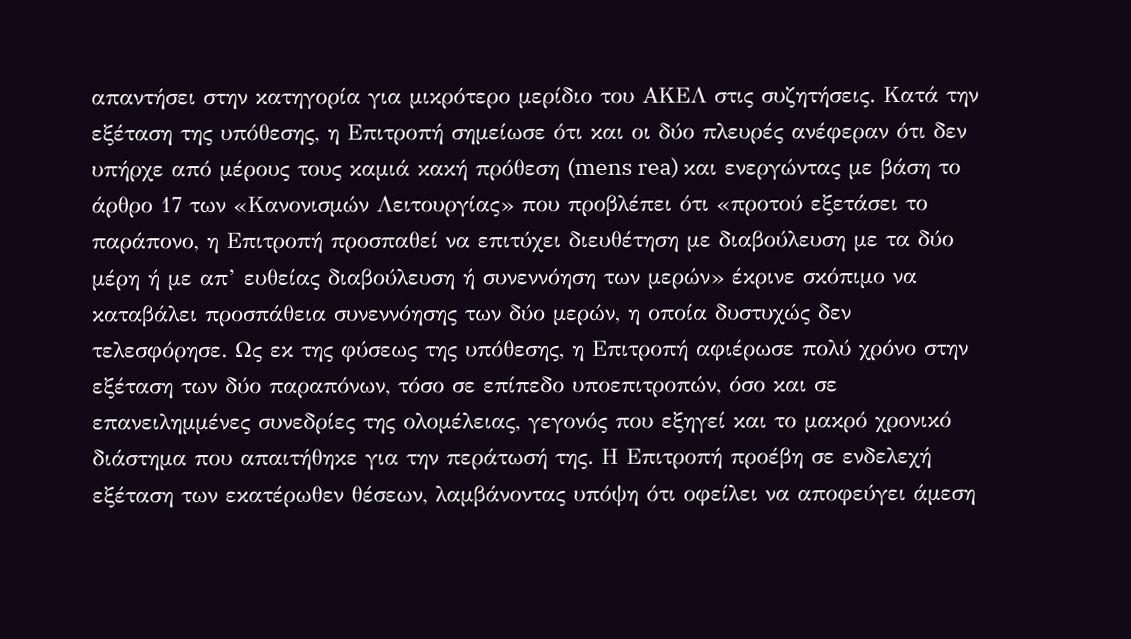απαντήσει στην κατηγορία για μικρότερο μερίδιο του ΑΚΕΛ στις συζητήσεις. Κατά την εξέταση της υπόθεσης, η Επιτροπή σημείωσε ότι και οι δύο πλευρές ανέφεραν ότι δεν υπήρχε από μέρους τους καμιά κακή πρόθεση (mens rea) και ενεργώντας με βάση το άρθρο 17 των «Κανονισμών Λειτουργίας» που προβλέπει ότι «προτού εξετάσει το παράπονο, η Επιτροπή προσπαθεί να επιτύχει διευθέτηση με διαβούλευση με τα δύο μέρη ή με απ’ ευθείας διαβούλευση ή συνεννόηση των μερών» έκρινε σκόπιμο να καταβάλει προσπάθεια συνεννόησης των δύο μερών, η οποία δυστυχώς δεν τελεσφόρησε. Ως εκ της φύσεως της υπόθεσης, η Επιτροπή αφιέρωσε πολύ χρόνο στην εξέταση των δύο παραπόνων, τόσο σε επίπεδο υποεπιτροπών, όσο και σε επανειλημμένες συνεδρίες της ολομέλειας, γεγονός που εξηγεί και το μακρό χρονικό διάστημα που απαιτήθηκε για την περάτωσή της. Η Επιτροπή προέβη σε ενδελεχή εξέταση των εκατέρωθεν θέσεων, λαμβάνοντας υπόψη ότι οφείλει να αποφεύγει άμεση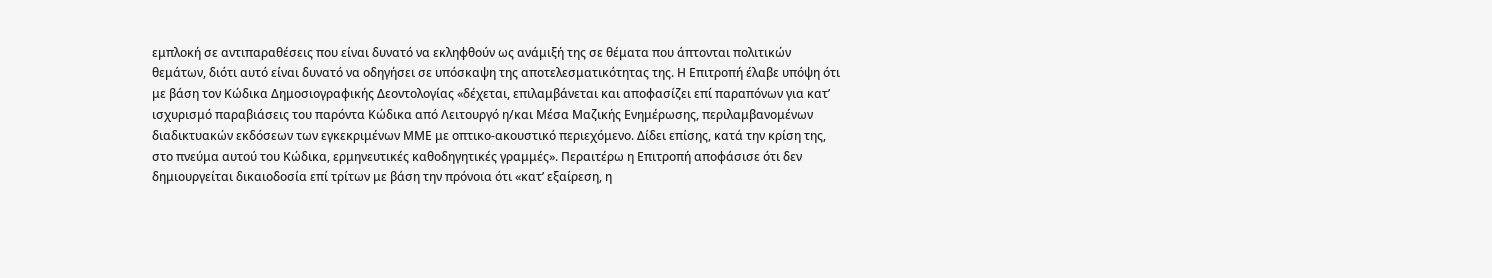εμπλοκή σε αντιπαραθέσεις που είναι δυνατό να εκληφθούν ως ανάμιξή της σε θέματα που άπτονται πολιτικών θεμάτων, διότι αυτό είναι δυνατό να οδηγήσει σε υπόσκαψη της αποτελεσματικότητας της. Η Επιτροπή έλαβε υπόψη ότι με βάση τον Κώδικα Δημοσιογραφικής Δεοντολογίας «δέχεται, επιλαμβάνεται και αποφασίζει επί παραπόνων για κατ’ ισχυρισμό παραβιάσεις του παρόντα Κώδικα από Λειτουργό η/και Μέσα Μαζικής Ενημέρωσης, περιλαμβανομένων διαδικτυακών εκδόσεων των εγκεκριμένων ΜΜΕ με οπτικο-ακουστικό περιεχόμενο. Δίδει επίσης, κατά την κρίση της, στο πνεύμα αυτού του Κώδικα, ερμηνευτικές καθοδηγητικές γραμμές». Περαιτέρω η Επιτροπή αποφάσισε ότι δεν δημιουργείται δικαιοδοσία επί τρίτων με βάση την πρόνοια ότι «κατ’ εξαίρεση, η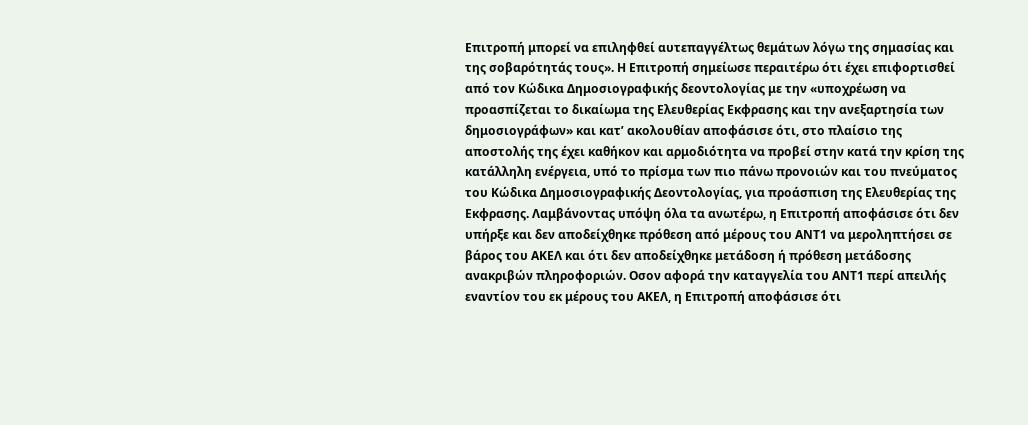Επιτροπή μπορεί να επιληφθεί αυτεπαγγέλτως θεμάτων λόγω της σημασίας και της σοβαρότητάς τους». Η Επιτροπή σημείωσε περαιτέρω ότι έχει επιφορτισθεί από τον Κώδικα Δημοσιογραφικής δεοντολογίας με την «υποχρέωση να προασπίζεται το δικαίωμα της Ελευθερίας Εκφρασης και την ανεξαρτησία των δημοσιογράφων» και κατ’ ακολουθίαν αποφάσισε ότι, στο πλαίσιο της αποστολής της έχει καθήκον και αρμοδιότητα να προβεί στην κατά την κρίση της κατάλληλη ενέργεια, υπό το πρίσμα των πιο πάνω προνοιών και του πνεύματος του Κώδικα Δημοσιογραφικής Δεοντολογίας, για προάσπιση της Ελευθερίας της Εκφρασης. Λαμβάνοντας υπόψη όλα τα ανωτέρω, η Επιτροπή αποφάσισε ότι δεν υπήρξε και δεν αποδείχθηκε πρόθεση από μέρους του ΑΝΤ1 να μεροληπτήσει σε βάρος του ΑΚΕΛ και ότι δεν αποδείχθηκε μετάδοση ή πρόθεση μετάδοσης ανακριβών πληροφοριών. Οσον αφορά την καταγγελία του ΑΝΤ1 περί απειλής εναντίον του εκ μέρους του ΑΚΕΛ, η Επιτροπή αποφάσισε ότι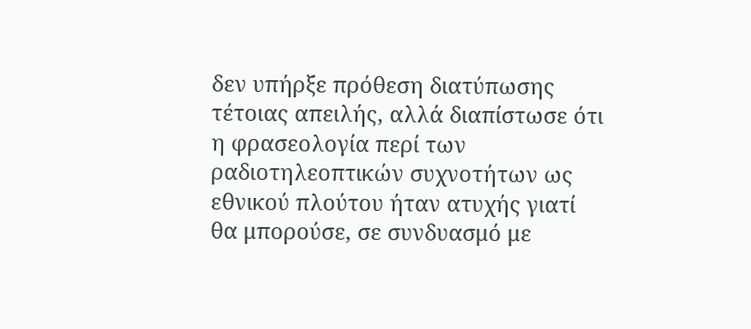δεν υπήρξε πρόθεση διατύπωσης τέτοιας απειλής, αλλά διαπίστωσε ότι η φρασεολογία περί των ραδιοτηλεοπτικών συχνοτήτων ως εθνικού πλούτου ήταν ατυχής γιατί θα μπορούσε, σε συνδυασμό με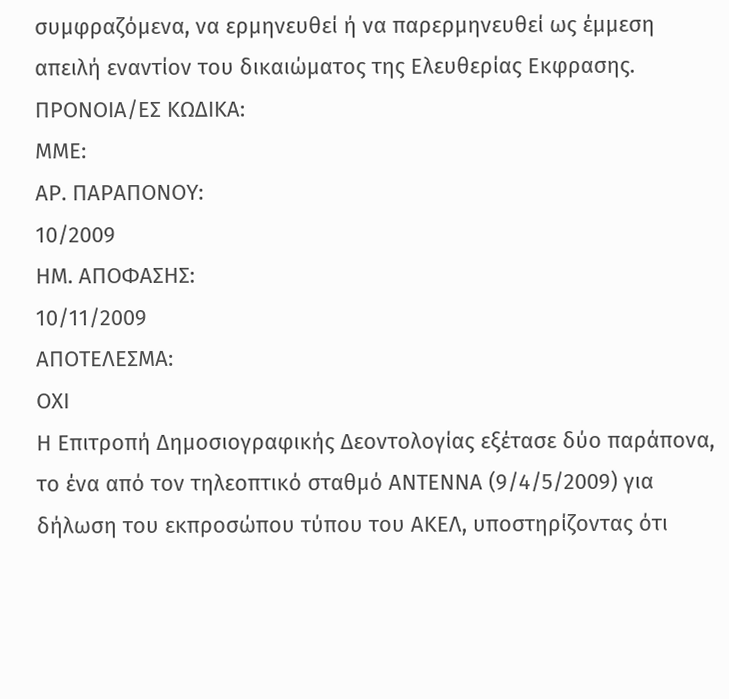συμφραζόμενα, να ερμηνευθεί ή να παρερμηνευθεί ως έμμεση απειλή εναντίον του δικαιώματος της Ελευθερίας Εκφρασης.
ΠΡΟΝΟΙΑ/EΣ ΚΩΔΙΚΑ:
ΜΜΕ:
ΑΡ. ΠΑΡΑΠΟΝΟΥ:
10/2009
ΗΜ. ΑΠΟΦΑΣΗΣ:
10/11/2009
ΑΠΟΤΕΛΕΣΜΑ:
ΟΧΙ
Η Επιτροπή Δημοσιογραφικής Δεοντολογίας εξέτασε δύο παράπονα, το ένα από τον τηλεοπτικό σταθμό ΑΝΤΕΝΝΑ (9/4/5/2009) για δήλωση του εκπροσώπου τύπου του ΑΚΕΛ, υποστηρίζοντας ότι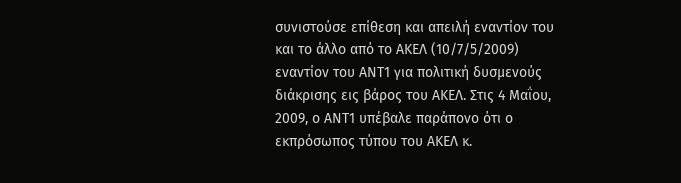συνιστούσε επίθεση και απειλή εναντίον του και το άλλο από το ΑΚΕΛ (10/7/5/2009) εναντίον του ΑΝΤ1 για πολιτική δυσμενούς διάκρισης εις βάρος του ΑΚΕΛ. Στις 4 Μαΐου, 2009, ο ΑΝΤ1 υπέβαλε παράπονο ότι ο εκπρόσωπος τύπου του ΑΚΕΛ κ.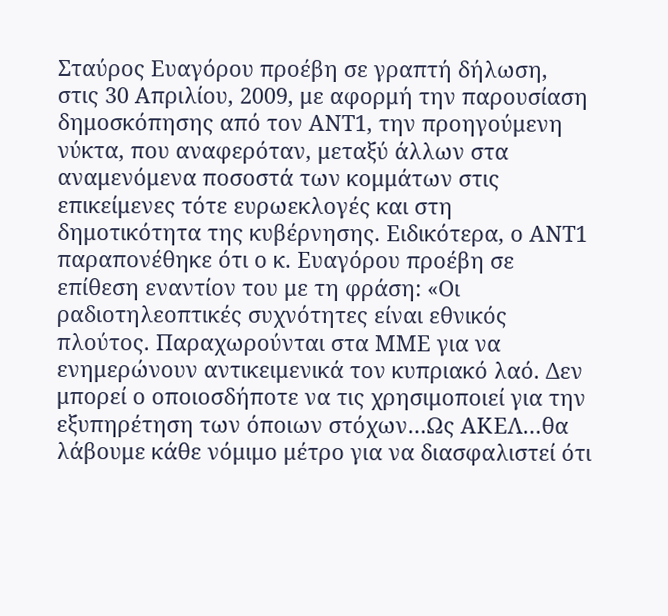Σταύρος Ευαγόρου προέβη σε γραπτή δήλωση, στις 30 Απριλίου, 2009, με αφορμή την παρουσίαση δημοσκόπησης από τον ΑΝΤ1, την προηγούμενη νύκτα, που αναφερόταν, μεταξύ άλλων στα αναμενόμενα ποσοστά των κομμάτων στις επικείμενες τότε ευρωεκλογές και στη δημοτικότητα της κυβέρνησης. Ειδικότερα, ο ΑΝΤ1 παραπονέθηκε ότι ο κ. Ευαγόρου προέβη σε επίθεση εναντίον του με τη φράση: «Οι ραδιοτηλεοπτικές συχνότητες είναι εθνικός πλούτος. Παραχωρούνται στα ΜΜΕ για να ενημερώνουν αντικειμενικά τον κυπριακό λαό. Δεν μπορεί ο οποιοσδήποτε να τις χρησιμοποιεί για την εξυπηρέτηση των όποιων στόχων…Ως ΑΚΕΛ…θα λάβουμε κάθε νόμιμο μέτρο για να διασφαλιστεί ότι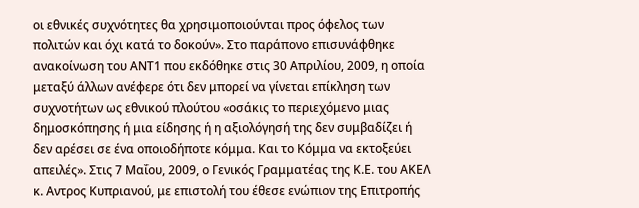οι εθνικές συχνότητες θα χρησιμοποιούνται προς όφελος των πολιτών και όχι κατά το δοκούν». Στο παράπονο επισυνάφθηκε ανακοίνωση του ΑΝΤ1 που εκδόθηκε στις 30 Απριλίου, 2009, η οποία μεταξύ άλλων ανέφερε ότι δεν μπορεί να γίνεται επίκληση των συχνοτήτων ως εθνικού πλούτου «οσάκις το περιεχόμενο μιας δημοσκόπησης ή μια είδησης ή η αξιολόγησή της δεν συμβαδίζει ή δεν αρέσει σε ένα οποιοδήποτε κόμμα. Και το Κόμμα να εκτοξεύει απειλές». Στις 7 Μαΐου, 2009, ο Γενικός Γραμματέας της Κ.Ε. του ΑΚΕΛ κ. Αντρος Κυπριανού, με επιστολή του έθεσε ενώπιον της Επιτροπής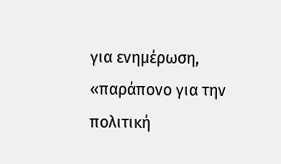για ενημέρωση, «παράπονο για την πολιτική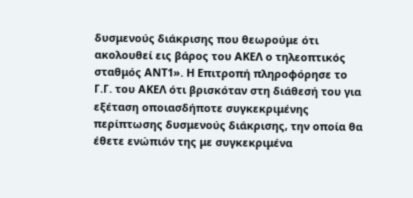δυσμενούς διάκρισης που θεωρούμε ότι ακολουθεί εις βάρος του ΑΚΕΛ ο τηλεοπτικός σταθμός ΑΝΤ1». Η Επιτροπή πληροφόρησε το Γ.Γ. του ΑΚΕΛ ότι βρισκόταν στη διάθεσή του για εξέταση οποιασδήποτε συγκεκριμένης περίπτωσης δυσμενούς διάκρισης, την οποία θα έθετε ενώπιόν της με συγκεκριμένα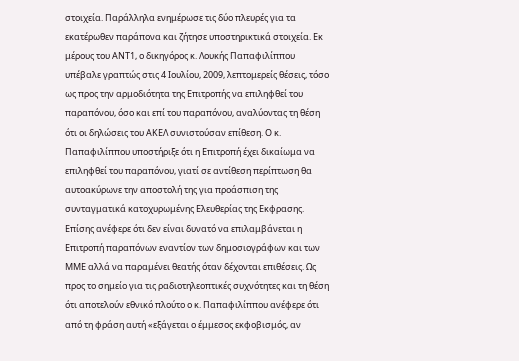στοιχεία. Παράλληλα ενημέρωσε τις δύο πλευρές για τα εκατέρωθεν παράπονα και ζήτησε υποστηρικτικά στοιχεία. Εκ μέρους του ΑΝΤ1, ο δικηγόρος κ. Λουκής Παπαφιλίππου υπέβαλε γραπτώς στις 4 Ιουλίου, 2009, λεπτομερείς θέσεις, τόσο ως προς την αρμοδιότητα της Επιτροπής να επιληφθεί του παραπόνου, όσο και επί του παραπόνου, αναλύοντας τη θέση ότι οι δηλώσεις του ΑΚΕΛ συνιστούσαν επίθεση. Ο κ. Παπαφιλίππου υποστήριξε ότι η Επιτροπή έχει δικαίωμα να επιληφθεί του παραπόνου, γιατί σε αντίθεση περίπτωση θα αυτοακύρωνε την αποστολή της για προάσπιση της συνταγματικά κατοχυρωμένης Ελευθερίας της Εκφρασης. Επίσης ανέφερε ότι δεν είναι δυνατό να επιλαμβάνεται η Επιτροπή παραπόνων εναντίον των δημοσιογράφων και των ΜΜΕ αλλά να παραμένει θεατής όταν δέχονται επιθέσεις. Ως προς το σημείο για τις ραδιοτηλεοπτικές συχνότητες και τη θέση ότι αποτελούν εθνικό πλούτο ο κ. Παπαφιλίππου ανέφερε ότι από τη φράση αυτή «εξάγεται ο έμμεσος εκφοβισμός, αν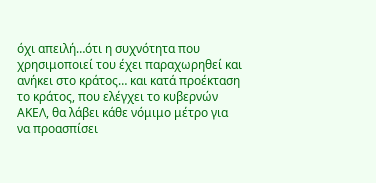όχι απειλή…ότι η συχνότητα που χρησιμοποιεί του έχει παραχωρηθεί και ανήκει στο κράτος… και κατά προέκταση το κράτος, που ελέγχει το κυβερνών ΑΚΕΛ, θα λάβει κάθε νόμιμο μέτρο για να προασπίσει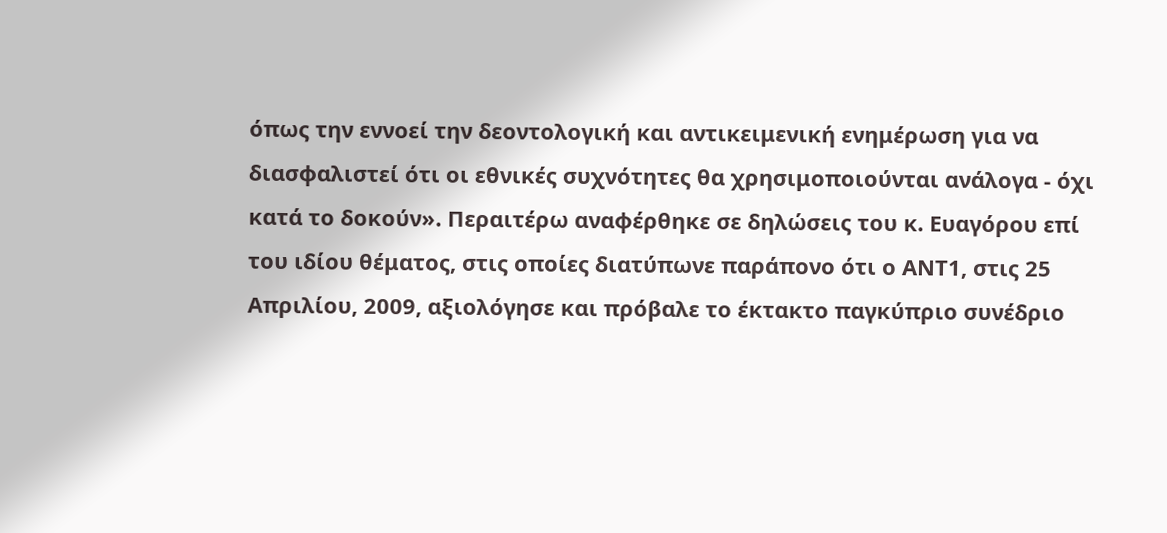όπως την εννοεί την δεοντολογική και αντικειμενική ενημέρωση για να διασφαλιστεί ότι οι εθνικές συχνότητες θα χρησιμοποιούνται ανάλογα - όχι κατά το δοκούν». Περαιτέρω αναφέρθηκε σε δηλώσεις του κ. Ευαγόρου επί του ιδίου θέματος, στις οποίες διατύπωνε παράπονο ότι ο ΑΝΤ1, στις 25 Απριλίου, 2009, αξιολόγησε και πρόβαλε το έκτακτο παγκύπριο συνέδριο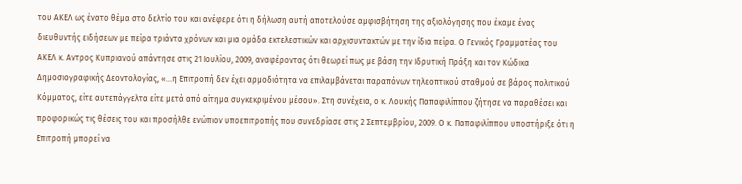του ΑΚΕΛ ως ένατο θέμα στο δελτίο του και ανέφερε ότι η δήλωση αυτή αποτελούσε αμφισβήτηση της αξιολόγησης που έκαμε ένας διευθυντής ειδήσεων με πείρα τριάντα χρόνων και μια ομάδα εκτελεστικών και αρχισυντακτών με την ίδια πείρα. Ο Γενικός Γραμματέας του ΑΚΕΛ κ. Αντρος Κυπριανού απάντησε στις 21 Ιουλίου, 2009, αναφέροντας ότι θεωρεί πως με βάση την Ιδρυτική Πράξη και τον Κώδικα Δημοσιογραφικής Δεοντολογίας, «…η Επιτροπή δεν έχει αρμοδιότητα να επιλαμβάνεται παραπόνων τηλεοπτικού σταθμού σε βάρος πολιτικού Κόμματος, είτε αυτεπάγγελτα είτε μετά από αίτημα συγκεκριμένου μέσου». Στη συνέχεια, ο κ. Λουκής Παπαφιλίππου ζήτησε να παραθέσει και προφορικώς τις θέσεις του και προσήλθε ενώπιον υποεπιτροπής που συνεδρίασε στις 2 Σεπτεμβρίου, 2009. Ο κ. Παπαφιλίππου υποστήριξε ότι η Επιτροπή μπορεί να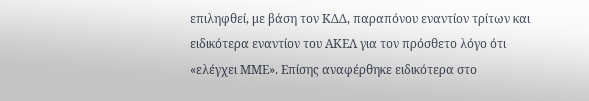επιληφθεί, με βάση τον ΚΔΔ, παραπόνου εναντίον τρίτων και ειδικότερα εναντίον του ΑΚΕΛ για τον πρόσθετο λόγο ότι «ελέγχει ΜΜΕ». Επίσης αναφέρθηκε ειδικότερα στο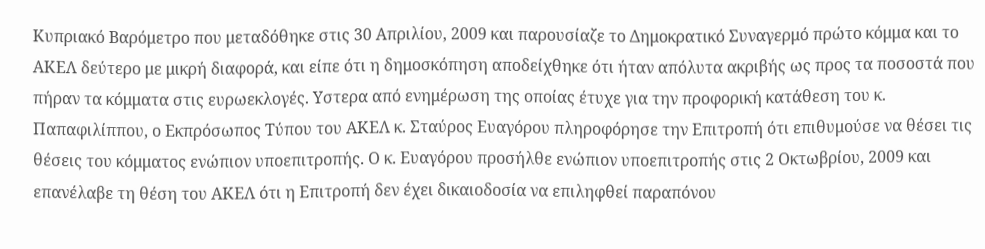Κυπριακό Βαρόμετρο που μεταδόθηκε στις 30 Απριλίου, 2009 και παρουσίαζε το Δημοκρατικό Συναγερμό πρώτο κόμμα και το ΑΚΕΛ δεύτερο με μικρή διαφορά, και είπε ότι η δημοσκόπηση αποδείχθηκε ότι ήταν απόλυτα ακριβής ως προς τα ποσοστά που πήραν τα κόμματα στις ευρωεκλογές. Υστερα από ενημέρωση της οποίας έτυχε για την προφορική κατάθεση του κ. Παπαφιλίππου, ο Εκπρόσωπος Τύπου του ΑΚΕΛ κ. Σταύρος Ευαγόρου πληροφόρησε την Επιτροπή ότι επιθυμούσε να θέσει τις θέσεις του κόμματος ενώπιον υποεπιτροπής. Ο κ. Ευαγόρου προσήλθε ενώπιον υποεπιτροπής στις 2 Οκτωβρίου, 2009 και επανέλαβε τη θέση του ΑΚΕΛ ότι η Επιτροπή δεν έχει δικαιοδοσία να επιληφθεί παραπόνου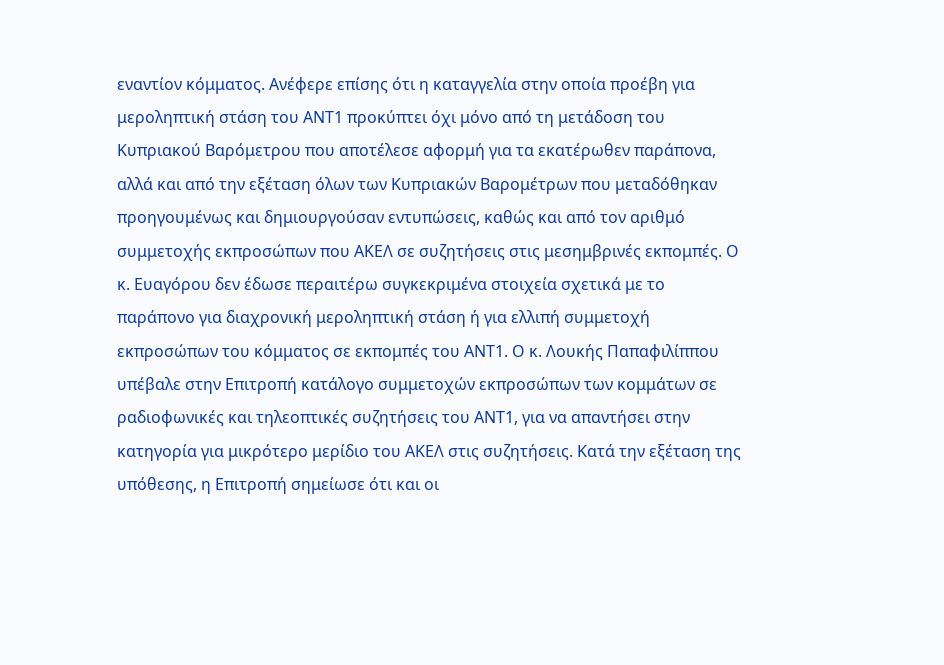εναντίον κόμματος. Ανέφερε επίσης ότι η καταγγελία στην οποία προέβη για μεροληπτική στάση του ΑΝΤ1 προκύπτει όχι μόνο από τη μετάδοση του Κυπριακού Βαρόμετρου που αποτέλεσε αφορμή για τα εκατέρωθεν παράπονα, αλλά και από την εξέταση όλων των Κυπριακών Βαρομέτρων που μεταδόθηκαν προηγουμένως και δημιουργούσαν εντυπώσεις, καθώς και από τον αριθμό συμμετοχής εκπροσώπων που ΑΚΕΛ σε συζητήσεις στις μεσημβρινές εκπομπές. Ο κ. Ευαγόρου δεν έδωσε περαιτέρω συγκεκριμένα στοιχεία σχετικά με το παράπονο για διαχρονική μεροληπτική στάση ή για ελλιπή συμμετοχή εκπροσώπων του κόμματος σε εκπομπές του ΑΝΤ1. Ο κ. Λουκής Παπαφιλίππου υπέβαλε στην Επιτροπή κατάλογο συμμετοχών εκπροσώπων των κομμάτων σε ραδιοφωνικές και τηλεοπτικές συζητήσεις του ΑΝΤ1, για να απαντήσει στην κατηγορία για μικρότερο μερίδιο του ΑΚΕΛ στις συζητήσεις. Κατά την εξέταση της υπόθεσης, η Επιτροπή σημείωσε ότι και οι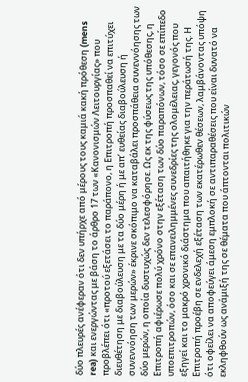δύο πλευρές ανέφεραν ότι δεν υπήρχε από μέρους τους καμιά κακή πρόθεση (mens rea) και ενεργώντας με βάση το άρθρο 17 των «Κανονισμών Λειτουργίας» που προβλέπει ότι «προτού εξετάσει το παράπονο, η Επιτροπή προσπαθεί να επιτύχει διευθέτηση με διαβούλευση με τα δύο μέρη ή με απ’ ευθείας διαβούλευση ή συνεννόηση των μερών» έκρινε σκόπιμο να καταβάλει προσπάθεια συνεννόησης των δύο μερών, η οποία δυστυχώς δεν τελεσφόρησε. Ως εκ της φύσεως της υπόθεσης, η Επιτροπή αφιέρωσε πολύ χρόνο στην εξέταση των δύο παραπόνων, τόσο σε επίπεδο υποεπιτροπών, όσο και σε επανειλημμένες συνεδρίες της ολομέλειας, γεγονός που εξηγεί και το μακρό χρονικό διάστημα που απαιτήθηκε για την περάτωσή της. Η Επιτροπή προέβη σε ενδελεχή εξέταση των εκατέρωθεν θέσεων, λαμβάνοντας υπόψη ότι οφείλει να αποφεύγει άμεση εμπλοκή σε αντιπαραθέσεις που είναι δυνατό να εκληφθούν ως ανάμιξή της σε θέματα που άπτονται πολιτικών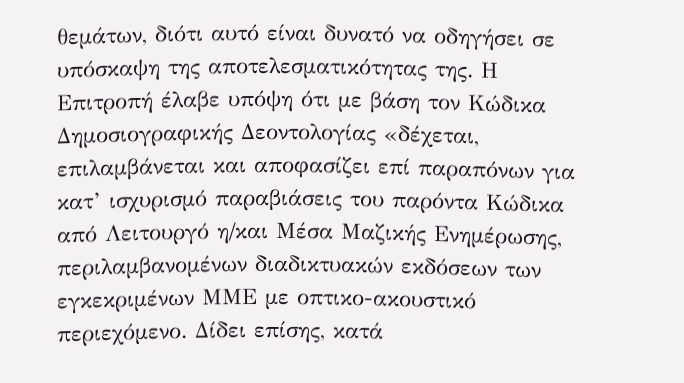θεμάτων, διότι αυτό είναι δυνατό να οδηγήσει σε υπόσκαψη της αποτελεσματικότητας της. Η Επιτροπή έλαβε υπόψη ότι με βάση τον Κώδικα Δημοσιογραφικής Δεοντολογίας «δέχεται, επιλαμβάνεται και αποφασίζει επί παραπόνων για κατ’ ισχυρισμό παραβιάσεις του παρόντα Κώδικα από Λειτουργό η/και Μέσα Μαζικής Ενημέρωσης, περιλαμβανομένων διαδικτυακών εκδόσεων των εγκεκριμένων ΜΜΕ με οπτικο-ακουστικό περιεχόμενο. Δίδει επίσης, κατά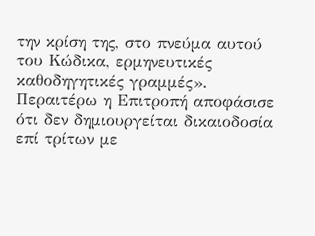την κρίση της, στο πνεύμα αυτού του Κώδικα, ερμηνευτικές καθοδηγητικές γραμμές». Περαιτέρω η Επιτροπή αποφάσισε ότι δεν δημιουργείται δικαιοδοσία επί τρίτων με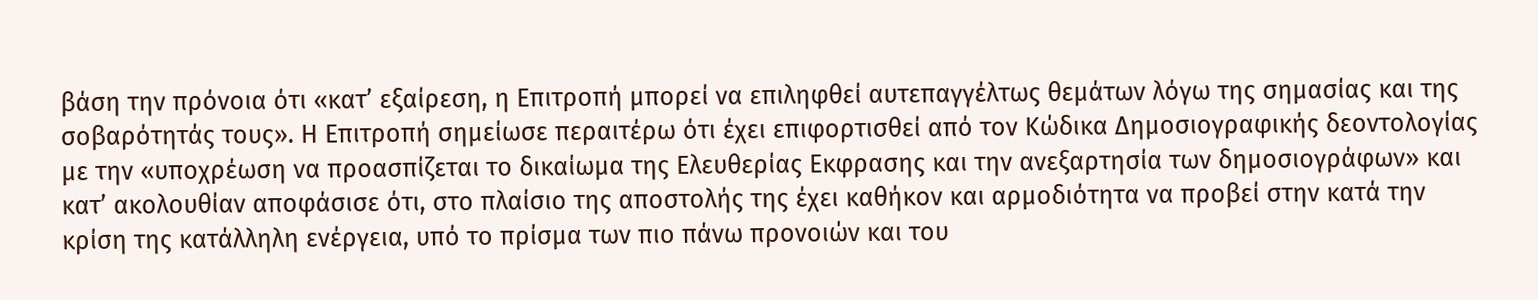βάση την πρόνοια ότι «κατ’ εξαίρεση, η Επιτροπή μπορεί να επιληφθεί αυτεπαγγέλτως θεμάτων λόγω της σημασίας και της σοβαρότητάς τους». Η Επιτροπή σημείωσε περαιτέρω ότι έχει επιφορτισθεί από τον Κώδικα Δημοσιογραφικής δεοντολογίας με την «υποχρέωση να προασπίζεται το δικαίωμα της Ελευθερίας Εκφρασης και την ανεξαρτησία των δημοσιογράφων» και κατ’ ακολουθίαν αποφάσισε ότι, στο πλαίσιο της αποστολής της έχει καθήκον και αρμοδιότητα να προβεί στην κατά την κρίση της κατάλληλη ενέργεια, υπό το πρίσμα των πιο πάνω προνοιών και του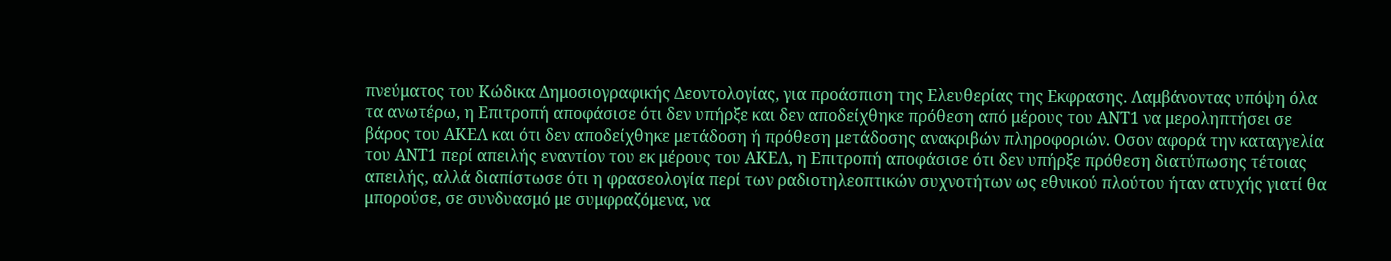πνεύματος του Κώδικα Δημοσιογραφικής Δεοντολογίας, για προάσπιση της Ελευθερίας της Εκφρασης. Λαμβάνοντας υπόψη όλα τα ανωτέρω, η Επιτροπή αποφάσισε ότι δεν υπήρξε και δεν αποδείχθηκε πρόθεση από μέρους του ΑΝΤ1 να μεροληπτήσει σε βάρος του ΑΚΕΛ και ότι δεν αποδείχθηκε μετάδοση ή πρόθεση μετάδοσης ανακριβών πληροφοριών. Οσον αφορά την καταγγελία του ΑΝΤ1 περί απειλής εναντίον του εκ μέρους του ΑΚΕΛ, η Επιτροπή αποφάσισε ότι δεν υπήρξε πρόθεση διατύπωσης τέτοιας απειλής, αλλά διαπίστωσε ότι η φρασεολογία περί των ραδιοτηλεοπτικών συχνοτήτων ως εθνικού πλούτου ήταν ατυχής γιατί θα μπορούσε, σε συνδυασμό με συμφραζόμενα, να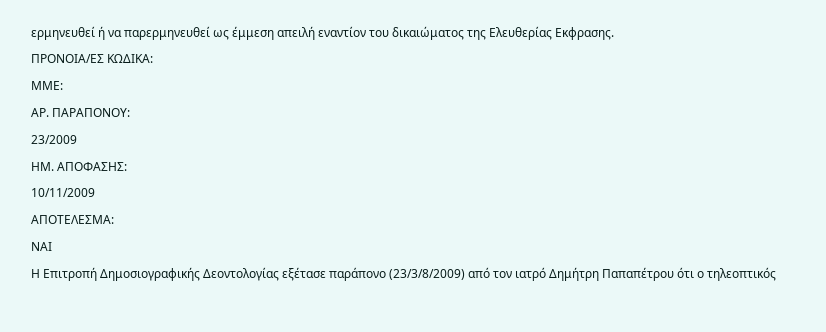ερμηνευθεί ή να παρερμηνευθεί ως έμμεση απειλή εναντίον του δικαιώματος της Ελευθερίας Εκφρασης.
ΠΡΟΝΟΙΑ/EΣ ΚΩΔΙΚΑ:
ΜΜΕ:
ΑΡ. ΠΑΡΑΠΟΝΟΥ:
23/2009
ΗΜ. ΑΠΟΦΑΣΗΣ:
10/11/2009
ΑΠΟΤΕΛΕΣΜΑ:
ΝΑΙ
Η Επιτροπή Δημοσιογραφικής Δεοντολογίας εξέτασε παράπονο (23/3/8/2009) από τον ιατρό Δημήτρη Παπαπέτρου ότι ο τηλεοπτικός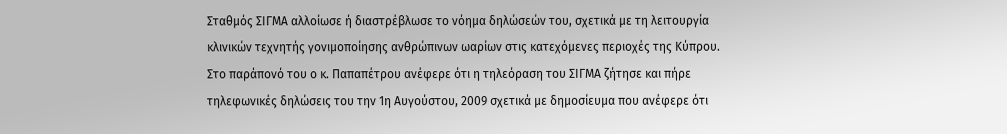Σταθμός ΣΙΓΜΑ αλλοίωσε ή διαστρέβλωσε το νόημα δηλώσεών του, σχετικά με τη λειτουργία κλινικών τεχνητής γονιμοποίησης ανθρώπινων ωαρίων στις κατεχόμενες περιοχές της Κύπρου. Στο παράπονό του ο κ. Παπαπέτρου ανέφερε ότι η τηλεόραση του ΣΙΓΜΑ ζήτησε και πήρε τηλεφωνικές δηλώσεις του την 1η Αυγούστου, 2009 σχετικά με δημοσίευμα που ανέφερε ότι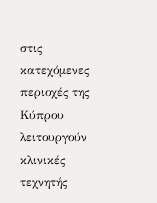στις κατεχόμενες περιοχές της Κύπρου λειτουργούν κλινικές τεχνητής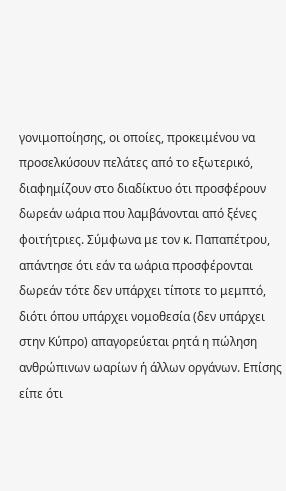γονιμοποίησης, οι οποίες, προκειμένου να προσελκύσουν πελάτες από το εξωτερικό, διαφημίζουν στο διαδίκτυο ότι προσφέρουν δωρεάν ωάρια που λαμβάνονται από ξένες φοιτήτριες. Σύμφωνα με τον κ. Παπαπέτρου, απάντησε ότι εάν τα ωάρια προσφέρονται δωρεάν τότε δεν υπάρχει τίποτε το μεμπτό, διότι όπου υπάρχει νομοθεσία (δεν υπάρχει στην Κύπρο) απαγορεύεται ρητά η πώληση ανθρώπινων ωαρίων ή άλλων οργάνων. Επίσης είπε ότι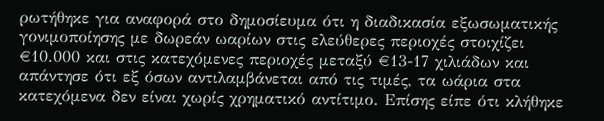ρωτήθηκε για αναφορά στο δημοσίευμα ότι η διαδικασία εξωσωματικής γονιμοποίησης με δωρεάν ωαρίων στις ελεύθερες περιοχές στοιχίζει €10.000 και στις κατεχόμενες περιοχές μεταξύ €13-17 χιλιάδων και απάντησε ότι εξ όσων αντιλαμβάνεται από τις τιμές, τα ωάρια στα κατεχόμενα δεν είναι χωρίς χρηματικό αντίτιμο. Επίσης είπε ότι κλήθηκε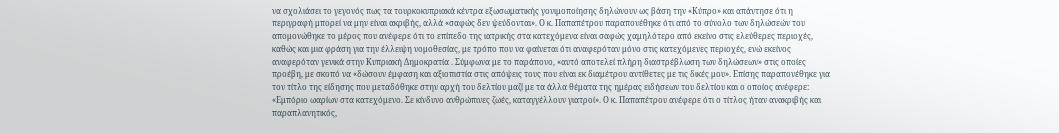να σχολιάσει το γεγονός πως τα τουρκοκυπριακά κέντρα εξωσωματικής γονιμοποίησης δηλώνουν ως βάση την «Κύπρο» και απάντησε ότι η περιγραφή μπορεί να μην είναι ακριβής, αλλά «σαφώς δεν ψεύδονται». Ο κ. Παπαπέτρου παραπονέθηκε ότι από το σύνολο των δηλώσεών του απομονώθηκε το μέρος που ανέφερε ότι το επίπεδο της ιατρικής στα κατεχόμενα είναι σαφώς χαμηλότερο από εκείνο στις ελεύθερες περιοχές, καθώς και μια φράση για την έλλειψη νομοθεσίας, με τρόπο που να φαίνεται ότι αναφερόταν μόνο στις κατεχόμενες περιοχές, ενώ εκείνος αναφερόταν γενικά στην Κυπριακή Δημοκρατία . Σύμφωνα με το παράπονο, «αυτό αποτελεί πλήρη διαστρέβλωση των δηλώσεων» στις οποίες προέβη, με σκοπό να «δώσουν έμφαση και αξιοπιστία στις απόψεις τους που είναι εκ διαμέτρου αντίθετες με τις δικές μου». Επίσης παραπονέθηκε για τον τίτλο της είδησης που μεταδόθηκε στην αρχή του δελτίου μαζί με τα άλλα θέματα της ημέρας ειδήσεων του δελτίου και ο οποίος ανέφερε: «Εμπόριο ωαρίων στα κατεχόμενο. Σε κίνδυνο ανθρώπινες ζωές, καταγγέλλουν γιατροί». Ο κ. Παπαπέτρου ανέφερε ότι ο τίτλος ήταν ανακριβής και παραπλανητικός,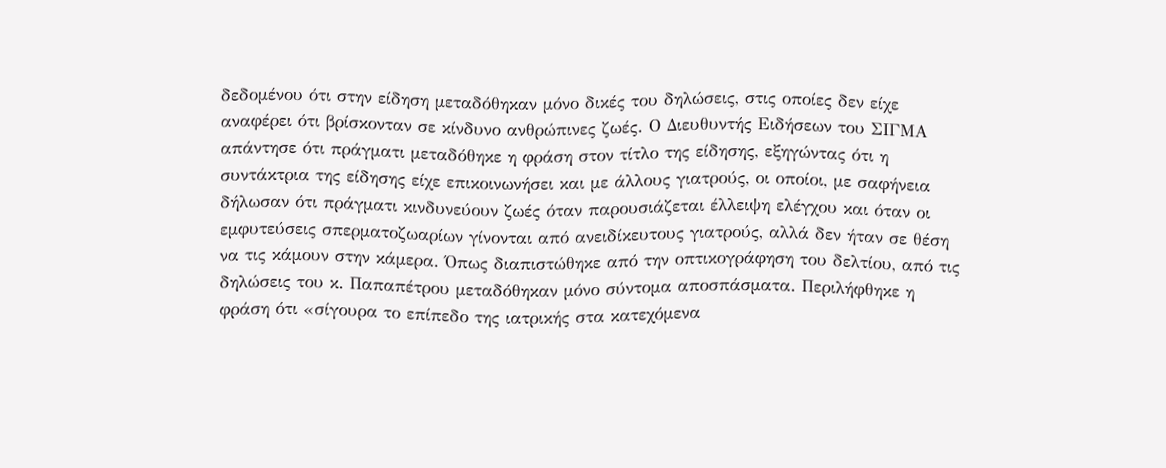δεδομένου ότι στην είδηση μεταδόθηκαν μόνο δικές του δηλώσεις, στις οποίες δεν είχε αναφέρει ότι βρίσκονταν σε κίνδυνο ανθρώπινες ζωές. Ο Διευθυντής Ειδήσεων του ΣΙΓΜΑ απάντησε ότι πράγματι μεταδόθηκε η φράση στον τίτλο της είδησης, εξηγώντας ότι η συντάκτρια της είδησης είχε επικοινωνήσει και με άλλους γιατρούς, οι οποίοι, με σαφήνεια δήλωσαν ότι πράγματι κινδυνεύουν ζωές όταν παρουσιάζεται έλλειψη ελέγχου και όταν οι εμφυτεύσεις σπερματοζωαρίων γίνονται από ανειδίκευτους γιατρούς, αλλά δεν ήταν σε θέση να τις κάμουν στην κάμερα. Όπως διαπιστώθηκε από την οπτικογράφηση του δελτίου, από τις δηλώσεις του κ. Παπαπέτρου μεταδόθηκαν μόνο σύντομα αποσπάσματα. Περιλήφθηκε η φράση ότι «σίγουρα το επίπεδο της ιατρικής στα κατεχόμενα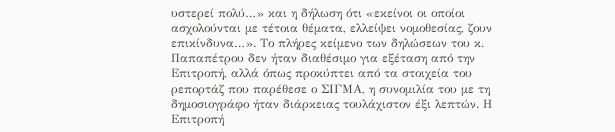υστερεί πολύ…» και η δήλωση ότι «εκείνοι οι οποίοι ασχολούνται με τέτοια θέματα, ελλείψει νομοθεσίας, ζουν επικίνδυνα…». Το πλήρες κείμενο των δηλώσεων του κ. Παπαπέτρου δεν ήταν διαθέσιμο για εξέταση από την Επιτροπή, αλλά όπως προκύπτει από τα στοιχεία του ρεπορτάζ που παρέθεσε ο ΣΙΓΜΑ, η συνομιλία του με τη δημοσιογράφο ήταν διάρκειας τουλάχιστον έξι λεπτών. Η Επιτροπή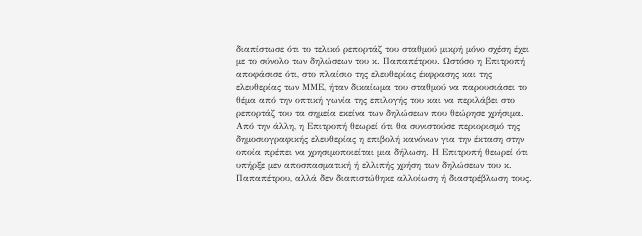διαπίστωσε ότι το τελικό ρεπορτάζ του σταθμού μικρή μόνο σχέση έχει με το σύνολο των δηλώσεων του κ. Παπαπέτρου. Ωστόσο η Επιτροπή αποφάσισε ότι, στο πλαίσιο της ελευθερίας έκφρασης και της ελευθερίας των ΜΜΕ, ήταν δικαίωμα του σταθμού να παρουσιάσει το θέμα από την οπτική γωνία της επιλογής του και να περιλάβει στο ρεπορτάζ του τα σημεία εκείνα των δηλώσεων που θεώρησε χρήσιμα. Από την άλλη, η Επιτροπή θεωρεί ότι θα συνιστούσε περιορισμό της δημοσιογραφικής ελευθερίας η επιβολή κανόνων για την έκταση στην οποία πρέπει να χρησιμοποιείται μια δήλωση. Η Επιτροπή θεωρεί ότι υπήρξε μεν αποσπασματική ή ελλιπής χρήση των δηλώσεων του κ. Παπαπέτρου, αλλά δεν διαπιστώθηκε αλλοίωση ή διαστρέβλωση τους.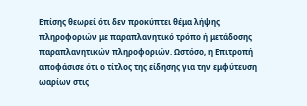Επίσης θεωρεί ότι δεν προκύπτει θέμα λήψης πληροφοριών με παραπλανητικό τρόπο ή μετάδοσης παραπλανητικών πληροφοριών. Ωστόσο, η Επιτροπή αποφάσισε ότι ο τίτλος της είδησης για την εμφύτευση ωαρίων στις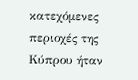κατεχόμενες περιοχές της Κύπρου ήταν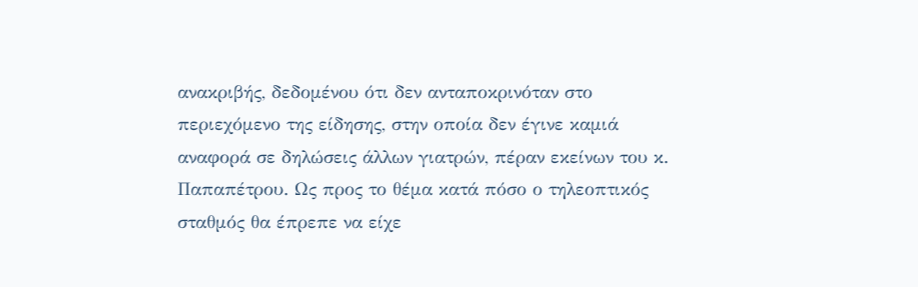ανακριβής, δεδομένου ότι δεν ανταποκρινόταν στο περιεχόμενο της είδησης, στην οποία δεν έγινε καμιά αναφορά σε δηλώσεις άλλων γιατρών, πέραν εκείνων του κ. Παπαπέτρου. Ως προς το θέμα κατά πόσο ο τηλεοπτικός σταθμός θα έπρεπε να είχε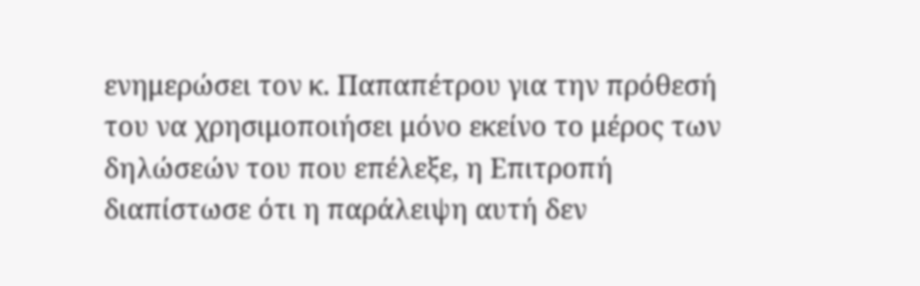ενημερώσει τον κ. Παπαπέτρου για την πρόθεσή του να χρησιμοποιήσει μόνο εκείνο το μέρος των δηλώσεών του που επέλεξε, η Επιτροπή διαπίστωσε ότι η παράλειψη αυτή δεν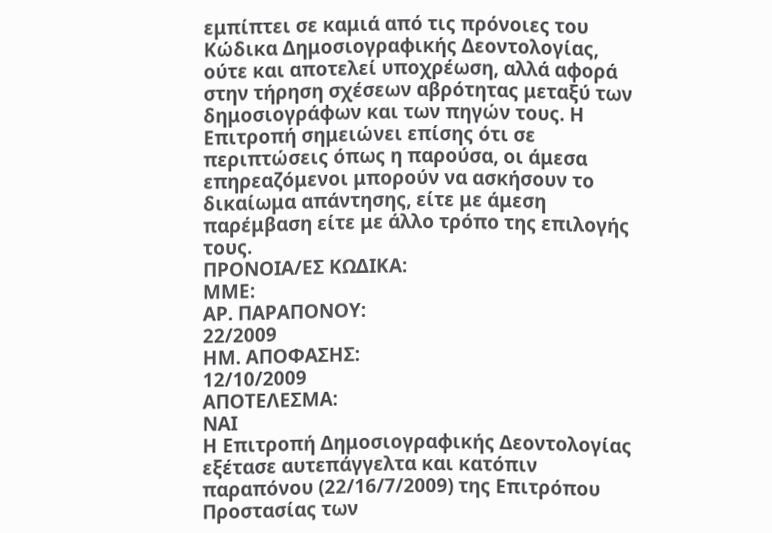εμπίπτει σε καμιά από τις πρόνοιες του Κώδικα Δημοσιογραφικής Δεοντολογίας, ούτε και αποτελεί υποχρέωση, αλλά αφορά στην τήρηση σχέσεων αβρότητας μεταξύ των δημοσιογράφων και των πηγών τους. Η Επιτροπή σημειώνει επίσης ότι σε περιπτώσεις όπως η παρούσα, οι άμεσα επηρεαζόμενοι μπορούν να ασκήσουν το δικαίωμα απάντησης, είτε με άμεση παρέμβαση είτε με άλλο τρόπο της επιλογής τους.
ΠΡΟΝΟΙΑ/EΣ ΚΩΔΙΚΑ:
ΜΜΕ:
ΑΡ. ΠΑΡΑΠΟΝΟΥ:
22/2009
ΗΜ. ΑΠΟΦΑΣΗΣ:
12/10/2009
ΑΠΟΤΕΛΕΣΜΑ:
ΝΑΙ
Η Επιτροπή Δημοσιογραφικής Δεοντολογίας εξέτασε αυτεπάγγελτα και κατόπιν παραπόνου (22/16/7/2009) της Επιτρόπου Προστασίας των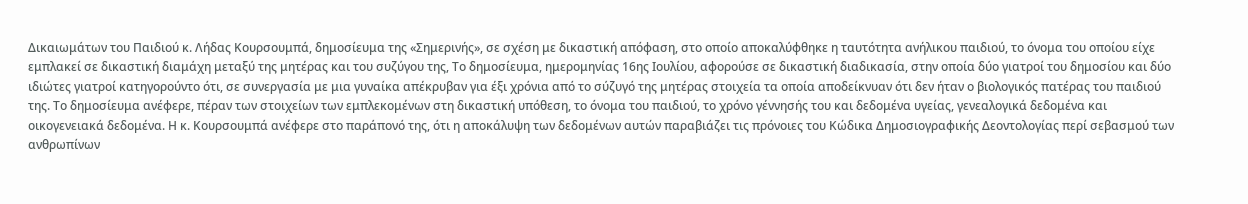Δικαιωμάτων του Παιδιού κ. Λήδας Κουρσουμπά, δημοσίευμα της «Σημερινής», σε σχέση με δικαστική απόφαση, στο οποίο αποκαλύφθηκε η ταυτότητα ανήλικου παιδιού, το όνομα του οποίου είχε εμπλακεί σε δικαστική διαμάχη μεταξύ της μητέρας και του συζύγου της, Το δημοσίευμα, ημερομηνίας 16ης Ιουλίου, αφορούσε σε δικαστική διαδικασία, στην οποία δύο γιατροί του δημοσίου και δύο ιδιώτες γιατροί κατηγορούντο ότι, σε συνεργασία με μια γυναίκα απέκρυβαν για έξι χρόνια από το σύζυγό της μητέρας στοιχεία τα οποία αποδείκνυαν ότι δεν ήταν ο βιολογικός πατέρας του παιδιού της. Το δημοσίευμα ανέφερε, πέραν των στοιχείων των εμπλεκομένων στη δικαστική υπόθεση, το όνομα του παιδιού, το χρόνο γέννησής του και δεδομένα υγείας, γενεαλογικά δεδομένα και οικογενειακά δεδομένα. Η κ. Κουρσουμπά ανέφερε στο παράπονό της, ότι η αποκάλυψη των δεδομένων αυτών παραβιάζει τις πρόνοιες του Κώδικα Δημοσιογραφικής Δεοντολογίας περί σεβασμού των ανθρωπίνων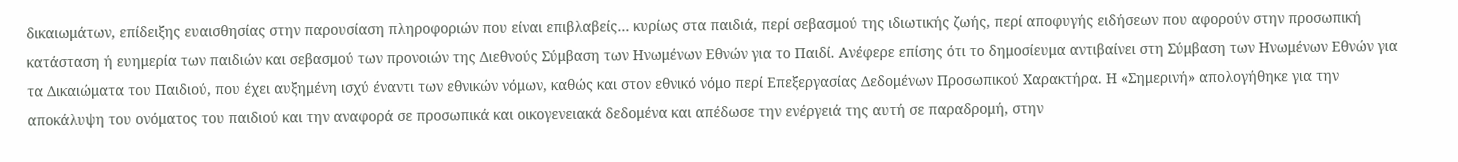δικαιωμάτων, επίδειξης ευαισθησίας στην παρουσίαση πληροφοριών που είναι επιβλαβείς… κυρίως στα παιδιά, περί σεβασμού της ιδιωτικής ζωής, περί αποφυγής ειδήσεων που αφορούν στην προσωπική κατάσταση ή ευημερία των παιδιών και σεβασμού των προνοιών της Διεθνούς Σύμβαση των Ηνωμένων Εθνών για το Παιδί. Ανέφερε επίσης ότι το δημοσίευμα αντιβαίνει στη Σύμβαση των Ηνωμένων Εθνών για τα Δικαιώματα του Παιδιού, που έχει αυξημένη ισχύ έναντι των εθνικών νόμων, καθώς και στον εθνικό νόμο περί Επεξεργασίας Δεδομένων Προσωπικού Χαρακτήρα. Η «Σημερινή» απολογήθηκε για την αποκάλυψη του ονόματος του παιδιού και την αναφορά σε προσωπικά και οικογενειακά δεδομένα και απέδωσε την ενέργειά της αυτή σε παραδρομή, στην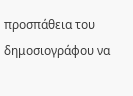προσπάθεια του δημοσιογράφου να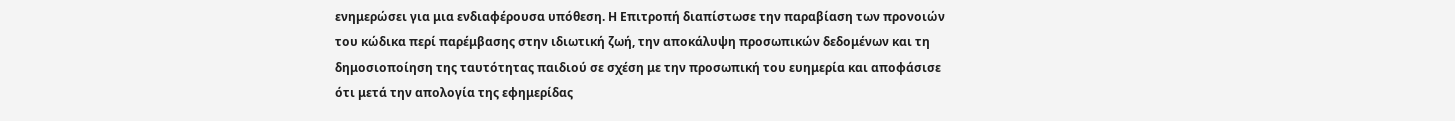ενημερώσει για μια ενδιαφέρουσα υπόθεση. Η Επιτροπή διαπίστωσε την παραβίαση των προνοιών του κώδικα περί παρέμβασης στην ιδιωτική ζωή, την αποκάλυψη προσωπικών δεδομένων και τη δημοσιοποίηση της ταυτότητας παιδιού σε σχέση με την προσωπική του ευημερία και αποφάσισε ότι μετά την απολογία της εφημερίδας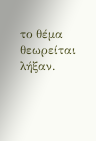το θέμα θεωρείται λήξαν.